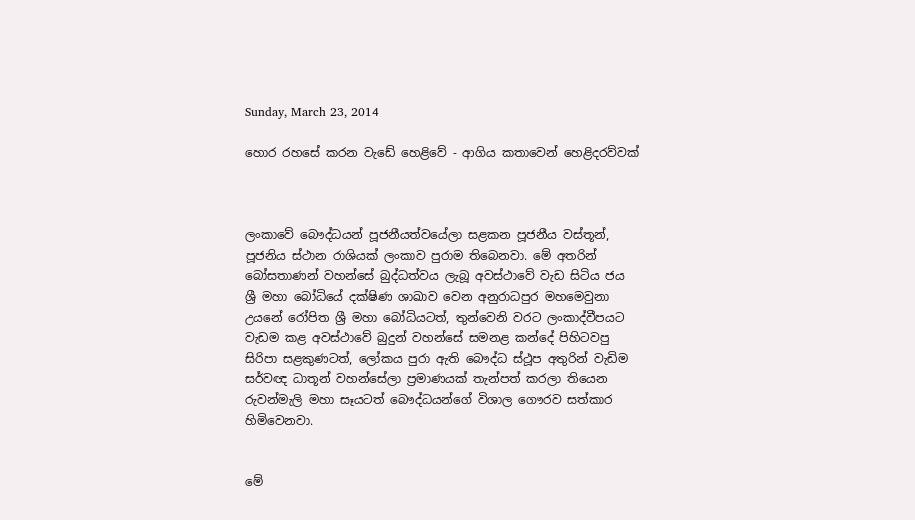Sunday, March 23, 2014

හොර රහසේ කරන වැඩේ හෙළිවේ - ආගිය කතාවෙන් හෙළිදරව්වක්



ලංකාවේ බෞද්ධයන් පූජනීයත්වයේලා සළකන පූජනීය වස්තූන්, පූජනිය ස්ථාන රාශියක් ලංකාව පුරාම තිබෙනවා. මේ අතරින් බෝසතාණන් වහන්සේ බුද්ධත්වය ලැබූ අවස්ථාවේ වැඩ සිටිය ජය ශ්‍රී මහා බෝධියේ දක්ෂිණ ශාඛාව වෙන අනුරාධපුර මහමෙවුනා උයනේ රෝපිත ශ්‍රී මහා බෝධියටත්, තුන්වෙනි වරට ලංකාද්වීපයට වැඩම කළ අවස්ථාවේ බුදුන් වහන්සේ සමනළ කන්දේ පිහිටවපු සිරිපා සළකුණටත්, ලෝකය පුරා ඇති බෞද්ධ ස්ථූප අතුරින් වැඩිම සර්වඥ ධාතූන් වහන්සේලා ප්‍රමාණයක් තැන්පත් කරලා තියෙන රුවන්මැලි මහා සෑයටත් බෞද්ධයන්ගේ විශාල ගෞරව සත්කාර හිමිවෙනවා.


මේ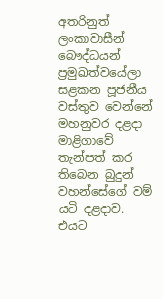අතරිනුත් ලංකාවාසීන් බෞද්ධයන් ප්‍රමුඛත්වයේලා සළකන පූජනීය වස්තුව වෙන්නේ මහනුවර දළදා මාළිගාවේ තැන්පත් කර තිබෙන බුදුන් වහන්සේගේ වම් යටි දළදාව. එයට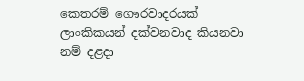කෙතරම් ගෞරවාදරයක් ලාංකිකයන් දක්වනවාද කියනවා නම් දළදා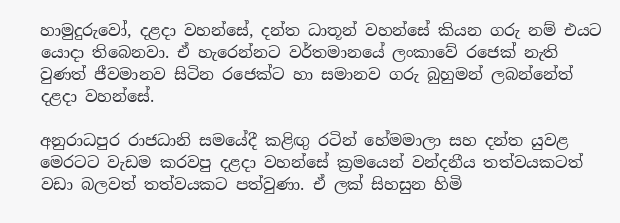හාමුදුරුවෝ, දළදා වහන්සේ, දන්ත ධාතූන් වහන්සේ කියන ගරු නම් එයට යොදා තිබෙනවා. ඒ හැරෙන්නට වර්තමානයේ ලංකාවේ රජෙක් නැති වුණත් ජීවමානව සිටින රජෙක්ට හා සමානව ගරු බුහුමන් ලබන්නේත් දළදා වහන්සේ.

අනුරාධපුර රාජධානි සමයේදී කළිඟු රටින් හේමමාලා සහ දන්ත යුවළ මෙරටට වැඩම කරවපු දළදා වහන්සේ ක්‍රමයෙන් වන්දනීය තත්වයකටත් වඩා බලවත් තත්වයකට පත්වුණා. ඒ ලක් සිහසුන හිමි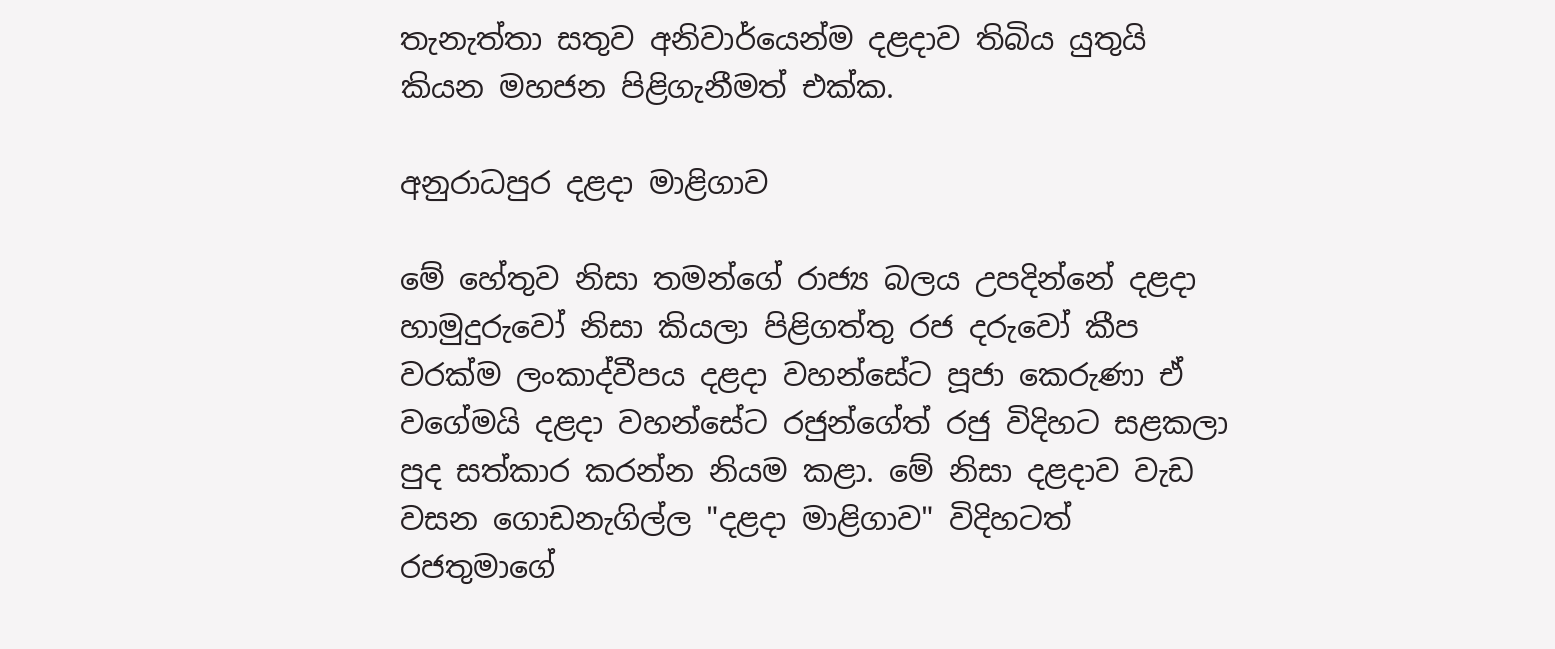තැනැත්තා සතුව අනිවාර්යෙන්ම දළදාව තිබිය යුතුයි කියන මහජන පිළිගැනීමත් එක්ක.

අනුරාධපුර දළදා මාළිගාව

මේ හේතුව නිසා තමන්ගේ රාජ්‍ය බලය උපදින්නේ දළදා හාමුදුරුවෝ නිසා කියලා පිළිගත්තු රජ දරුවෝ කීප වරක්ම ලංකාද්වීපය දළදා වහන්සේට පූජා කෙරුණා ඒ වගේමයි දළදා වහන්සේට රජුන්ගේත් රජු විදිහට සළකලා පුද සත්කාර කරන්න නියම කළා. මේ නිසා දළදාව වැඩ වසන ගොඩනැගිල්ල "දළදා මාළිගාව" විදිහටත් රජතුමාගේ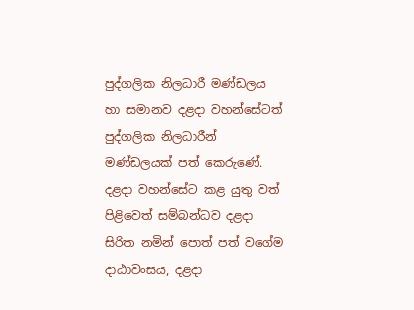පුද්ගලික නිලධාරී මණ්ඩලය හා සමානව දළදා වහන්සේටත් පුද්ගලික නිලධාරීන් මණ්ඩලයක් පත් කෙරුණේ. දළදා වහන්සේට කළ යුතු වත් පිළිවෙත් සම්බන්ධව දළදා සිරිත නමින් පොත් පත් වගේම දාඨාවංසය, දළදා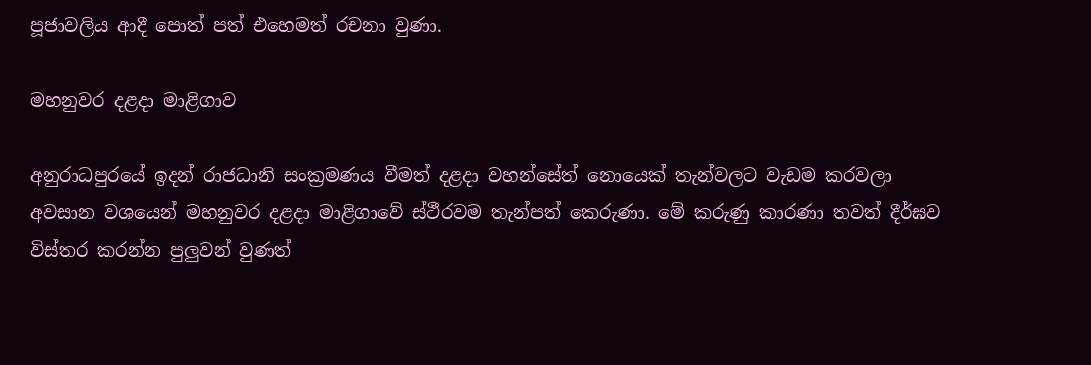පූජාවලිය ආදී පොත් පත් එහෙමත් රචනා වුණා.

මහනුවර දළදා මාළිගාව

අනුරාධපුරයේ ඉදන් රාජධානි සංක්‍රමණය වීමත් දළදා වහන්සේත් නොයෙක් තැන්වලට වැඩම කරවලා අවසාන වශයෙන් මහනුවර දළදා මාළිගාවේ ස්ථීරවම තැන්පත් කෙරුණා. මේ කරුණු කාරණා තවත් දීර්ඝව විස්තර කරන්න පුලුවන් වුණත්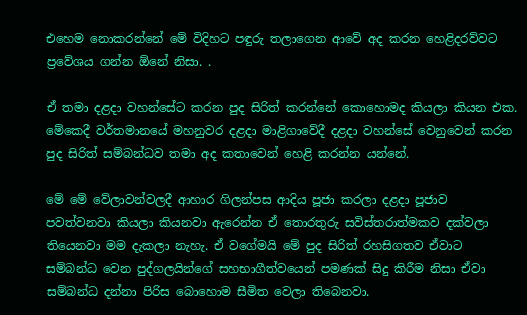එහෙම නොකරන්නේ මේ විදිහට පඳුරු තලාගෙන ආවේ අද කරන හෙළිදරව්වට ප්‍රවේශය ගන්න ඕනේ නිසා. .

ඒ තමා දළදා වහන්සේට කරන පුද සිරිත් කරන්නේ කොහොමද කියලා කියන එක. මේකෙදී වර්තමානයේ මහනුවර දළදා මාළිගාවේදී දළදා වහන්සේ වෙනුවෙන් කරන පුද සිරිත් සම්බන්ධව තමා අද කතාවෙන් හෙළි කරන්න යන්නේ.

මේ මේ වේලාවන්වලදී ආහාර ගිලන්පස ආදිය පූජා කරලා දළදා පූජාව පවත්වනවා කියලා කියනවා ඇරෙන්න ඒ තොරතුරු සවිස්තරාත්මකව දක්වලා තියෙනවා මම දැකලා නැහැ. ඒ වගේමයි මේ පුද සිරිත් රහසිගතව ඒවාට සම්බන්ධ වෙන පුද්ගලයින්ගේ සහභාගීත්වයෙන් පමණක් සිදු කිරීම නිසා ඒවා සම්බන්ධ දන්නා පිරිස බොහොම සීමිත වෙලා තිබෙනවා.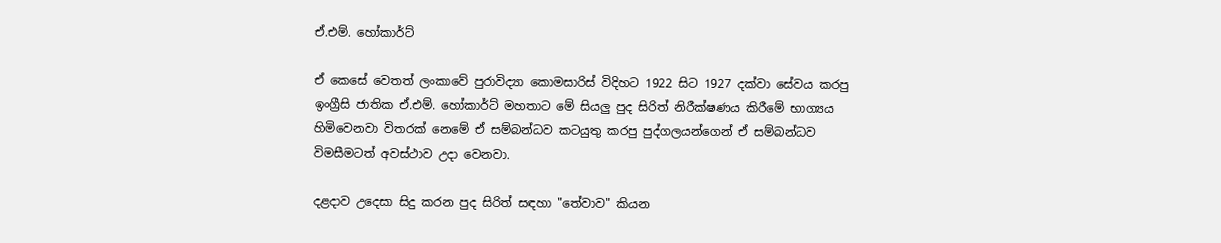ඒ.එම්. හෝකාර්ට්

ඒ කෙසේ වෙතත් ලංකාවේ පුරාවිද්‍යා කොමසාරිස් විදිහට 1922 සිට 1927 දක්වා සේවය කරපු ඉංග්‍රීසි ජාතික ඒ.එම්. හෝකාර්ට් මහතාට මේ සියලු පුද සිරිත් නිරීක්ෂණය කිරීමේ භාග්‍යය හිමිවෙනවා විතරක් නෙමේ ඒ සම්බන්ධව කටයුතු කරපු පුද්ගලයන්ගෙන් ඒ සම්බන්ධව විමසීමටත් අවස්ථාව උදා වෙනවා.

දළදාව උදෙසා සිදු කරන පුද සිරිත් සඳහා "තේවාව" කියන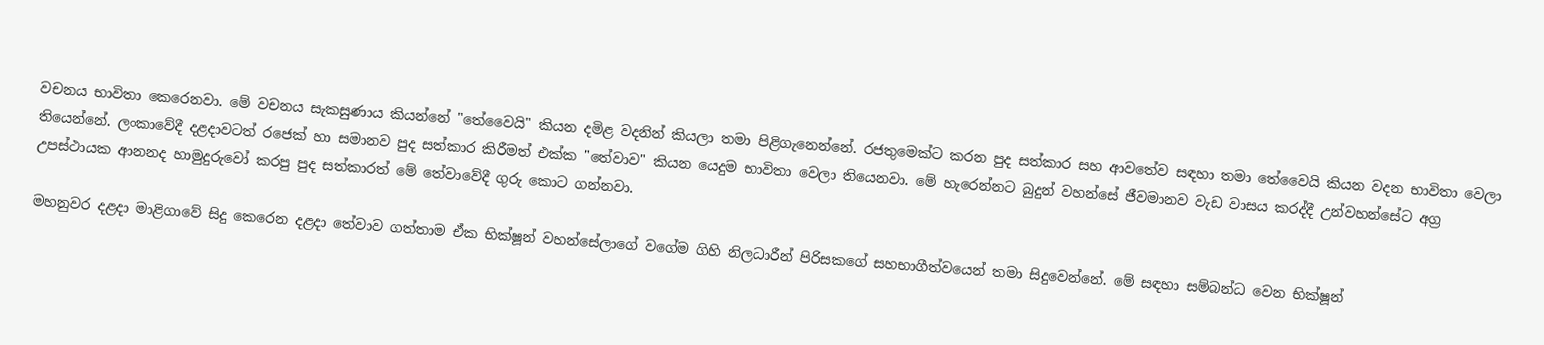වචනය භාවිතා කෙරෙනවා. මේ වචනය සැකසුණාය කියන්නේ "තේවෛයි" කියන දමිළ වදනින් කියලා තමා පිළිගැනෙන්නේ. රජතුමෙක්ට කරන පුද සත්කාර සහ ආවතේව සඳහා තමා තේවෛයි කියන වදන භාවිතා වෙලා තියෙන්නේ. ලංකාවේදී දළදාවටත් රජෙක් හා සමානව පුද සත්කාර කිරීමත් එක්ක "තේවාව" කියන යෙදුම භාවිතා වෙලා තියෙනවා. මේ හැරෙන්නට බුදුන් වහන්සේ ජීවමානව වැඩ වාසය කරද්දී උන්වහන්සේට අග්‍ර උපස්ථායක ආනනද හාමුදුරුවෝ කරපු පුද සත්කාරත් මේ තේවාවේදී ගුරු කොට ගන්නවා.

මහනුවර දළදා මාළිගාවේ සිදු කෙරෙන දළදා තේවාව ගත්තාම ඒක භික්ෂූන් වහන්සේලාගේ වගේම ගිහි නිලධාරීන් පිරිසකගේ සහභාගීත්වයෙන් තමා සිදුවෙන්නේ. මේ සඳහා සම්බන්ධ වෙන භික්ෂූන්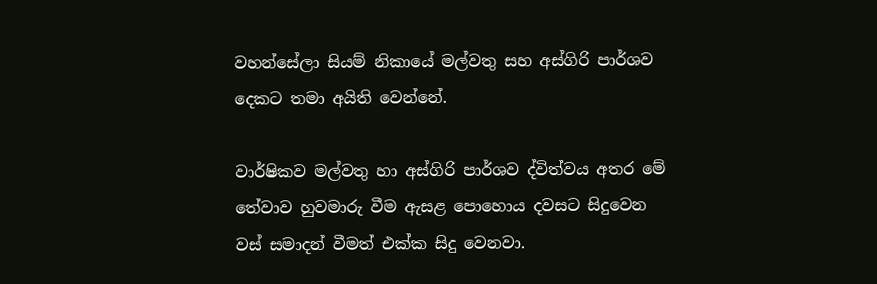වහන්සේලා සියම් නිකායේ මල්වතු සහ අස්ගිරි පාර්ශව දෙකට තමා අයිති වෙන්නේ.

වාර්ෂිකව මල්වතු හා අස්ගිරි පාර්ශව ද්විත්වය අතර මේ තේවාව හුවමාරු වීම ඇසළ පොහොය දවසට සිදුවෙන වස් සමාදන් වීමත් එක්ක සිදු වෙනවා.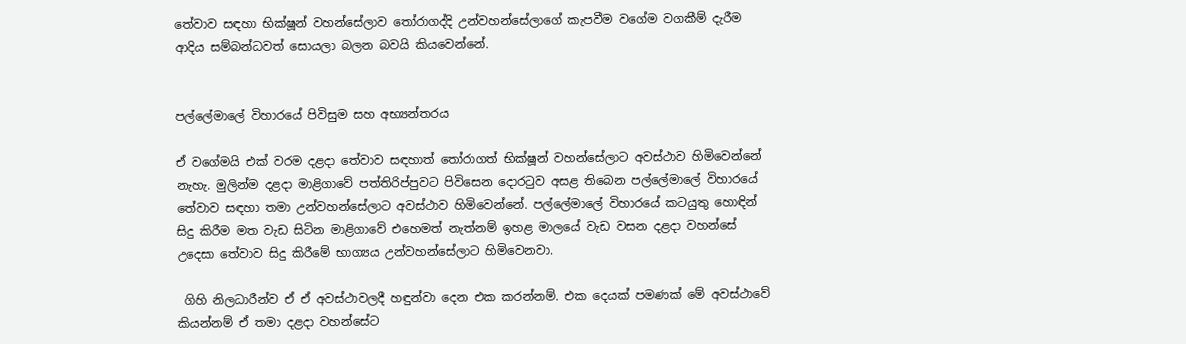තේවාව සඳහා භික්ෂූන් වහන්සේලාව තෝරාගද්දි උන්වහන්සේලාගේ කැපවීම වගේම වගකීම් දැරීම ආදිය සම්බන්ධවත් සොයලා බලන බවයි කියවෙන්නේ.


පල්ලේමාලේ විහාරයේ පිවිසුම සහ අභ්‍යන්තරය

ඒ වගේමයි එක් වරම දළදා තේවාව සඳහාත් තෝරාගත් භික්ෂූන් වහන්සේලාට අවස්ථාව හිමිවෙන්නේ නැහැ. මුලින්ම දළදා මාළිගාවේ පත්තිරිප්පුවට පිවිසෙන දොරටුව අසළ තිබෙන පල්ලේමාලේ විහාරයේ තේවාව සඳහා තමා උන්වහන්සේලාට අවස්ථාව හිමිවෙන්නේ. පල්ලේමාලේ විහාරයේ කටයුතු හොඳින් සිදු කිරීම මත වැඩ සිටින මාළිගාවේ එහෙමත් නැත්නම් ඉහළ මාලයේ වැඩ වසන දළදා වහන්සේ උදෙසා තේවාව සිදු කිරීමේ භාග්‍යය උන්වහන්සේලාට හිමිවෙනවා.

 ගිහි නිලධාරීන්ව ඒ ඒ අවස්ථාවලදී හඳුන්වා දෙන එක කරන්නම්. එක දෙයක් පමණක් මේ අවස්ථාවේ කියන්නම් ඒ තමා දළදා වහන්සේට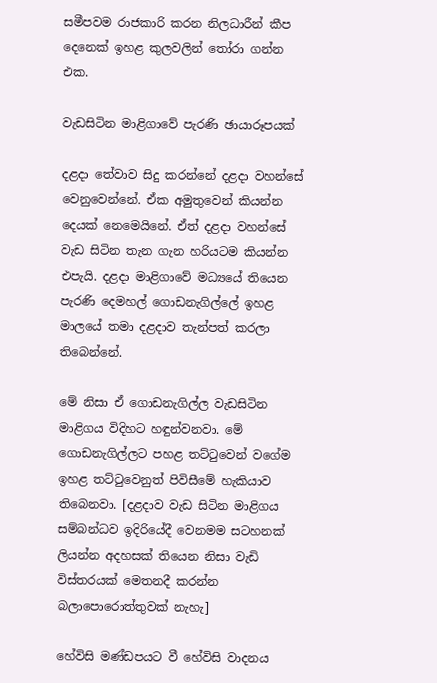සමීපවම රාජකාරි කරන නිලධාරීන් කීප දෙනෙක් ඉහළ කුලවලින් තෝරා ගන්න එක.

වැඩසිටින මාළිගාවේ පැරණි ඡායාරූපයක්

දළදා තේවාව සිදු කරන්නේ දළදා වහන්සේ වෙනුවෙන්නේ. ඒක අමුතුවෙන් කියන්න දෙයක් නෙමෙයිනේ. ඒත් දළදා වහන්සේ වැඩ සිටින තැන ගැන හරියටම කියන්න එපැයි. දළදා මාළිගාවේ මධ්‍යයේ තියෙන පැරණි දෙමහල් ගොඩනැගිල්ලේ ඉහළ මාලයේ තමා දළදාව තැන්පත් කරලා තිබෙන්නේ.

මේ නිසා ඒ ගොඩනැගිල්ල වැඩසිටින මාළිගය විදිහට හඳුන්වනවා. මේ ගොඩනැගිල්ලට පහළ තට්ටුවෙන් වගේම ඉහළ තට්ටුවෙනුත් පිවිසීමේ හැකියාව තිබෙනවා. [දළදාව වැඩ සිටින මාළිගය සම්බන්ධව ඉදිරියේදී වෙනමම සටහනක් ලියන්න අදහසක් තියෙන නිසා වැඩි විස්තරයක් මෙතනදී කරන්න බලාපොරොත්තුවක් නැහැ]

හේවිසි මණ්ඩපයට වී හේවිසි වාදනය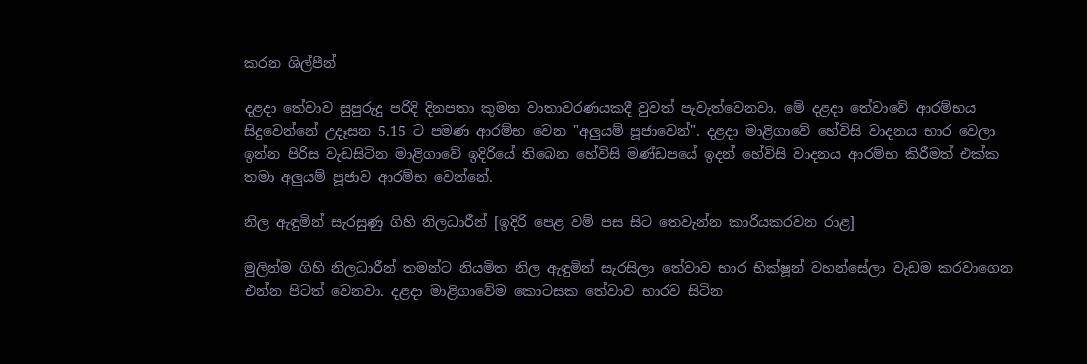කරන ශිල්පීන්

දළදා තේවාව සුපුරුදු පරිදි දිනපතා කුමන වාතාවරණයකදී වුවත් පැවැත්වෙනවා. මේ දළදා තේවාවේ ආරම්භය සිදුවෙන්නේ උදෑසන 5.15 ට පමණ ආරම්භ වෙන "අලුයම් පූජාවෙන්". දළදා මාළිගාවේ හේවිසි වාදනය භාර වෙලා ඉන්න පිරිස වැඩසිටින මාළිගාවේ ඉදිරියේ තිබෙන හේවිසි මණ්ඩපයේ ඉදන් හේවිසි වාදනය ආරම්භ කිරීමත් එක්ක තමා අලුයම් පූජාව ආරම්භ වෙන්නේ.

නිල ඇඳුමින් සැරසුණු ගිහි නිලධාරීන් [ඉදිරි පෙළ වම් පස සිට තෙවැන්න කාරියකරවන රාළ]

මුලින්ම ගිහි නිලධාරීන් තමන්ට නියමිත නිල ඇඳුමින් සැරසිලා තේවාව භාර භික්ෂූන් වහන්සේලා වැඩම කරවාගෙන එන්න පිටත් වෙනවා. දළදා මාළිගාවේම කොටසක තේවාව භාරව සිටින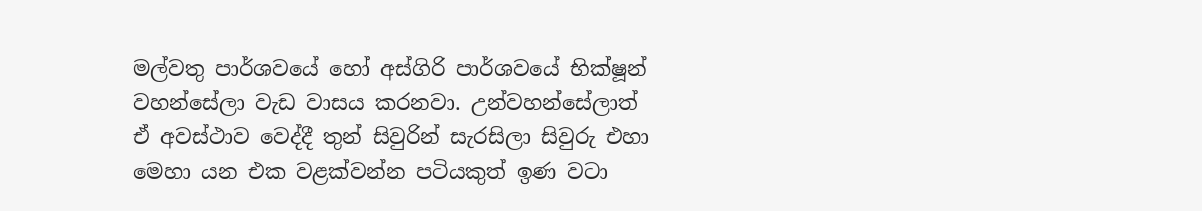මල්වතු පාර්ශවයේ හෝ අස්ගිරි පාර්ශවයේ භික්ෂූන් වහන්සේලා වැඩ වාසය කරනවා. උන්වහන්සේලාත් ඒ අවස්ථාව වෙද්දී තුන් සිවුරින් සැරසිලා සිවුරු එහා මෙහා යන එක වළක්වන්න පටියකුත් ඉණ වටා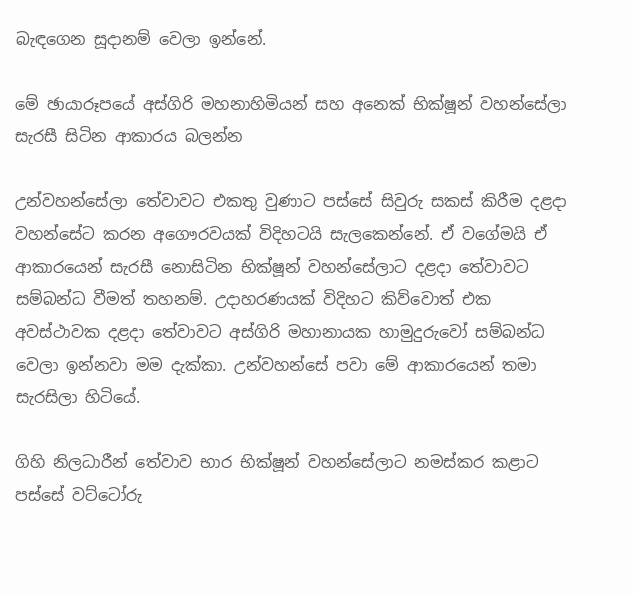බැඳගෙන සූදානම් වෙලා ඉන්නේ.

මේ ඡායාරූපයේ අස්ගිරි මහනාහිමියන් සහ අනෙක් භික්ෂූන් වහන්සේලා සැරසී සිටින ආකාරය බලන්න

උන්වහන්සේලා තේවාවට එකතු වුණාට පස්සේ සිවුරු සකස් කිරීම දළදා වහන්සේට කරන අගෞරවයක් විදිහටයි සැලකෙන්නේ. ඒ වගේමයි ඒ ආකාරයෙන් සැරසී නොසිටින භික්ෂූන් වහන්සේලාට දළදා තේවාවට සම්බන්ධ වීමත් තහනම්. උදාහරණයක් විදිහට කිව්වොත් එක අවස්ථාවක දළදා තේවාවට අස්ගිරි මහානායක හාමුදුරුවෝ සම්බන්ධ වෙලා ඉන්නවා මම දැක්කා. උන්වහන්සේ පවා මේ ආකාරයෙන් තමා සැරසිලා හිටියේ.

ගිහි නිලධාරීන් තේවාව භාර භික්ෂූන් වහන්සේලාට නමස්කර කළාට පස්සේ වට්ටෝරු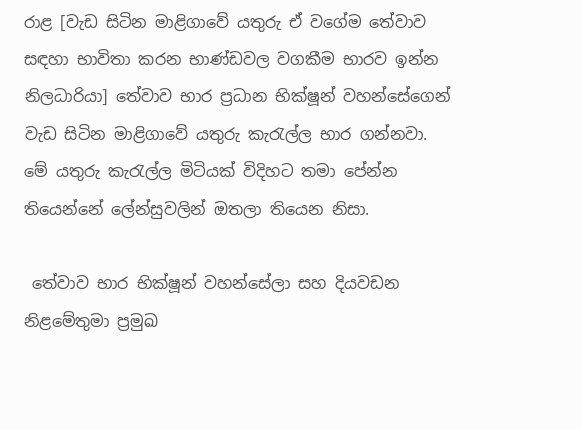රාළ [වැඩ සිටින මාළිගාවේ යතුරු ඒ වගේම තේවාව සඳහා භාවිතා කරන භාණ්ඩවල වගකීම භාරව ඉන්න නිලධාරියා] තේවාව භාර ප්‍රධාන භික්ෂූන් වහන්සේගෙන් වැඩ සිටින මාළිගාවේ යතුරු කැරැල්ල භාර ගන්නවා. මේ යතුරු කැරැල්ල මිටියක් විදිහට තමා පේන්න තියෙන්නේ ලේන්සුවලින් ඔතලා තියෙන නිසා.

 තේවාව භාර භික්ෂූන් වහන්සේලා සහ දියවඩන නිළමේතුමා ප්‍රමුඛ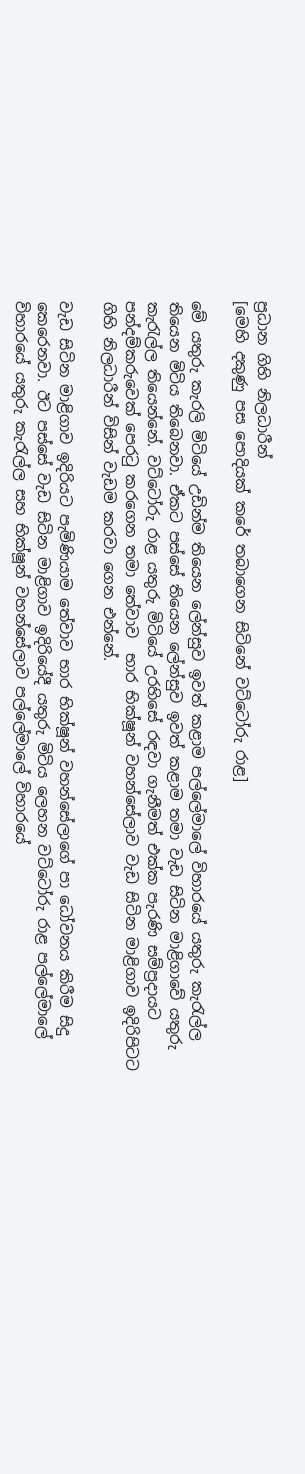ප්‍රධාන ගිහි නිලධාරීන්
[මෙහි දකුණු පස පොදියක් කරේ තබාගෙන සිටිනේ වට්ටෝරු රාළ]

මේ යතුරු කැරලි මිටියේ උඩින්ම තියෙන ලේන්සුව ඉවත් කළාම පල්ලේමාලේ විහාරයේ යතුරු කැරැල්ල තියෙන මිටිය තිබෙනවා. ඒකට පස්සේ තියෙන ලේන්සුව ඉවත් කළාම තමා වැඩ සිටින මාළිගාවේ යතුරු කැරැල්ල තියෙන්නේ. වට්ටෝරු රාළ යතුරු මිටියේ උරහිසේ රඳවා ගැනීමත් එක්ක පැරණි සම්ප්‍රදායට පන්දම්කරුවෙක් පෙරටු කරගෙන තමා තේවාව  භාර භික්ෂූන් වහන්සේලාව වැඩ සිටින මාළිගාව ඉදිරිපිටට ගිහි නිලධාරීන් විසින් වැඩම කරවා ගෙන එන්නේ.

වැඩ සිටින මාළිගාව ඉදිරියට පැමිණියාම තේවාව භාර භික්ෂූන් වහන්සේලාගේ පා ධෝවනය කිරීම සිදු කෙරෙනවා. ඊට පස්සේ වැඩ සිටින මාළිගාව ඉදිරියේදී යතුරු මිටිය ලෙහන වට්ටෝරු රාළ පල්ලේමාලේ විහාරයේ යතුරු කැරැල්ල සහ භික්ෂූන් වහන්සේලාව පල්ලේමාලේ විහාරයේ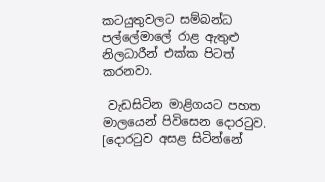කටයුතුවලට සම්බන්ධ පල්ලේමාලේ රාළ ඇතුළු නිලධාරීන් එක්ක පිටත් කරනවා.

 වැඩසිටින මාළිගයට පහත මාලයෙන් පිවිසෙන දොරටුව. [දොරටුව අසළ සිටින්නේ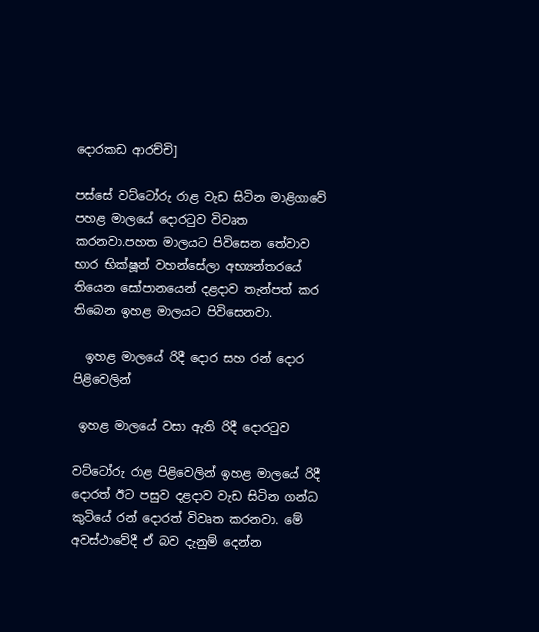දොරකඩ ආරච්චි]

පස්සේ වට්ටෝරු රාළ වැඩ සිටින මාළිගාවේ පහළ මාලයේ දොරටුව විවෘත කරනවා.පහත මාලයට පිවිසෙන තේවාව භාර භික්ෂූන් වහන්සේලා අභ්‍යන්තරයේ තියෙන සෝපානයෙන් දළදාව තැන්පත් කර තිබෙන ඉහළ මාලයට පිවිසෙනවා.

  ඉහළ මාලයේ රිදී දොර සහ රන් දොර පිළිවෙලින්

 ඉහළ මාලයේ වසා ඇති රිදී දොරටුව

වට්ටෝරු රාළ පිළිවෙලින් ඉහළ මාලයේ රිදී දොරත් ඊට පසුව දළදාව වැඩ සිටින ගන්ධ කුටියේ රන් දොරත් විවෘත කරනවා. මේ අවස්ථාවේදී ඒ බව දැනුම් දෙන්න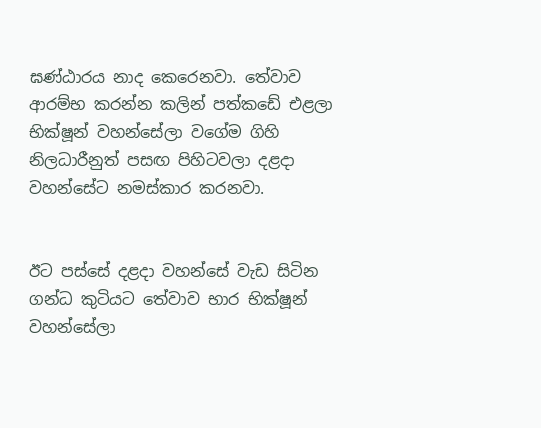ඝණ්ඨාරය නාද කෙරෙනවා. තේවාව ආරම්භ කරන්න කලින් පත්කඩේ එළලා භික්ෂූන් වහන්සේලා වගේම ගිහි නිලධාරීනුත් පසඟ පිහිටවලා දළදා වහන්සේට නමස්කාර කරනවා.


ඊට පස්සේ දළදා වහන්සේ වැඩ සිටින ගන්ධ කුටියට තේවාව භාර භික්ෂූන් වහන්සේලා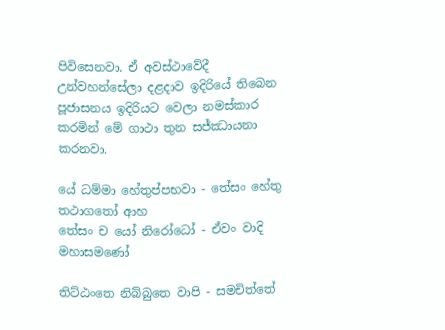පිවිසෙනවා. ඒ අවස්ථාවේදී උන්වහන්සේලා දළදාව ඉදිරියේ තිබෙන පූජාසනය ඉදිරියට වෙලා නමස්කාර කරමින් මේ ගාථා තුන සජ්ඣායනා කරනවා.

යේ ධම්මා හේතුප්පභවා - තේසං හේතු තථාගතෝ ආහ
තේසං ච යෝ නිරෝධෝ - ඒවං වාදි මහාසමණෝ

තිට්ඨංතෙ නිබ්බුතෙ වාපි - සමචිත්තේ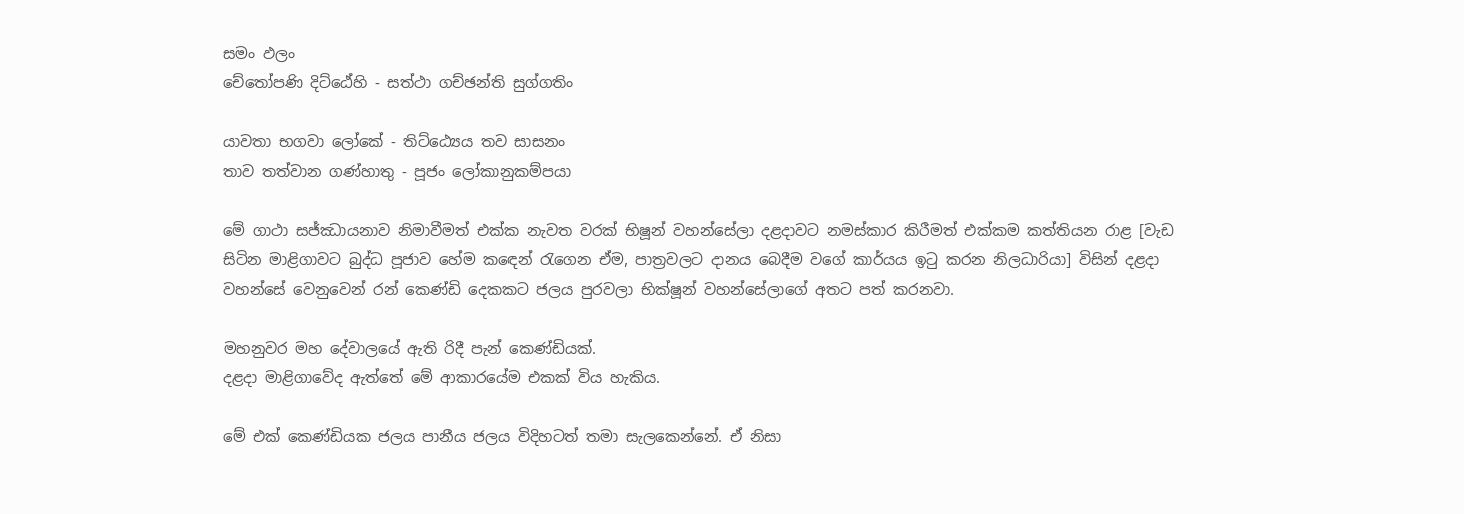සමං ඵලං
චේතෝපණි දිට්ඨේහි - සත්ථා ගච්ඡන්ති සුග්ගතිං

යාවතා භගවා ලෝකේ - තිට්ඨ්‍යෙය තව සාසනං
තාව තත්වාන ගණ්හාතු - පූජං ලෝකානුකම්පයා

මේ ගාථා සජ්ඣායනාව නිමාවීමත් එක්ක නැවත වරක් භිෂූන් වහන්සේලා දළදාවට නමස්කාර කිරීමත් එක්කම කත්තියන රාළ [වැඩ සිටින මාළිගාවට බුද්ධ පූජාව හේම කඳෙන් රැගෙන ඒම, පාත්‍රවලට දානය බෙදීම වගේ කාර්යය ඉටු කරන නිලධාරියා] විසින් දළදා වහන්සේ වෙනුවෙන් රන් කෙණ්ඩි දෙකකට ජලය පුරවලා භික්ෂූන් වහන්සේලාගේ අතට පත් කරනවා.

මහනුවර මහ දේවාලයේ ඇති රිදී පැන් කෙණ්ඩියක්.
දළදා මාළිගාවේද ඇත්තේ මේ ආකාරයේම එකක් විය හැකිය.

මේ එක් කෙණ්ඩියක ජලය පානීය ජලය විදිහටත් තමා සැලකෙන්නේ. ඒ නිසා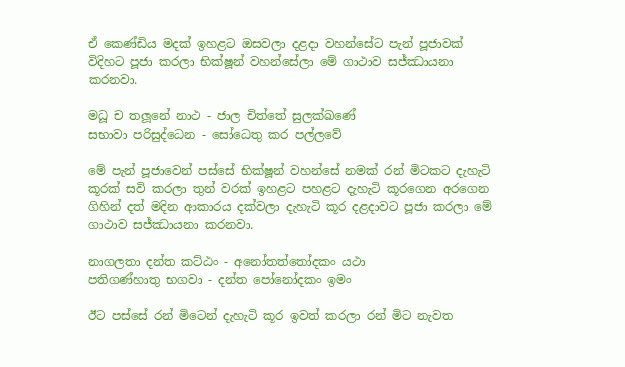ඒ කෙණ්ඩිය මදක් ඉහළට ඔසවලා දළදා වහන්සේට පැන් පූජාවක් විදිහට පූජා කරලා භික්ෂූන් වහන්සේලා මේ ගාථාව සජ්ඣායනා කරනවා.

මධූ ච තලූනේ නාථ - ජාල චිත්තේ සුලක්ඛණේ
සභාවා පරිසුද්ධෙන - සෝධෙතු කර පල්ලවේ

මේ පැන් පූජාවෙන් පස්සේ භික්ෂූන් වහන්සේ නමක් රන් මිටකට දැහැටි කූරක් සවි කරලා තුන් වරක් ඉහළට පහළට දැහැටි කූරගෙන අරගෙන ගිහින් දත් මදින ආකාරය දක්වලා දැහැටි කූර දළදාවට පූජා කරලා මේ ගාථාව සජ්ඣායනා කරනවා.

නාගලතා දන්ත කට්ඨං - අනෝතත්තෝදකං යථා
පතිගණ්හාතු භගවා - දන්ත පෝනෝදකං ඉමං

ඊට පස්සේ රන් මිටෙන් දැහැටි කූර ඉවත් කරලා රන් මිට නැවත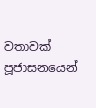වතාවක් පූජාසනයෙන්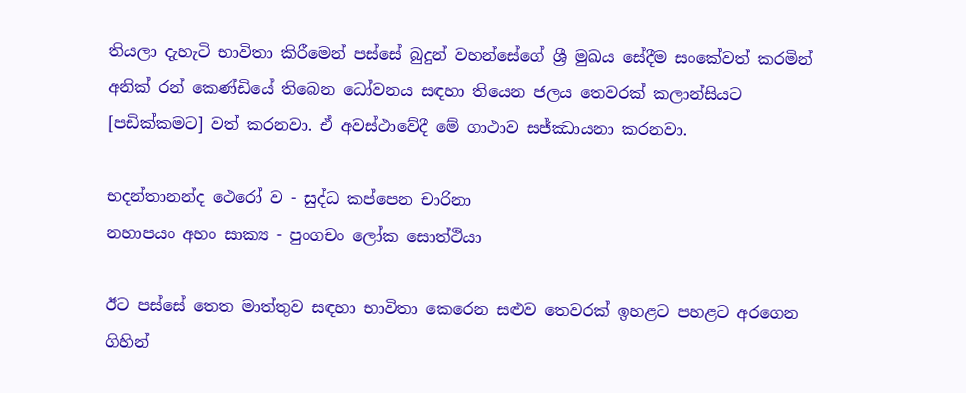තියලා දැහැටි භාවිතා කිරීමෙන් පස්සේ බුදුන් වහන්සේගේ ශ්‍රී මුඛය සේදීම සංකේවත් කරමින් අනික් රන් කෙණ්ඩියේ තිබෙන ධෝවනය සඳහා තියෙන ජලය තෙවරක් කලාන්සියට [පඩික්කමට] වත් කරනවා. ඒ අවස්ථාවේදී මේ ගාථාව සජ්ඣායනා කරනවා.

භදන්තානන්ද ථෙරෝ ව - සුද්ධ කප්පෙන චාරිනා
නහාපයං අහං සාක්‍ය - පුංගචං ලෝක සොත්ථියා

ඊට පස්සේ තෙත මාත්තුව සඳහා භාවිතා කෙරෙන සළුව තෙවරක් ඉහළට පහළට අරගෙන ගිහින්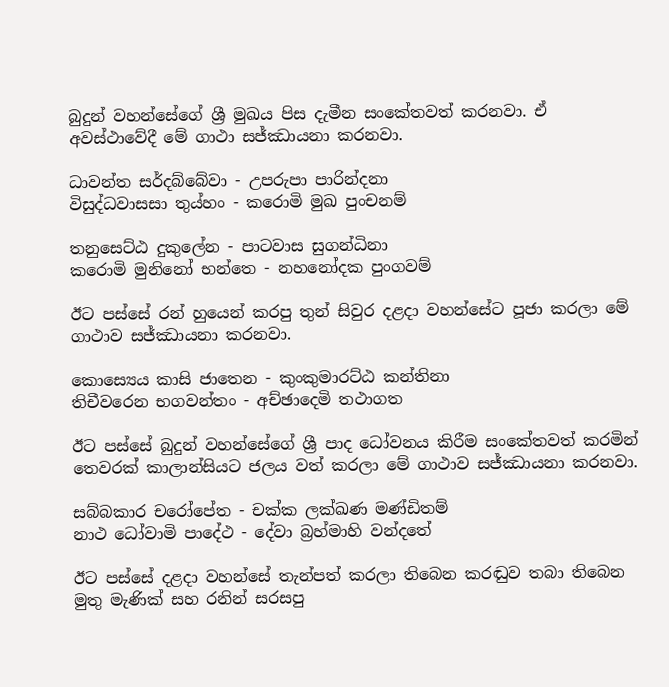බුදුන් වහන්සේගේ ශ්‍රී මුඛය පිස දැමීන සංකේතවත් කරනවා. ඒ අවස්ථාවේදී මේ ගාථා සජ්ඣායනා කරනවා.

ධාවන්ත සර්දබ්බේවා - උපරුපා පාරින්දනා
විසුද්ධවාසසා තුය්හං - කරොමි මුඛ පුංචනම්

තනුසෙට්ඨ දුකුලේන - පාටවාස සුගන්ධිනා
කරොමි මුනිනෝ භන්තෙ - නහනෝදක පුංගවම්

ඊට පස්සේ රන් හුයෙන් කරපු තුන් සිවුර දළදා වහන්සේට පූජා කරලා මේ ගාථාව සජ්ඣායනා කරනවා.

කොස්‍යෙය කාසි ජාතෙන - කුංකුමාරට්ඨ කන්තිනා
තිචීවරෙන භගවන්තං - අච්ඡාදෙමි තථාගත

ඊට පස්සේ බුදුන් වහන්සේගේ ශ්‍රී පාද ධෝවනය කිරීම සංකේතවත් කරමින් තෙවරක් කාලාන්සියට ජලය වත් කරලා මේ ගාථාව සජ්ඣායනා කරනවා.

සබ්බකාර චරෝපේත - චක්ක ලක්ඛණ මණ්ඩිතම්
නාථ ධෝවාමි පාදේථ - දේවා බ්‍රහ්මාහි වන්දතේ

ඊට පස්සේ දළදා වහන්සේ තැන්පත් කරලා තිබෙන කරඬුව තබා තිබෙන මුතු මැණික් සහ රනින් සරසපු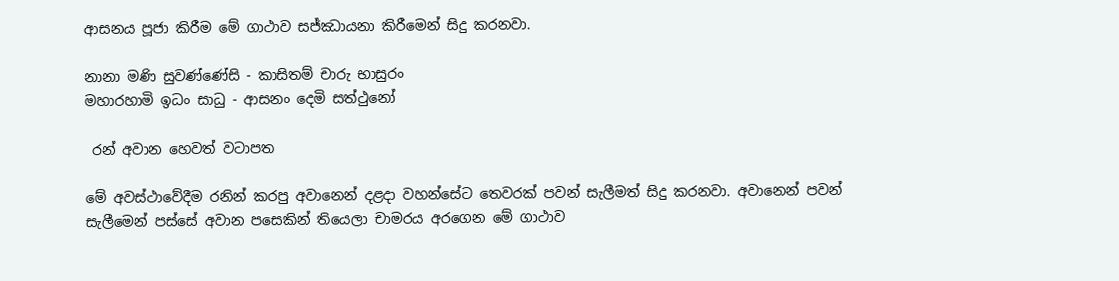ආසනය පූජා කිරීම මේ ගාථාව සජ්ඣායනා කිරීමෙන් සිදු කරනවා.

නානා මණි සුවණ්ණේසි - කාසිතම් චාරු භාසුරං
මහාරහාමි ඉධං සාධු - ආසනං දෙමි සත්ථුනෝ

 රන් අවාන හෙවත් වටාපත

මේ අවස්ථාවේදීම රනින් කරපු අවානෙන් දළදා වහන්සේට තෙවරක් පවන් සැලීමත් සිදු කරනවා. අවානෙන් පවන් සැලීමෙන් පස්සේ අවාන පසෙකින් තියෙලා චාමරය අරගෙන මේ ගාථාව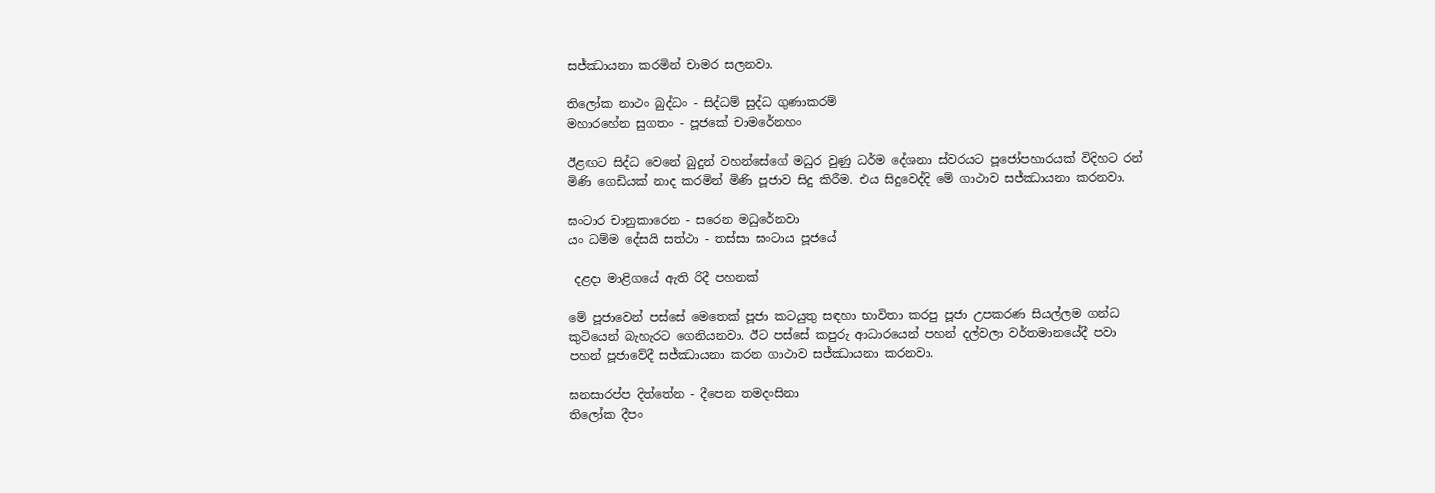සජ්ඣායනා කරමින් චාමර සලනවා.

තිලෝක නාථං බුද්ධං - සිද්ධම් සුද්ධ ගුණාකරම්
මහාරහේන සුගතං - පූජකේ චාමරේනහං

ඊළඟට සිද්ධ වෙනේ බුදුන් වහන්සේගේ මධුර වුණු ධර්ම දේශනා ස්වරයට පූජෝපහාරයක් විදිහට රන් මිණි ගෙඩියක් නාද කරමින් මිණි පූජාව සිදු කිරීම. එය සිදුවෙද්දි මේ ගාථාව සජ්ඣායනා කරනවා.

ඝංටාර චානුකාරෙන - සරෙන මධුරේනවා
යං ධම්ම දේසයි සත්ථා - තස්සා ඝංටාය පූජයේ

 දළදා මාළිගයේ ඇති රිදී පහනක්

මේ පූජාවෙන් පස්සේ මෙතෙක් පූජා කටයුතු සඳහා භාවිතා කරපු පූජා උපකරණ සියල්ලම ගන්ධ කුටියෙන් බැහැරට ගෙනියනවා. ඊට පස්සේ කපුරු ආධාරයෙන් පහන් දල්වලා වර්තමානයේදී පවා පහන් පූජාවේදී සජ්ඣායනා කරන ගාථාව සජ්ඣායනා කරනවා.

ඝනසාරප්ප දිත්තේන - දීපෙන තමදංසිනා
තිලෝක දීපං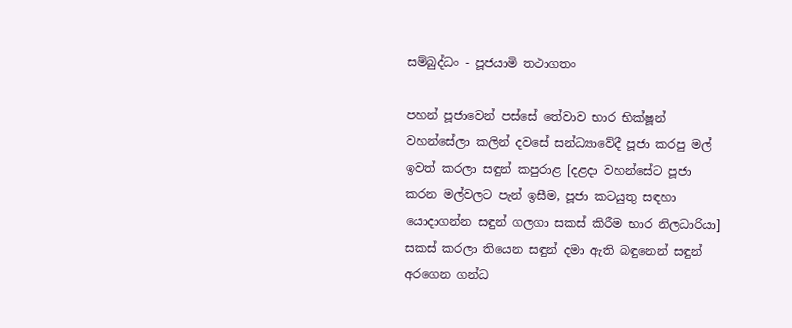සම්බුද්ධං - පූජයාමි තථාගතං

පහන් පූජාවෙන් පස්සේ තේවාව භාර භික්ෂූන් වහන්සේලා කලින් දවසේ සන්ධ්‍යාවේදී පූජා කරපු මල් ඉවත් කරලා සඳුන් කපුරාළ [දළදා වහන්සේට පූජා කරන මල්වලට පැන් ඉසීම, පූජා කටයුතු සඳහා යොදාගන්න සඳුන් ගලගා සකස් කිරීම භාර නිලධාරියා] සකස් කරලා තියෙන සඳුන් දමා ඇති බඳුනෙන් සඳුන් අරගෙන ගන්ධ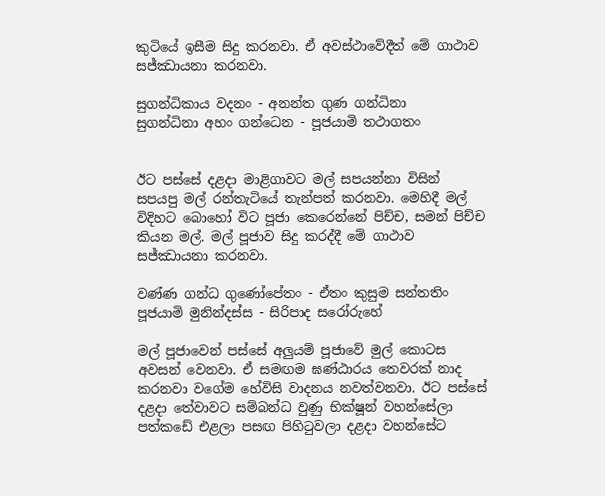කුටියේ ඉසීම සිදු කරනවා. ඒ අවස්ථාවේදීත් මේ ගාථාව සජ්ඣායනා කරනවා.

සුගන්ධිකාය වදනං - අනන්ත ගුණ ගන්ධිනා
සුගන්ධිනා අහං ගන්ධෙන - පූජයාමි තථාගතං


ඊට පස්සේ දළදා මාළිගාවට මල් සපයන්නා විසින් සපයපු මල් රන්තැටියේ තැන්පත් කරනවා. මෙහිදී මල් විදිහට බොහෝ විට පූජා කෙරෙන්නේ පිච්ච, සමන් පිච්ච කියන මල්. මල් පූජාව සිදු කරද්දී මේ ගාථාව සජ්ඣායනා කරනවා.

වණ්ණ ගන්ධ ගුණෝපේතං - ඒතං කුසුම සන්තතිං
පූජයාමි මුනින්දස්ස - සිරිපාද සරෝරුහේ

මල් පූජාවෙන් පස්සේ අලුයම් පූජාවේ මුල් කොටස අවසන් වෙනවා. ඒ සමඟම ඝණ්ඨාරය තෙවරක් නාද කරනවා වගේම හේවිසි වාදනය නවත්වනවා. ඊට පස්සේ දළදා තේවාවට සම්බන්ධ වුණු භික්ෂූන් වහන්සේලා පත්කඩේ එළලා පසඟ පිහිටුවලා දළදා වහන්සේට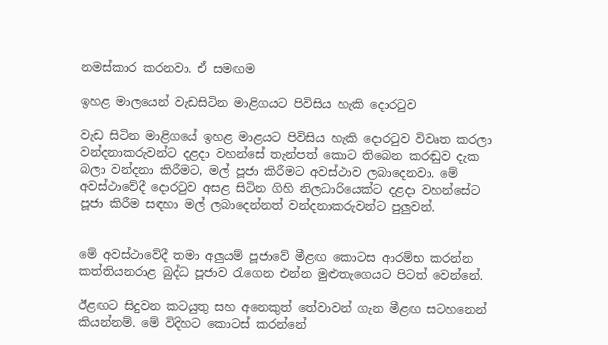නමස්කාර කරනවා. ඒ සමඟම

ඉහළ මාලයෙන් වැඩසිටින මාළිගයට පිවිසිය හැකි දොරටුව

වැඩ සිටින මාළිගයේ ඉහළ මාළයට පිවිසිය හැකි දොරටුව විවෘත කරලා වන්දනාකරුවන්ට දළදා වහන්සේ තැන්පත් කොට තිබෙන කරඬුව දැක බලා වන්දනා කිරීමට, මල් පූජා කිරීමට අවස්ථාව ලබාදෙනවා. මේ අවස්ථාවේදී දොරටුව අසළ සිටින ගිහි නිලධාරියෙක්ට දළදා වහන්සේට පූජා කිරීම සඳහා මල් ලබාදෙන්නත් වන්දනාකරුවන්ට පුලුවන්.


මේ අවස්ථාවේදී තමා අලුයම් පූජාවේ මීළඟ කොටස ආරම්භ කරන්න කත්තියනරාළ බුද්ධ පූජාව රැගෙන එන්න මුළුතැගෙයට පිටත් වෙන්නේ.

ඊළඟට සිදුවන කටයුතු සහ අනෙකුත් තේවාවන් ගැන මීළඟ සටහනෙන් කියන්නම්. මේ විදිහට කොටස් කරන්නේ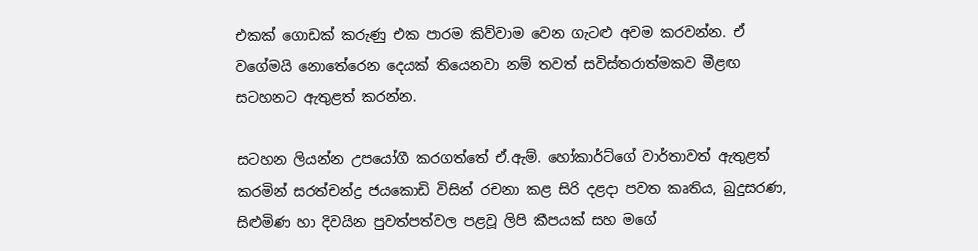එකක් ගොඩක් කරුණු එක පාරම කිව්වාම වෙන ගැටළු අවම කරවන්න. ඒ වගේමයි නොතේරෙන දෙයක් තියෙනවා නම් තවත් සවිස්තරාත්මකව මීළඟ සටහනට ඇතුළත් කරන්න.

සටහන ලියන්න උපයෝගී කරගත්තේ ඒ.ඇම්. හෝකාර්ට්ගේ වාර්තාවත් ඇතුළත් කරමින් සරත්චන්ද්‍ර ජයකොඩි විසින් රචනා කළ සිරි දළදා පවත කෘතිය, බුදුසරණ, සිළුමිණ හා දිවයින පුවත්පත්වල පළවූ ලිපි කීපයක් සහ මගේ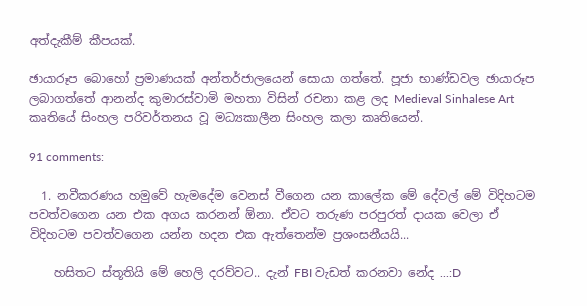අත්දැකීම් කීපයක්.

ඡායාරූප බොහෝ ප්‍රමාණයක් අන්තර්ජාලයෙන් සොයා ගත්තේ. පූජා භාණ්ඩවල ඡායාරූප ලබාගත්තේ ආනන්ද කුමාරස්වාමි මහතා විසින් රචනා කළ ලද Medieval Sinhalese Art කෘතියේ සිංහල පරිවර්තනය වූ මධ්‍යකාලීන සිංහල කලා කෘතියෙන්.

91 comments:

  1. නවීකරණය හමුවේ හැමදේම වෙනස් වීගෙන යන කාලේක මේ දේවල් මේ විදිහටම පවත්වගෙන යන එක අගය කරනන් ඕනා. ඒවට තරුණ පරපුරත් දායක වෙලා ඒ විදිහටම පවත්වගෙන යන්න හදන එක ඇත්තෙන්ම ප්‍රශංසනීයයි...

    හසිතට ස්තූතියි මේ හෙලි දරව්වට.. දැන් FBI වැඩත් කරනවා නේද ...:D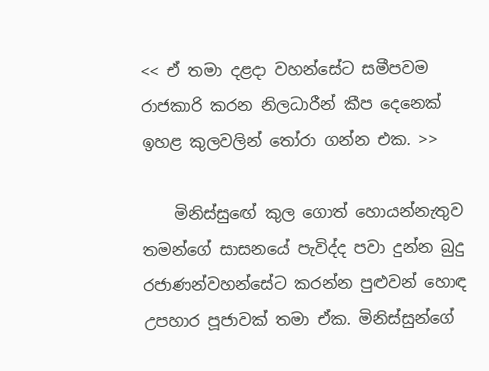<< ඒ තමා දළදා වහන්සේට සමීපවම රාජකාරි කරන නිලධාරීන් කීප දෙනෙක් ඉහළ කුලවලින් තෝරා ගන්න එක. >>

    මිනිස්සුඟේ කුල ගොත් හොයන්නැතුව තමන්ගේ සාසනයේ පැවිද්ද පවා දුන්න බුදු රජාණන්වහන්සේට කරන්න පුළුවන් හොඳ උපහාර පූජාවක් තමා ඒක. මිනිස්සුන්ගේ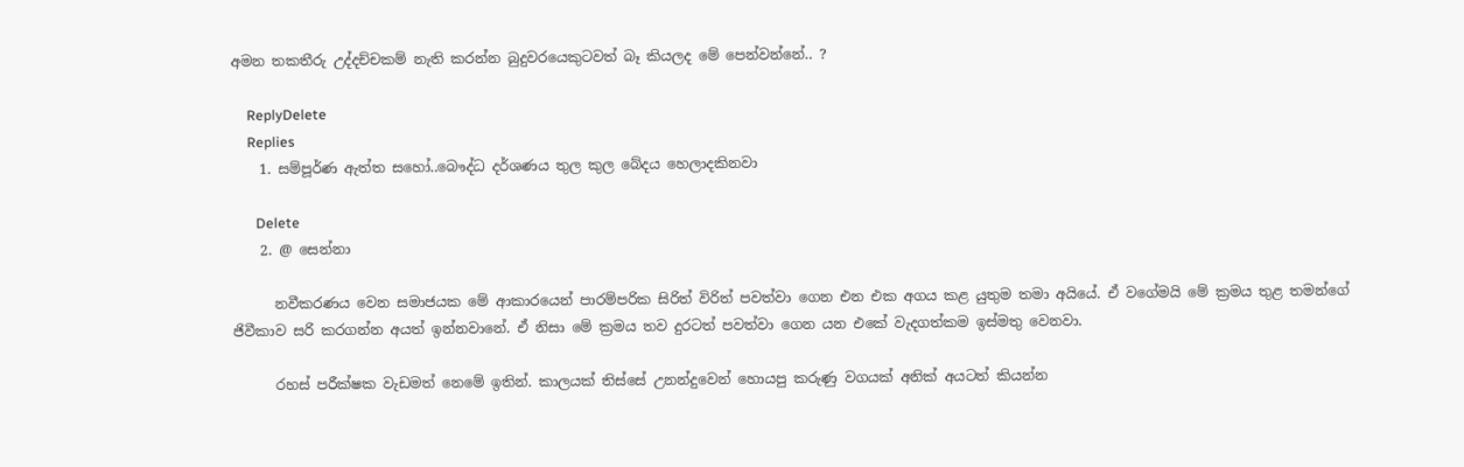අමන තකතීරු උද්දච්චකම් නැති කරන්න බුදුවරයෙකුටවත් බෑ කියලද මේ පෙන්වන්නේ.. ?

    ReplyDelete
    Replies
    1. සම්පූර්ණ ඇත්ත සහෝ..බෞද්ධ දර්ශණය තුල කුල බේදය හෙලාදකිනවා

      Delete
    2. @ සෙන්නා

      නවීකරණය වෙන සමාජයක මේ ආකාරයෙන් පාරම්පරික සිරිත් විරිත් පවත්වා ගෙන එන එක අගය කළ යුතුම තමා අයියේ. ඒ වගේමයි මේ ක්‍රමය තුළ තමන්ගේ ජිවීකාව සරි කරගන්න අයත් ඉන්නවානේ. ඒ නිසා මේ ක්‍රමය තව දුරටත් පවත්වා ගෙන යන එකේ වැදගත්කම ඉස්මතු වෙනවා.

      රහස් පරීක්ෂක වැඩමත් නෙමේ ඉතින්. කාලයක් තිස්සේ උනන්දුවෙන් හොයපු කරුණු වගයක් අනික් අයටත් කියන්න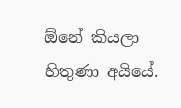ඕනේ කියලා හිතුණා අයියේ.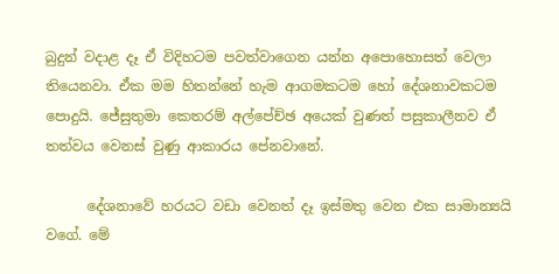බුදුන් වදාළ දෑ ඒ විදිහටම පවත්වාගෙන යන්න අපොහොසත් වෙලා තියෙනවා. ඒක මම හිතන්නේ හැම ආගමකටම හෝ දේශනාවකටම පොදුයි. ජේසුතුමා කෙතරම් අල්පේච්ඡ අයෙක් වුණත් පසුකාලීනව ඒ තත්වය වෙනස් වුණු ආකාරය පේනවානේ.

      දේශනාවේ හරයට වඩා වෙනත් දෑ ඉස්මතු වෙන එක සාමාන්‍යයි වගේ. මේ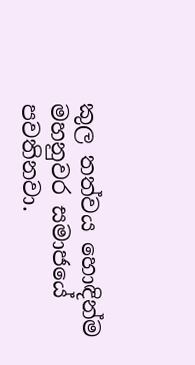කුල තත්වය හොඳින්ම මහනුවර සමාජයේ පවතිනවා.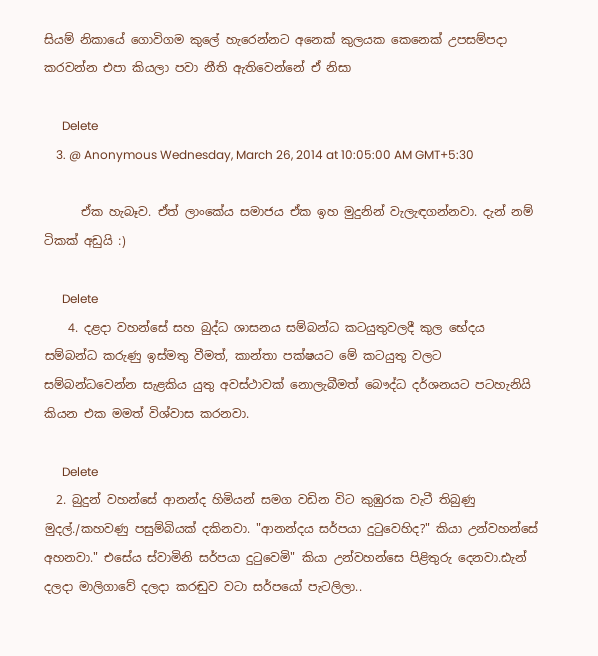සියම් නිකායේ ගොවිගම කුලේ හැරෙන්නට අනෙක් කුලයක කෙනෙක් උපසම්පදා කරවන්න එපා කියලා පවා නීති ඇතිවෙන්නේ ඒ නිසා

      Delete
    3. @ Anonymous Wednesday, March 26, 2014 at 10:05:00 AM GMT+5:30

      ඒක හැබෑව. ඒත් ලාංකේය සමාජය ඒක ඉහ මුදුනින් වැලැඳගන්නවා. දැන් නම් ටිකක් අඩුයි :)

      Delete
    4. දළදා වහන්සේ සහ බුද්ධ ශාසනය සම්බන්ධ කටයුතුවලදී කුල භේදය සම්බන්ධ කරුණු ඉස්මතු වීමත්, කාන්තා පක්ෂයට මේ කටයුතු වලට සම්බන්ධවෙන්න සැළකිය යුතු අවස්ථාවක් නොලැබීමත් බෞද්ධ දර්ශනයට පටහැනියි කියන එක මමත් විශ්වාස කරනවා.

      Delete
  2. බුදුන් වහන්සේ ආනන්ද හිමියන් සමග වඩින විට කුඹුරක වැටී තිබුණු මුදල්./කහවණු පසුම්බියක් දකිනවා. "ආනන්දය සර්පයා දු‍ටුවෙහිද?" කියා උන්වහන්සේ අහනවා." එසේය ස්වාමිනි සර්පයා දු‍ටුවෙමි" කියා උන්වහන්සෙ පිළිතුරු දෙනවා.ඪැන් දලදා මාලිගාවේ දලදා කරඬුව වටා සර්පයෝ පැටලිලා..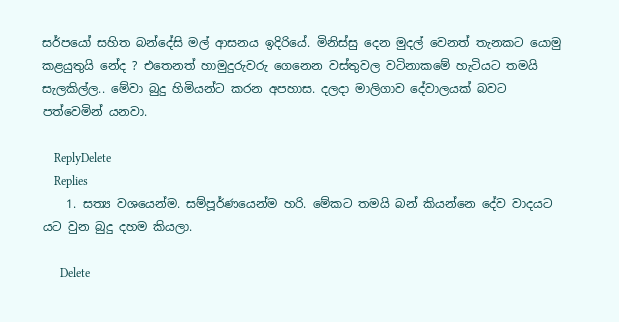සර්පයෝ සහිත බන්දේසි මල් ආසනය ඉදිරියේ. මිනිස්සු දෙන මුදල් වෙනත් තැනකට යොමු කළයුතුයි නේද ? එතෙනත් හාමුදුරුවරු ගෙනෙන වස්තුවල වටිනාකමේ හැටියට තමයි සැලකිල්ල.. මේවා බුදු හිමියන්ට කරන අපහාස. දලදා මාලිගාව දේවාලයක් බවට පත්වෙමින් යනවා.

    ReplyDelete
    Replies
    1. සත්‍ය වශයෙන්ම. සම්පූර්ණයෙන්ම හරි. මේකට තමයි බන් කියන්නෙ දේව වාදයට යට වුන බුදු දහම කියලා.

      Delete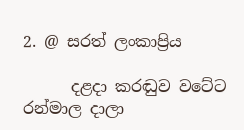2. @ සරත් ලංකාප්‍රිය

      දළදා කරඬුව වටේට රන්මාල දාලා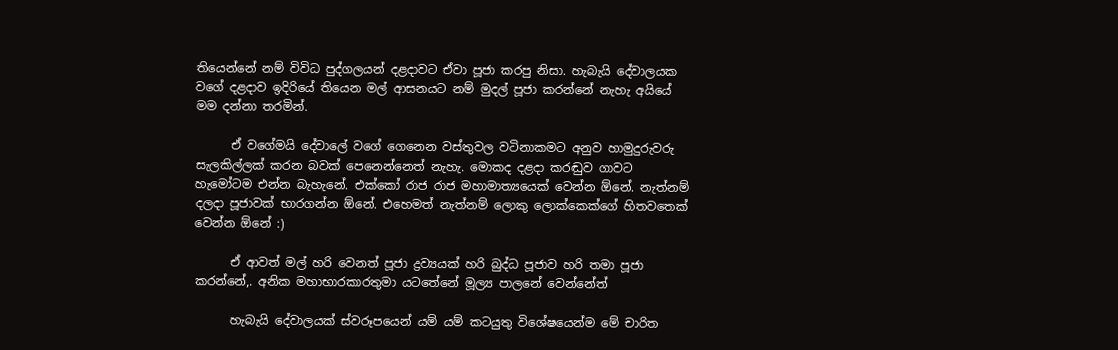තියෙන්නේ නම් විවිධ පුද්ගලයන් දළදාවට ඒවා පූජා කරපු නිසා. හැබැයි දේවාලයක වගේ දළදාව ඉදිරියේ තියෙන මල් ආසනයට නම් මුදල් පූජා කරන්නේ නැහැ අයියේ මම දන්නා තරමින්.

      ඒ වගේමයි දේවාලේ වගේ ගෙනෙන වස්තුවල වටිනාකමට අනුව හාමුදුරුවරු සැලකිල්ලක් කරන බවක් පෙනෙන්නෙත් නැහැ. මොකද දළදා කරඬුව ගාවට හැමෝටම එන්න බැහැනේ. එක්කෝ රාජ රාජ මහාමාත්‍යයෙක් වෙන්න ඕනේ. නැත්නම් දලදා පූජාවක් භාරගන්න ඕනේ. එහෙමත් නැත්නම් ලොකු ලොක්කෙක්ගේ හිතවතෙක් වෙන්න ඕනේ :)

      ඒ ආවත් මල් හරි වෙනත් පූජා ද්‍රව්‍යයක් හරි බුද්ධ පූජාව හරි තමා පූජා කරන්නේ,. අනික මහාභාරකාරතුමා යටතේනේ මූල්‍ය පාලනේ වෙන්නේත්

      හැබැයි දේවාලයක් ස්වරූපයෙන් යම් යම් කටයුතු විශේෂයෙන්ම මේ චාරිත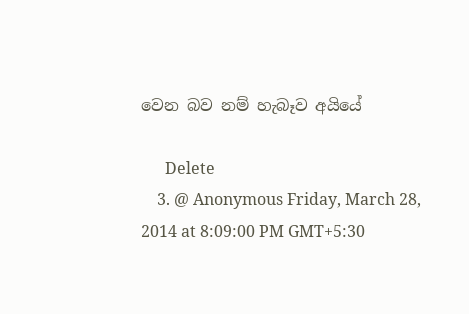වෙන බව නම් හැබෑව අයියේ

      Delete
    3. @ Anonymous Friday, March 28, 2014 at 8:09:00 PM GMT+5:30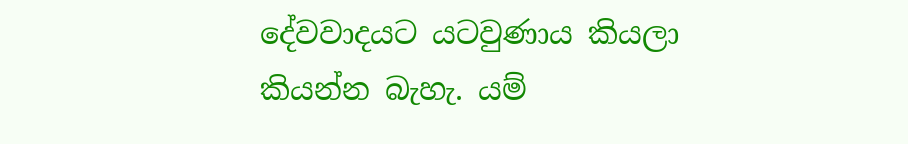දේවවාදයට යටවුණාය කියලා කියන්න බැහැ. යම්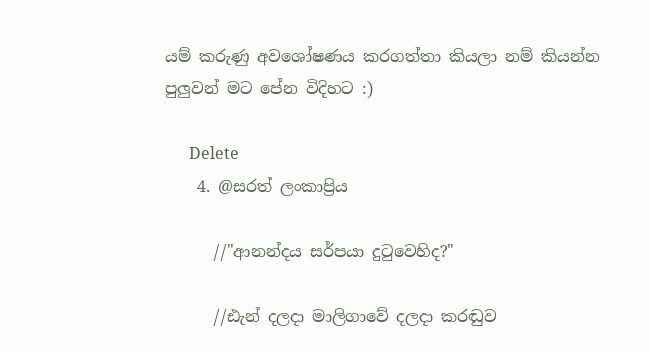යම් කරුණු අවශෝෂණය කරගත්තා කියලා නම් කියන්න පුලුවන් මට පේන විදිහට :)

      Delete
    4. @සරත් ලංකාප්‍රිය

      //"ආනන්දය සර්පයා දු‍ටුවෙහිද?"

      //ඪැන් දලදා මාලිගාවේ දලදා කරඬුව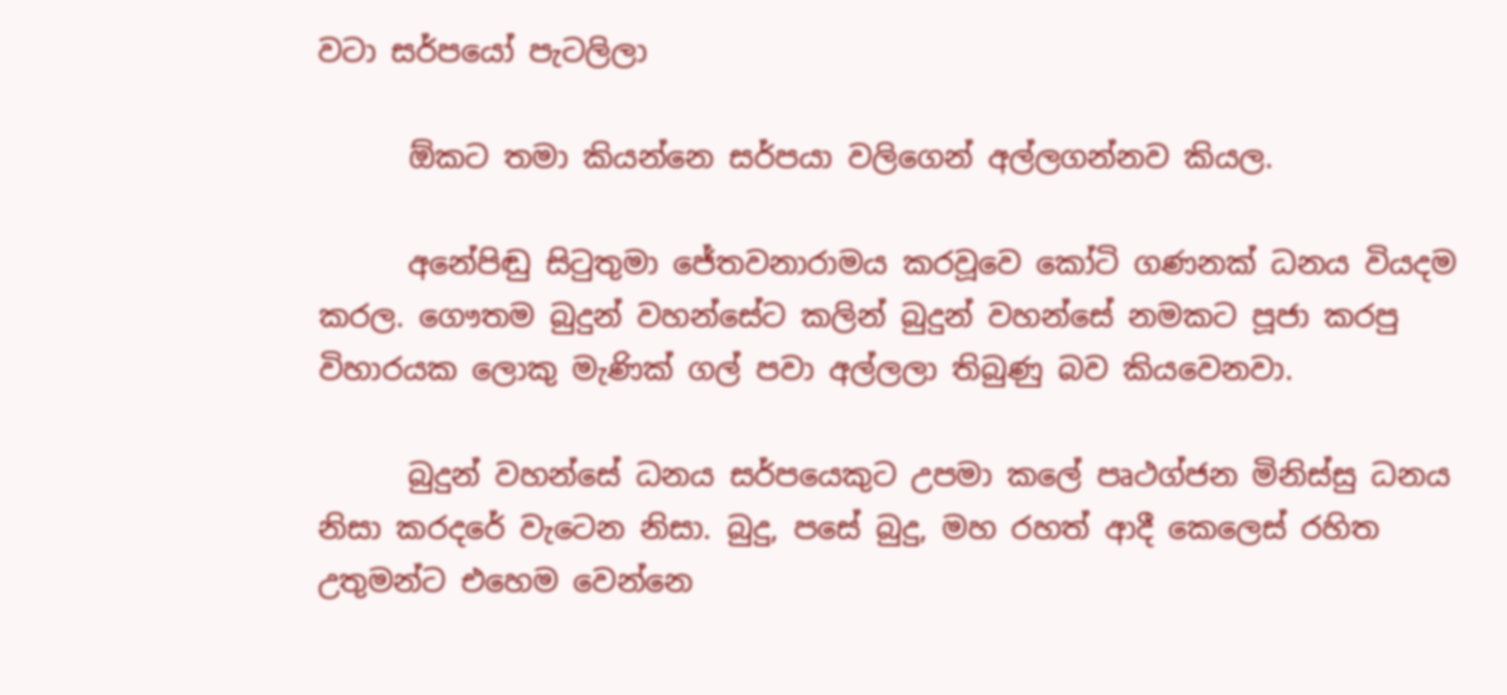වටා සර්පයෝ පැටලිලා

      ඕකට තමා කියන්නෙ සර්පයා වලිගෙන් අල්ලගන්නව කියල.

      අනේපිඬු සිටුතුමා ජේතවනාරාමය කරවූවෙ කෝටි ගණනක් ධනය වියදම කරල. ගෞතම බුදුන් වහන්සේට කලින් බුදුන් වහන්සේ නමකට පූජා කරපු විහාරයක ලොකු මැණික් ගල් පවා අල්ලලා තිබුණු බව කියවෙනවා.

      බුදුන් වහන්සේ ධනය සර්පයෙකුට උපමා කලේ පෘථග්ජන මිනිස්සු ධනය නිසා කරදරේ වැටෙන නිසා. බුදු, පසේ බුදු, මහ රහත් ආදී කෙලෙස් රහිත උතුමන්ට එහෙම වෙන්නෙ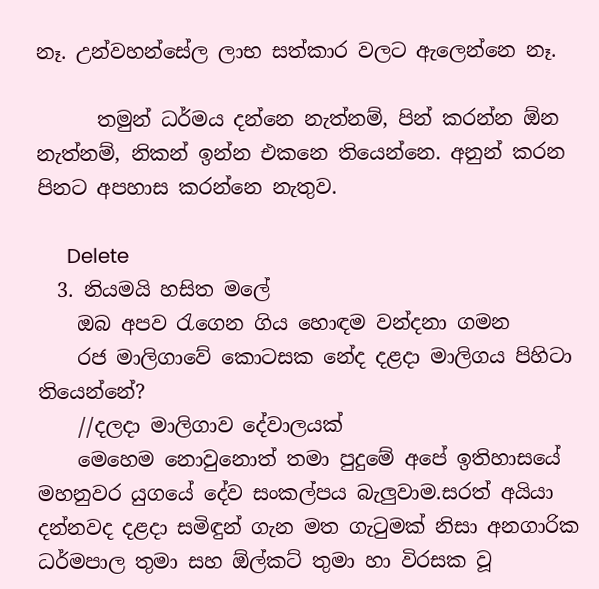නෑ. උන්වහන්සේල ලාභ සත්කාර වලට ඇලෙන්නෙ නෑ.

      තමුන් ධර්මය දන්නෙ නැත්නම්, පින් කරන්න ඕන නැත්නම්, නිකන් ඉන්න එකනෙ තියෙන්නෙ. අනුන් කරන පිනට අපහාස කරන්නෙ නැතුව.

      Delete
  3. නියමයි හසිත මලේ
    ඔබ අපව රැගෙන ගිය හොඳම වන්දනා ගමන
    රජ මාලිගාවේ කොටසක නේද දළදා මාලිගය පිහිටා තියෙන්නේ?
    //දලදා මාලිගාව දේවාලයක්
    මෙහෙම නොවුනොත් තමා පුදුමේ අපේ ඉතිහාසයේ මහනුවර යුගයේ දේව සංකල්පය බැලුවාම.සරත් අයියා දන්නවද දළදා සමිඳුන් ගැන මත ගැටුමක් නිසා අනගාරික ධර්මපාල තුමා සහ ඕල්කට් තුමා හා විරසක වූ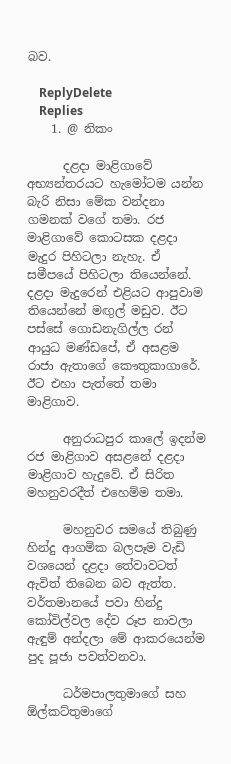බව.

    ReplyDelete
    Replies
    1. @ නිකං

      දළදා මාළිගාවේ අභ්‍යන්තරයට හැමෝටම යන්න බැරි නිසා මේක වන්දනා ගමනක් වගේ තමා. රජ මාළිගාවේ කොටසක දළදා මැදුර පිහිටලා නැහැ. ඒ සමීපයේ පිහිටලා තියෙන්නේ. දළදා මැදුරෙන් එළියට ආපුවාම තියෙන්නේ මඟුල් මඩුව. ඊට පස්සේ ගොඩනැගිල්ල රන් ආයුධ මණ්ඩපේ, ඒ අසළම රාජා ඇතාගේ කෞතුකාගාරේ. ඊට එහා පැත්තේ තමා මාළිගාව.

      අනුරාධපුර කාලේ ඉදන්ම රජ මාළිගාව අසළනේ දළදා මාළිගාව හැදුවේ. ඒ සිරිත මහනුවරදීත් එහෙම්ම තමා.

      මහනුවර සමයේ තිබුණු හින්දු ආගමික බලපෑම වැඩි වශයෙන් දළදා තේවාවටත් ඇවිත් තිබෙන බව ඇත්ත. වර්තමානයේ පවා හින්දු කෝවිල්වල දේව රූප නාවලා ඇඳුම් අන්දලා මේ ආකරයෙන්ම පුද පූජා පවත්වනවා.

      ධර්මපාලතුමාගේ සහ ඕල්කට්තුමාගේ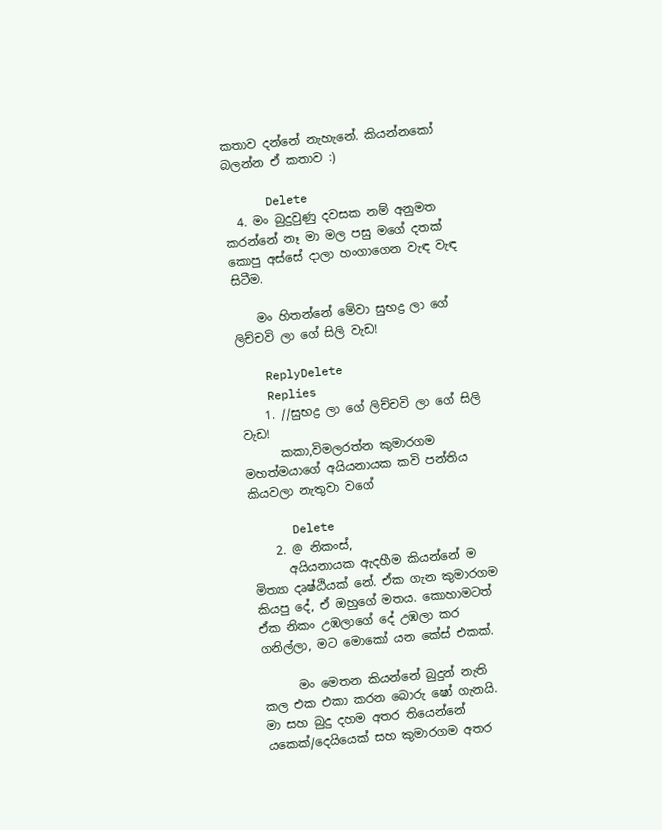කතාව දන්නේ නැහැනේ. කියන්නකෝ බලන්න ඒ කතාව :)

      Delete
  4. මං බුදුවුණු දවසක නම් අනුමත කරන්නේ නෑ මා මල පසු මගේ දතක් කොපු අස්සේ දාලා හංගාගෙන වැඳ වැඳ සිටීම.

    මං හිතන්නේ මේවා සුභද්‍ර ලා ගේ ලිච්චවි ලා ගේ සිලි වැඩ!

    ReplyDelete
    Replies
    1. //සුභද්‍ර ලා ගේ ලිච්චවි ලා ගේ සිලි වැඩ!
      කකා,විමලරත්න කුමාරගම මහත්මයාගේ අයියනායක කවි පන්තිය කියවලා නැතුවා වගේ

      Delete
    2. @ නිකංස්,
      අයියනායක ඇදහීම කියන්නේ ම මිත්‍යා දෘෂ්ඨියක් නේ. ඒක ගැන කුමාරගම කියපු දේ, ඒ ඔහුගේ මතය. කොහාමටත් ඒක නිකං උඹලාගේ දේ උඹලා කර ගනිල්ලා, මට මොකෝ යන කේස් එකක්.

      මං මෙතන කියන්නේ බුදුන් නැති කල එක එකා කරන බොරු ෂෝ ගැනයි. මා සහ බුදු දහම අතර තියෙන්නේ යකෙක්/දෙයියෙක් සහ කුමාරගම අතර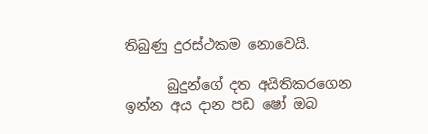තිබුණු දුරස්ථකම නොවෙයි.

      බුදුන්ගේ දත අයිතිකරගෙන ඉන්න අය දාන පඩ ෂෝ ඔබ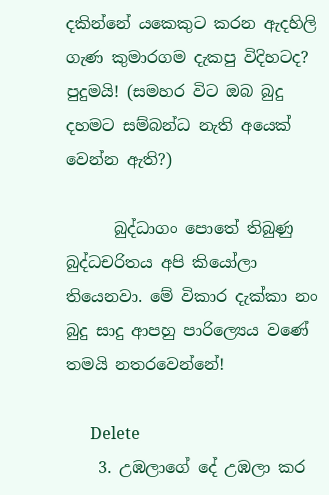දකින්නේ යකෙකුට කරන ඇදහිලි ගැණ කුමාරගම දැකපු විදිහටද? පුදුමයි! (සමහර විට ඔබ බුදු දහමට සම්බන්ධ නැති අයෙක් වෙන්න ඇති?)

      බුද්ධාගං පොතේ තිබුණු බුද්ධචරිතය අපි කියෝලා තියෙනවා. මේ විකාර දැක්කා නං බුදු සාදු ආපහු පාරිල්‍යෙය වණේ තමයි නතරවෙන්නේ!

      Delete
    3. උඹලාගේ දේ උඹලා කර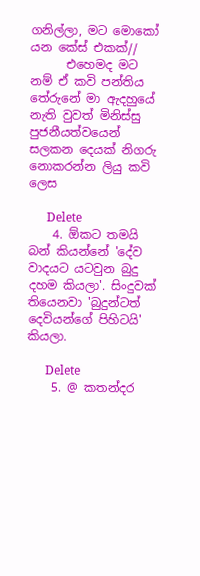ගනිල්ලා, මට මොකෝ යන කේස් එකක්//
      එහෙමද මට නම් ඒ කවි පන්තිය තේරුනේ මා ඇදහුයේ නැති වුවත් මිනිස්සු පුජනීයත්වයෙන් සලකන දෙයක් නිගරු නොකරන්න ලියු කවි ලෙස

      Delete
    4. ඕකට තමයි බන් කියන්නේ 'දේව වාදයට යටවුන බුදු දහම කියලා'. සිංදුවක් තියෙනවා 'බුදුන්ටත් දෙවියන්ගේ පිහිටයි' කියලා.

      Delete
    5. @ කතන්දර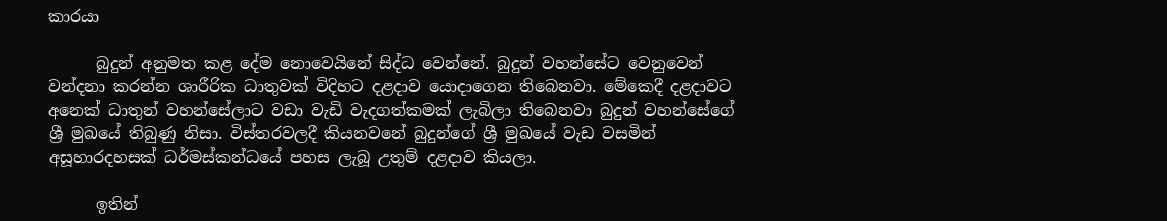කාරයා

      බුදුන් අනුමත කළ දේම නොවෙයිනේ සිද්ධ වෙන්නේ. බුදුන් වහන්සේට වෙනුවෙන් වන්දනා කරන්න ශාරීරික ධාතුවක් විදිහට දළදාව යොදාගෙන තිබෙනවා. මේකෙදී දළදාවට අනෙක් ධාතුන් වහන්සේලාට වඩා වැඩි වැදගත්කමක් ලැබිලා තිබෙනවා බුදුන් වහන්සේගේ ශ්‍රී මුඛයේ තිබුණු නිසා. විස්තරවලදී කියනවනේ බුදුන්ගේ ශ්‍රී මුඛයේ වැඩ වසමින් අසූහාරදහසක් ධර්මස්කන්ධයේ පහස ලැබූ උතුම් දළදාව කියලා.

      ඉතින්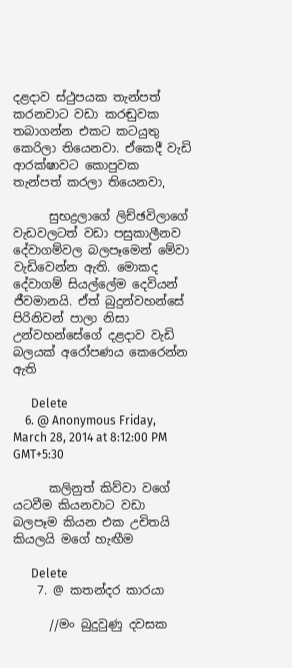දළදාව ස්ථුපයක තැන්පත් කරනවාට වඩා කරඬුවක තබාගන්න එකට කටයුතු කෙරිලා තියෙනවා. ඒකෙදී වැඩි ආරක්ෂාවට කොපුවක තැන්පත් කරලා තියෙනවා,

      සුභද්‍රලාගේ ලිච්ඡවිලාගේ වැඩවලටත් වඩා පසුකාලීනව දේවාගම්වල බලපෑමෙන් මේවා වැඩිවෙන්න ඇති. මොකද දේවාගම් සියල්ලේම දෙවියන් ජීවමානයි. ඒත් බුදුන්වහන්සේ පිරිනිවන් පාලා නිසා උන්වහන්සේගේ දළදාව වැඩි බලයක් අරෝපණය කෙරෙන්න ඇති

      Delete
    6. @ Anonymous Friday, March 28, 2014 at 8:12:00 PM GMT+5:30

      කලිනුත් කිව්වා වගේ යටවීම කියනවාට වඩා බලපෑම කියන එක උචිතයි කියලයි මගේ හැඟීම

      Delete
    7. @ කතන්දර කාරයා

      //මං බුදුවුණු දවසක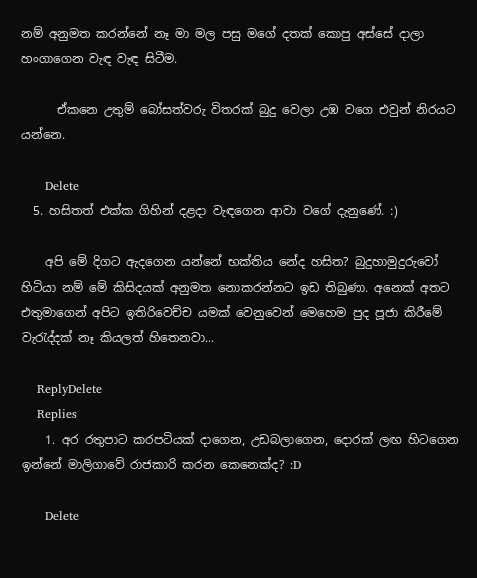නම් අනුමත කරන්නේ නෑ මා මල පසු මගේ දතක් කොපු අස්සේ දාලා හංගාගෙන වැඳ වැඳ සිටීම.

      ඒකනෙ උතුම් බෝසත්වරු විතරක් බුදු වෙලා උඹ වගෙ එවුන් නිරයට යන්නෙ.

      Delete
  5. හසිතත් එක්ක ගිහින් දළදා වැඳගෙන ආවා වගේ දැනුණේ. :)

    අපි මේ දිගට ඇදගෙන යන්නේ භක්තිය නේද හසිත? බුදුහාමුදුරුවෝ හිටියා නම් මේ කිසිදයක් අනුමත නොකරන්නට ඉඩ තිබුණා. අනෙක් අතට එතුමාගෙන් අපිට ඉතිරිවෙච්ච යමක් වෙනුවෙන් මෙහෙම පුද පූජා කිරීමේ වැරැද්දක් නෑ කියලත් හිතෙනවා...

    ReplyDelete
    Replies
    1. අර රතුපාට කරපටියක් දාගෙන, උඩබලාගෙන, දොරක් ලඟ හිටගෙන ඉන්නේ මාලිගාවේ රාජකාරි කරන කෙනෙක්ද? :D

      Delete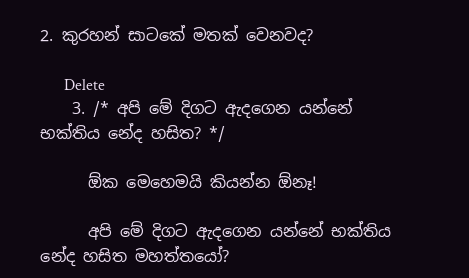2. කුරහන් සාටකේ මතක් වෙනවද?

      Delete
    3. /* අපි මේ දිගට ඇදගෙන යන්නේ භක්තිය නේද හසිත? */

      ඕක මෙහෙමයි කියන්න ඕනෑ!

      අපි මේ දිගට ඇදගෙන යන්නේ භක්තිය නේද හසිත මහත්තයෝ?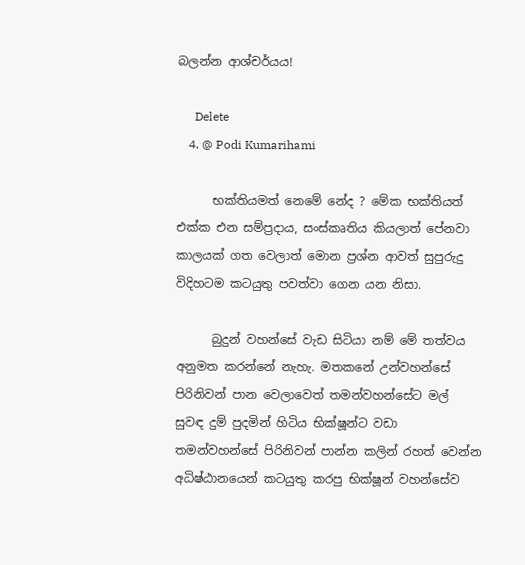බලන්න ආශ්චර්යය!

      Delete
    4. @ Podi Kumarihami

      භක්තියමත් නෙමේ නේද ? මේක භක්තියත් එක්ක එන සම්ප්‍රදාය, සංස්කෘතිය කියලාත් පේනවා කාලයක් ගත වෙලාත් මොන ප්‍රශ්න ආවත් සුපුරුදු විදිහටම කටයුතු පවත්වා ගෙන යන නිසා.

      බුදුන් වහන්සේ වැඩ සිටියා නම් මේ තත්වය අනුමත කරන්නේ නැහැ. මතකනේ උන්වහන්සේ පිරිනිවන් පාන වෙලාවෙත් තමන්වහන්සේට මල් සුවඳ දුම් පුදමින් හිටිය භික්ෂූන්ට වඩා තමන්වහන්සේ පිරිනිවන් පාන්න කලින් රහත් වෙන්න අධිෂ්ඨානයෙන් කටයුතු කරපු භික්ෂූන් වහන්සේව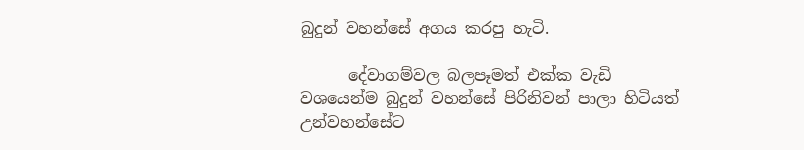බුදුන් වහන්සේ අගය කරපු හැටි.

      දේවාගම්වල බලපෑමත් එක්ක වැඩි වශයෙන්ම බුදුන් වහන්සේ පිරිනිවන් පාලා හිටියත් උන්වහන්සේට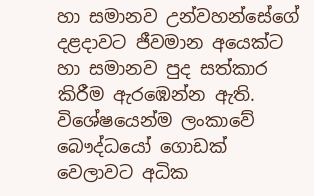හා සමානව උන්වහන්සේගේ දළදාවට ජීවමාන අයෙක්ට හා සමානව පුද සත්කාර කිරීම ඇරඹෙන්න ඇති. විශේෂයෙන්ම ලංකාවේ බෞද්ධයෝ ගොඩක් වෙලාවට අධික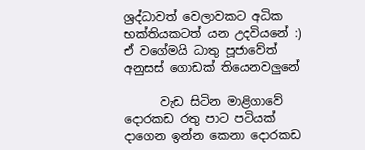ශ්‍රද්ධාවත් වෙලාවකට අධික භක්තියකටත් යන උදවියනේ :) ඒ වගේමයි ධාතු පූජාවේත් අනුසස් ගොඩක් තියෙනවලුනේ

      වැඩ සිටින මාළිගාවේ දොරකඩ රතු පාට පටියක් දාගෙන ඉන්න කෙනා දොරකඩ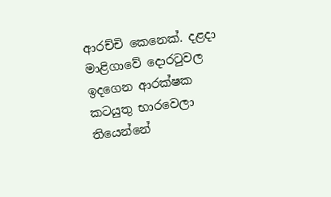ආරච්චි කෙනෙක්. දළදා මාළිගාවේ දොරටුවල ඉදගෙන ආරක්ෂක කටයුතු භාරවෙලා තියෙන්නේ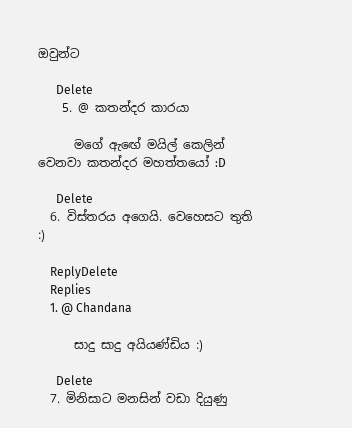ඔවුන්ට

      Delete
    5. @ කතන්දර කාරයා

      මගේ ඇඟේ මයිල් කෙලින් වෙනවා කතන්දර මහත්තයෝ :D

      Delete
  6. විස්තරය අගෙයි. වෙහෙසට තුති :)

    ReplyDelete
    Replies
    1. @ Chandana

      සාදු සාදු අයියණ්ඩිය :)

      Delete
  7. මිනිසාට මනසින් වඩා දියුණු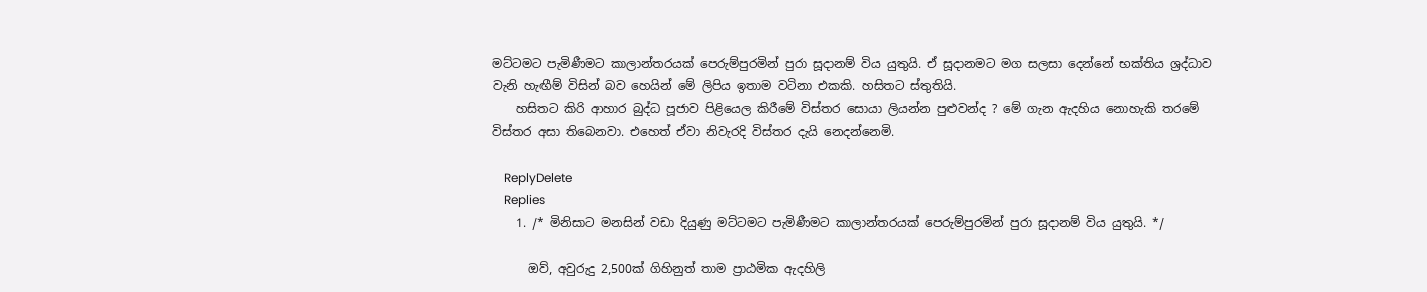මට්ටමට පැමිණීමට කාලාන්තරයක් පෙරුම්පුරමින් පුරා සූදානම් විය යුතුයි. ඒ සූදානමට මග සලසා දෙන්නේ භක්තිය ශ්‍රද්ධාව වැනි හැඟීම් විසින් බව හෙයින් මේ ලිපිය ඉතාම වටිනා එකකි. හසිතට ස්තුතියි.
    හසිතට කිරි ආහාර බුද්ධ පූජාව පිළියෙල කිරීමේ විස්තර සොයා ලියන්න පුළුවන්ද ? මේ ගැන ඇදහිය නොහැකි තරමේ විස්තර අසා තිබෙනවා. එහෙත් ඒවා නිවැරදි විස්තර දැයි නෙදන්නෙමි.

    ReplyDelete
    Replies
    1. /* මිනිසාට මනසින් වඩා දියුණු මට්ටමට පැමිණීමට කාලාන්තරයක් පෙරුම්පුරමින් පුරා සූදානම් විය යුතුයි. */

      ඔව්, අවුරුදු 2,500ක් ගිහිනුත් තාම ප්‍රාඨමික ඇදහිලි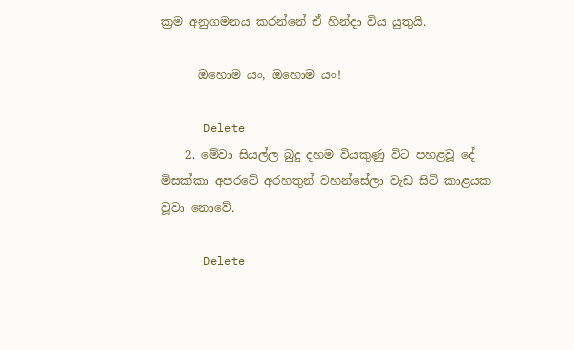ක්‍රම අනුගමනය කරන්නේ ඒ හින්දා විය යුතුයි.

      ඔහොම යං, ඔහොම යං!

      Delete
    2. මේවා සියල්ල බුදු දහම වියකුණු විට පහළවූ දේ මිසක්කා අපරටේ අරහතුන් වහන්සේලා වැඩ සිටි කාළයක වූවා නොවේ.

      Delete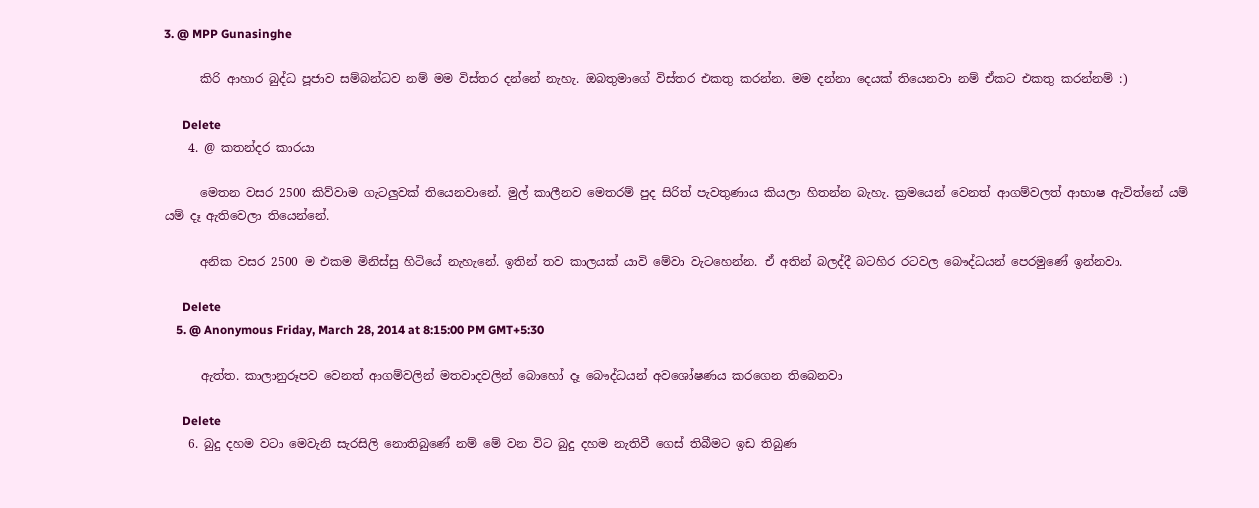3. @ MPP Gunasinghe

      කිරි ආහාර බුද්ධ පූජාව සම්බන්ධව නම් මම විස්තර දන්නේ නැහැ. ඔබතුමාගේ විස්තර එකතු කරන්න. මම දන්නා දෙයක් තියෙනවා නම් ඒකට එකතු කරන්නම් :)

      Delete
    4. @ කතන්දර කාරයා

      මෙතන වසර 2500 කිව්වාම ගැටලුවක් තියෙනවානේ. මුල් කාලීනව මෙතරම් පුද සිරිත් පැවතුණාය කියලා හිතන්න බැහැ. ක්‍රමයෙන් වෙනත් ආගම්වලත් ආභාෂ ඇවිත්නේ යම් යම් දෑ ඇතිවෙලා තියෙන්නේ.

      අනික වසර 2500 ම එකම මිනිස්සු හිටියේ නැහැනේ. ඉතින් තව කාලයක් යාවි මේවා වැටහෙන්න. ඒ අතින් බලද්දී බටහිර රටවල බෞද්ධයන් පෙරමුණේ ඉන්නවා.

      Delete
    5. @ Anonymous Friday, March 28, 2014 at 8:15:00 PM GMT+5:30

      ඇත්ත. කාලානුරූපව වෙනත් ආගම්වලින් මතවාදවලින් බොහෝ දෑ බෞද්ධයන් අවශෝෂණය කරගෙන තිබෙනවා

      Delete
    6. බුදු දහම වටා මෙවැනි සැරසිලි නොතිබුණේ නම් මේ වන විට බුදු දහම නැතිවී ගෙස් තිබීමට ඉඩ තිබුණ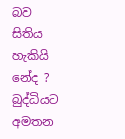බව සිතිය හැකියි නේද ? බුද්ධියට අමතන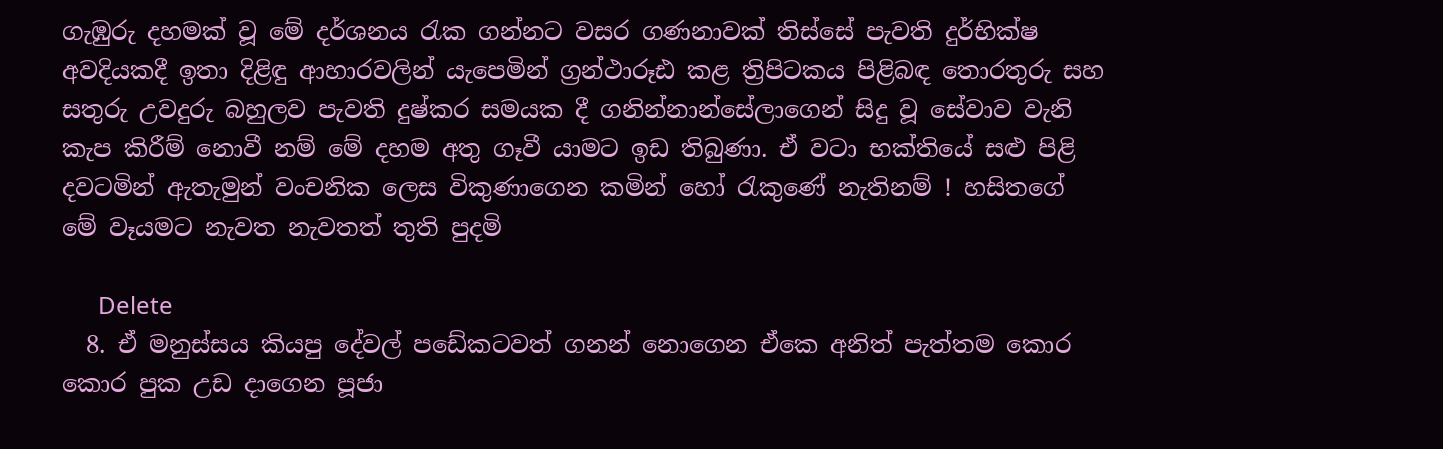ගැඹුරු දහමක් වූ මේ දර්ශනය රැක ගන්නට වසර ගණනාවක් තිස්සේ පැවති දුර්භික්ෂ අවදියකදී ඉතා දිළිඳු ආහාරවලින් යැපෙමින් ග්‍රන්ථාරූඪ කළ ත්‍රිපිටකය පිළිබඳ තොරතුරු සහ සතුරු උවදුරු බහුලව පැවති දුෂ්කර සමයක දී ගනින්නාන්සේලාගෙන් සිදු වූ සේවාව වැනි කැප කිරීම් නොවී නම් මේ දහම අතු ගෑවී යාමට ඉඩ තිබුණා. ඒ වටා භක්තියේ සළු පිළි දවටමින් ඇතැමුන් වංචනික ලෙස විකුණාගෙන කමින් හෝ රැකුණේ නැතිනම් ! හසිතගේ මේ වෑයමට නැවත නැවතත් තුති පුදමි

      Delete
  8. ඒ මනුස්සය කියපු දේවල් පඩේකටවත් ගනන් නොගෙන ඒකෙ අනිත් පැත්තම කොර කොර පුක උඩ දාගෙන පූජා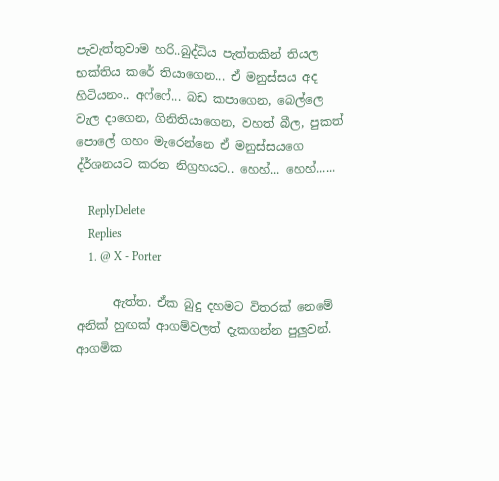පැවැත්තුවාම හරි..බුද්ධිය පැත්තකින් තියල භක්තිය කරේ තියාගෙන... ඒ මනුස්සය අද හිටියනං.. අෆ්ෆේ... බඩ කපාගෙන, බෙල්ලෙ වැල දාගෙන, ගිනිතියාගෙන, වහත් බීල, පුකත් පොලේ ගහං මැරෙන්නෙ ඒ මනුස්සයගෙ ද්ර්ශනයට කරන නිග්‍රහයට.. හෙහ්... හෙහ්......

    ReplyDelete
    Replies
    1. @ X - Porter

      ඇත්ත. ඒක බුදු දහමට විතරක් නෙමේ අනික් හුඟක් ආගම්වලත් දැකගන්න පුලුවන්. ආගමික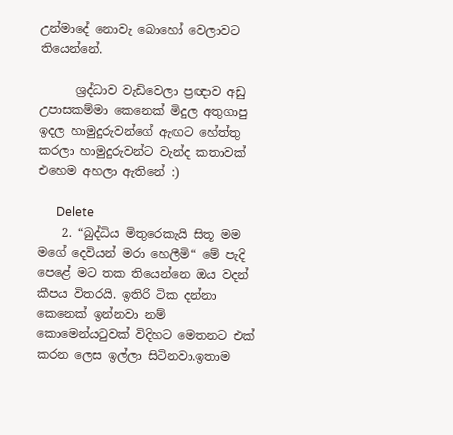උන්මාදේ නොවැ බොහෝ වෙලාවට තියෙන්නේ.

      ශ්‍රද්ධාව වැඩිවෙලා ප්‍රඥාව අඩු උපාසකම්මා කෙනෙක් මිදුල අතුගාපු ඉදල හාමුදුරුවන්ගේ ඇඟට හේත්තු කරලා හාමුදුරුවන්ට වැන්ද කතාවක් එහෙම අහලා ඇතිනේ :)

      Delete
    2. “බුද්ධිය මිතුරෙකැයි සිතූ මම මගේ දෙවියන් මරා හෙලීමි“ මේ පැදි පෙළේ මට තක තියෙන්නෙ ඔය වදන් කීපය විතරයි. ඉතිරි ටික දන්නා කෙනෙක් ඉන්නවා නම් කොමෙන්යටුවක් විදිහට මෙතනට එක් කරන ලෙස ඉල්ලා සිටිනවා.ඉතාම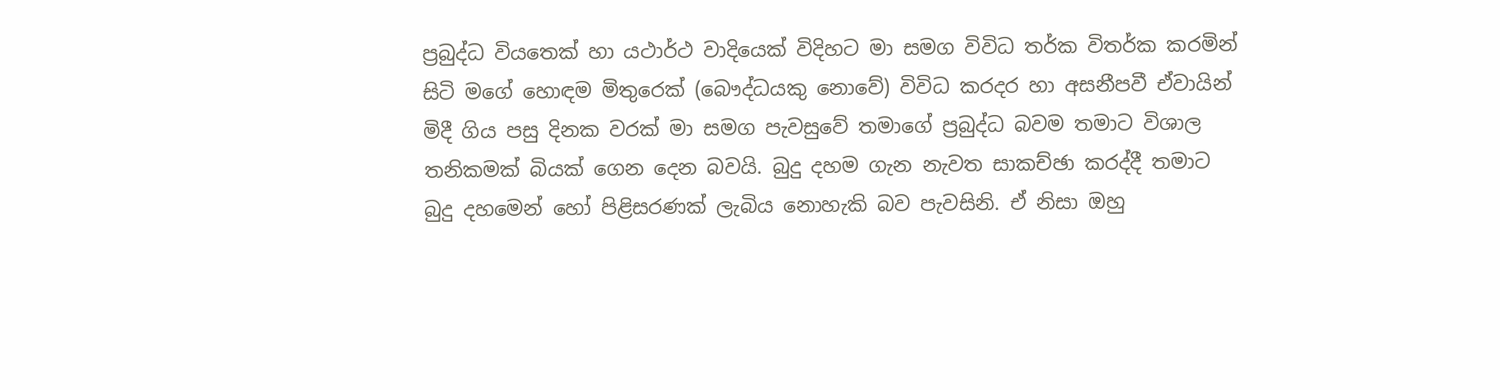ප්‍රබුද්ධ වියතෙක් හා යථාර්ථ වාදියෙක් විදිහට මා සමග විවිධ තර්ක විතර්ක කරමින් සිටි මගේ හොඳම මිතුරෙක් (බෞද්ධයකු නොවේ) විවිධ කරදර හා අසනීපවී ඒවායින් මිදී ගිය පසු දිනක වරක් මා සමග පැවසුවේ තමාගේ ප්‍රබුද්ධ බවම තමාට විශාල තනිකමක් බියක් ගෙන දෙන බවයි. බුදු දහම ගැන නැවත සාකච්ඡා කරද්දී තමාට බුදු දහමෙන් හෝ පිළිසරණක් ලැබිය නොහැකි බව පැවසිනි. ඒ නිසා ඔහු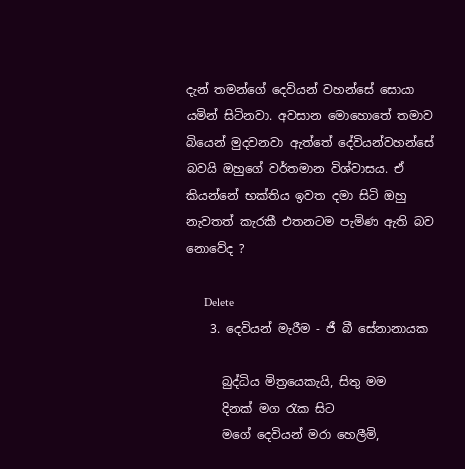දැන් තමන්ගේ දෙවියන් වහන්සේ සොයා යමින් සිටිනවා. අවසාන මොහොතේ තමාව බියෙන් මුදවනවා ඇත්තේ දේවියන්වහන්සේ බවයි ඔහුගේ වර්තමාන විශ්වාසය. ඒ කියන්නේ භක්තිය ඉවත දමා සිටි ඔහු නැවතත් කැරකී එතනටම පැමිණ ඇති බව නොවේද ?

      Delete
    3. දෙවියන් මැරීම - ජී බී සේනානායක

      බුද්ධිය මිත්‍රයෙකැයි, සිතු මම
      දිනක් මග රැක සිට
      මගේ දෙවියන් මරා හෙලීමි,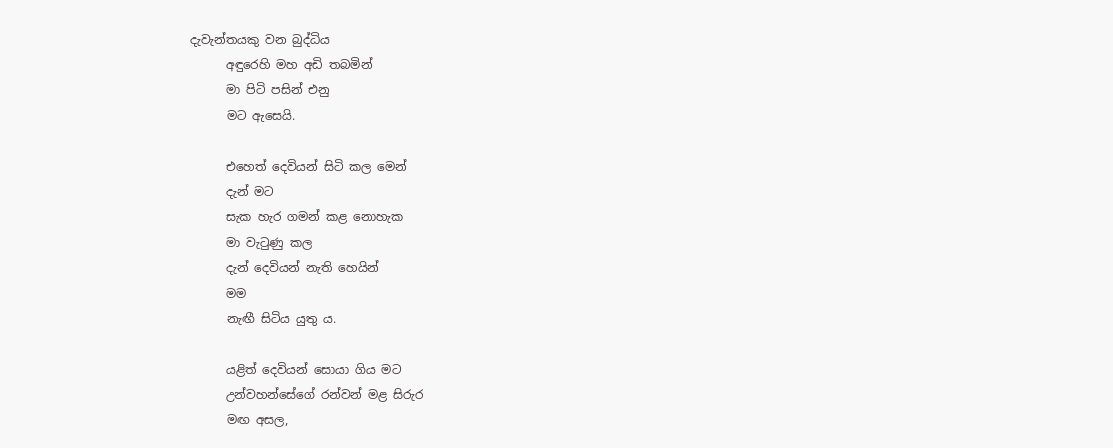දැවැන්තයකු වන බුද්ධිය
      අඳුරෙහි මහ අඩි තබමින්
      මා පිටි පසින් එනු
      මට ඇසෙයි.

      එහෙත් දෙවියන් සිටි කල මෙන්
      දැන් මට
      සැක හැර ගමන් කළ නොහැක
      මා වැටුණු කල
      දැන් දෙවියන් නැති හෙයින්
      මම
      නැඟී සිටිය යුතු ය.

      යළිත් දෙවියන් සොයා ගිය මට
      උන්වහන්සේගේ රන්වන් මළ සිරුර
      මඟ අසල,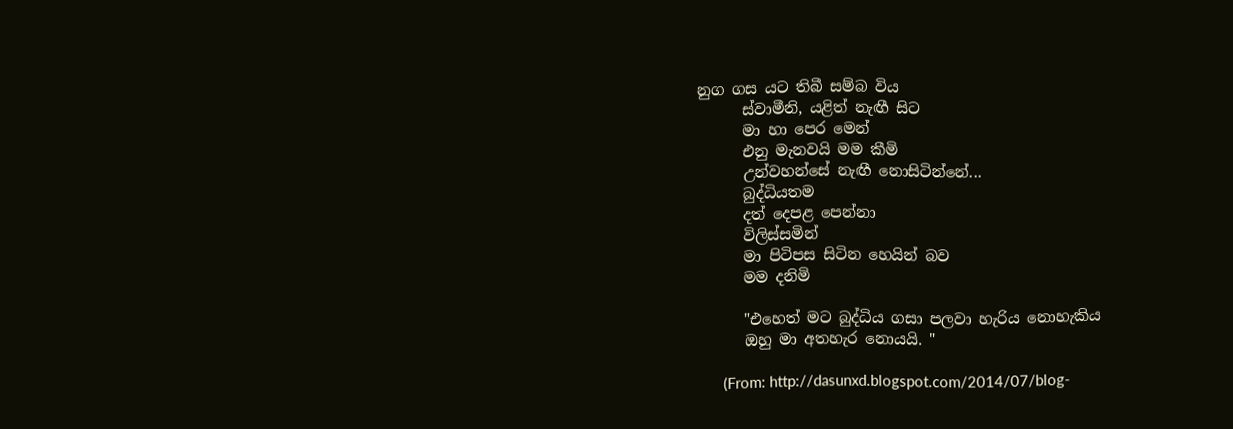නුග ගස යට තිබී සම්බ විය
      ස්වාමීනි, යළිත් නැඟී සිට
      මා හා පෙර මෙන්
      එනු මැනවයි මම කීමි
      උන්වහන්සේ නැඟී නොසිටින්නේ...
      බුද්ධියතම
      දත් දෙපළ පෙන්නා
      විලිස්සමින්
      මා පිටිපස සිටින හෙයින් බව
      මම දනිමි

      "එහෙත් මට බුද්ධිය ගසා පලවා හැරිය නොහැකිය
      ඔහු මා අතහැර නොයයි. "

      (From: http://dasunxd.blogspot.com/2014/07/blog-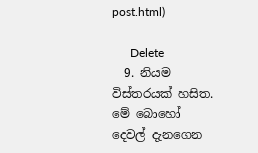post.html)

      Delete
  9. නියම විස්තරයක් හසිත. මේ බොහෝ දෙවල් දැනගෙන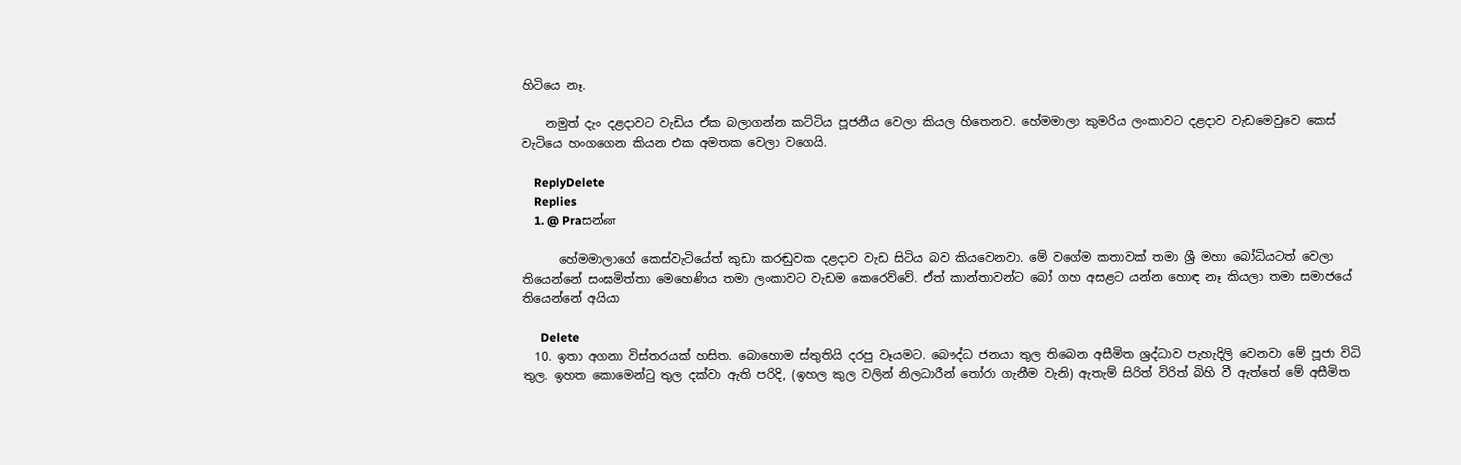හිටියෙ නෑ.

    නමුත් දැං දළදාවට වැඩිය ඒක බලාගන්න කට්ටිය පූජනීය වෙලා කියල හිතෙනව. හේමමාලා කුමරිය ලංකාවට දළදාව වැඩමෙවුවෙ කෙස් වැටියෙ හංගගෙන කියන එක අමතක වෙලා වගෙයි.

    ReplyDelete
    Replies
    1. @ Praසන්ன

      හේමමාලාගේ කෙස්වැටියේත් කුඩා කරඬුවක දළදාව වැඩ සිටිය බව කියවෙනවා. මේ වගේම කතාවක් තමා ශ්‍රී මහා බෝධියටත් වෙලා තියෙන්නේ සංඝමිත්තා මෙහෙණිය තමා ලංකාවට වැඩම කෙරෙව්වේ. ඒත් කාන්තාවන්ට බෝ ගහ අසළට යන්න හොඳ නෑ කියලා තමා සමාජයේ තියෙන්නේ අයියා

      Delete
  10. ඉතා අගනා විස්තරයක් හසිත. බොහොම ස්තුතියි දරපු වෑයමට. බෞද්ධ ජනයා තුල තිබෙන අසීමිත ශ්‍රද්ධාව පැහැදිලි වෙනවා මේ පූජා විධි තුල. ඉහත කොමෙන්ටු තුල දක්වා ඇති පරිදි, (ඉහල කුල වලින් නිලධාරීන් තෝරා ගැනීම වැනි) ඇතැම් සිරිත් විරිත් බිහි වී ඇත්තේ මේ අසීමිත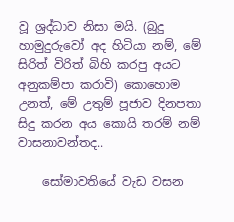වූ ශ්‍රද්ධාව නිසා මයි. (බුදු හාමුදුරුවෝ අද හිටියා නම්, මේ සිරිත් විරිත් බිහි කරපු අයට අනුකම්පා කරාවි) කොහොම උනත්, මේ උතුම් පූජාව දිනපතා සිදු කරන අය කොයි තරම් නම් වාසනාවන්තද..

    සෝමාවතියේ වැඩ වසන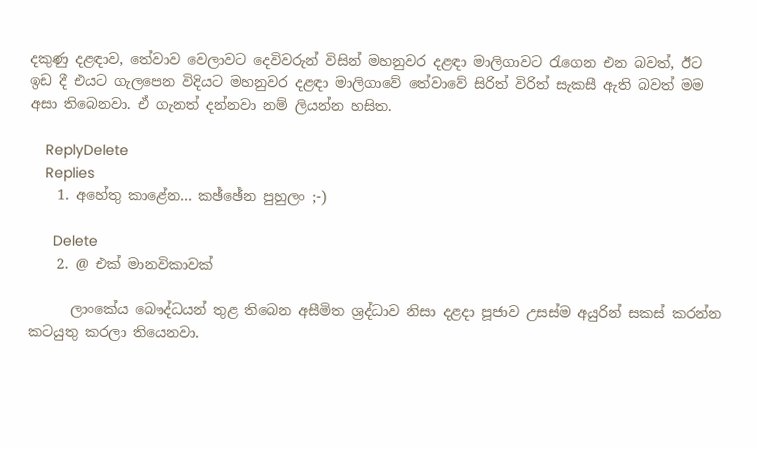දකුණු දළඳාව, තේවාව වෙලාවට දෙවිවරුන් විසින් මහනුවර දළඳා මාලිගාවට රැගෙන එන බවත්, ඊට ඉඩ දී එයට ගැලපෙන විදියට මහනුවර දළඳා මාලිගාවේ තේවාවේ සිරිත් විරිත් සැකසී ඇති බවත් මම අසා තිබෙනවා. ඒ ගැනත් දන්නවා නම් ලියන්න හසිත.

    ReplyDelete
    Replies
    1. අහේතු කාළේන... කඡ්ඡේන පුහුලං ;-)

      Delete
    2. @ එක් මානවිකාවක්

      ලාංකේය බෞද්ධයන් තුළ තිබෙන අසීමිත ශ්‍රද්ධාව නිසා දළදා පූජාව උසස්ම අයුරින් සකස් කරන්න කටයුතු කරලා තියෙනවා.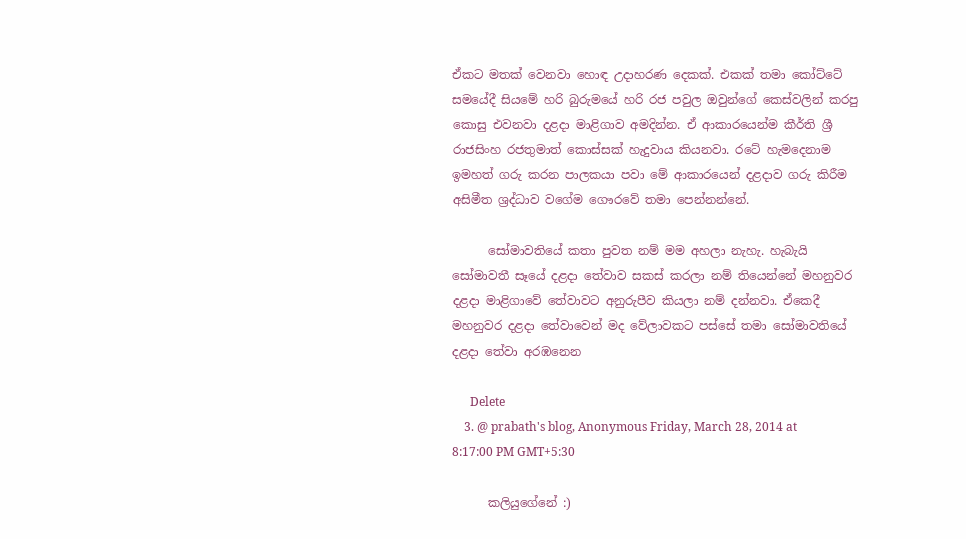ඒකට මතක් වෙනවා හොඳ උදාහරණ දෙකක්. එකක් තමා කෝට්ටේ සමයේදී සියමේ හරි බුරුමයේ හරි රජ පවුල ඔවුන්ගේ කෙස්වලින් කරපු කොසු එවනවා දළදා මාළිගාව අමදින්න. ඒ ආකාරයෙන්ම කීර්ති ශ්‍රී රාජසිංහ රජතුමාත් කොස්සක් හැදුවාය කියනවා. රටේ හැමදෙනාම ඉමහත් ගරු කරන පාලකයා පවා මේ ආකාරයෙන් දළදාව ගරු කිරීම අසිමීත ශ්‍රද්ධාව වගේම ගෞරවේ තමා පෙන්නන්නේ.

      සෝමාවතියේ කතා පුවත නම් මම අහලා නැහැ. හැබැයි සෝමාවතී සෑයේ දළදා තේවාව සකස් කරලා නම් තියෙන්නේ මහනුවර දළදා මාළිගාවේ තේවාවට අනුරුපීව කියලා නම් දන්නවා. ඒකෙදී මහනුවර දළදා තේවාවෙන් මද වේලාවකට පස්සේ තමා සෝමාවතියේ දළදා තේවා අරඹනෙන

      Delete
    3. @ prabath's blog, Anonymous Friday, March 28, 2014 at 8:17:00 PM GMT+5:30

      කලියුගේනේ :)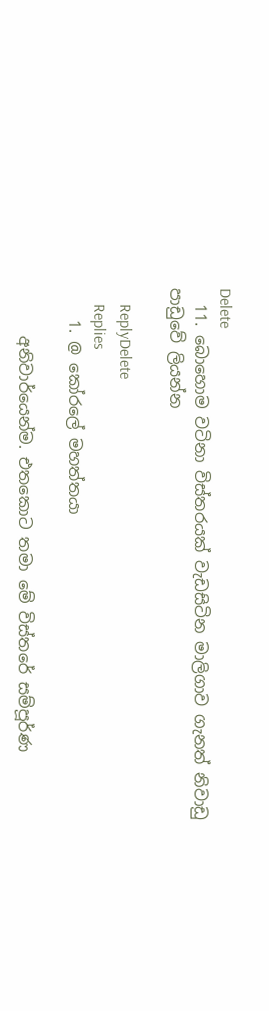Delete
  11. බොහොම වටිනා විස්තරයක් වැඩසිටින මාලිගාව ගැනත් නිවාඩු පාඩුවේ ලියන්න

    ReplyDelete
    Replies
    1. @ කෝරලේ මහත්තයා

      අනිවාර්යෙන්ම. එතකොට තමා මේ විස්තරේ සම්පූර්ණ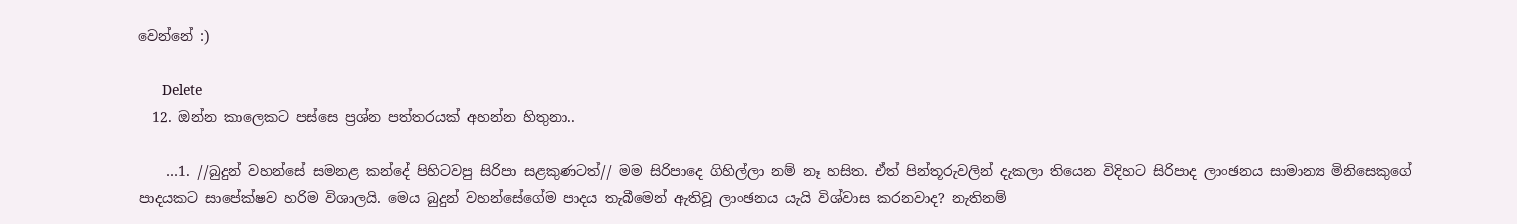වෙන්නේ :)

      Delete
  12. ඔන්න කාලෙකට පස්සෙ ප්‍රශ්න පත්තරයක් අහන්න හිතුනා..

    …1. //බුදුන් වහන්සේ සමනළ කන්දේ පිහිටවපු සිරිපා සළකුණටත්// මම සිරිපාදෙ ගිහිල්ලා නම් නෑ හසිත. ඒත් පින්තූරුවලින් දැකලා තියෙන විදිහට සිරිපාද ලාංඡනය සාමාන්‍ය මිනිසෙකුගේ පාදයකට සාපේක්ෂව හරිම විශාලයි. මෙය බුදුන් වහන්සේගේම පාදය තැබීමෙන් ඇතිවූ ලාංඡනය යැයි විශ්වාස කරනවාද? නැතිනම්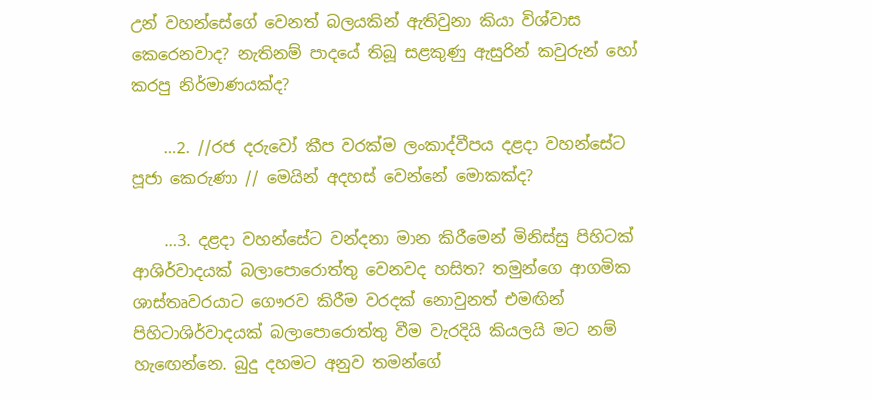උන් වහන්සේගේ වෙනත් බලයකින් ඇතිවුනා කියා විශ්වාස කෙරෙනවාද? නැතිනම් පාදයේ තිබූ සළකුණු ඇසුරින් කවුරුන් හෝ කරපු නිර්මාණයක්ද?

    …2. //රජ දරුවෝ කීප වරක්ම ලංකාද්වීපය දළදා වහන්සේට පූජා කෙරුණා // මෙයින් අදහස් වෙන්නේ මොකක්ද?

    …3. දළදා වහන්සේට වන්දනා මාන කිරීමෙන් මිනිස්සු පිහිටක් ආශිර්වාදයක් බලාපොරොත්තු වෙනවද හසිත? තමුන්ගෙ ආගමික ශාස්තෘවරයාට ගෞරව කිරීම වරදක් නොවුනත් එමඟින් පිහිටාශිර්වාදයක් බලාපොරොත්තු වීම වැරදියි කියලයි මට නම් හැඟෙන්නෙ. බුදු දහමට අනුව තමන්ගේ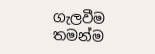ගැලවීම තමන්ම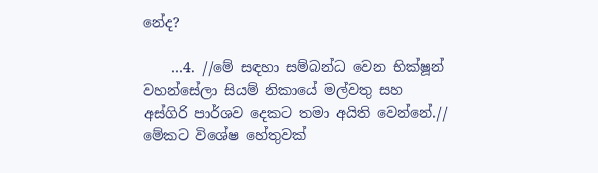නේද?

    …4. //මේ සඳහා සම්බන්ධ වෙන භික්ෂූන් වහන්සේලා සියම් නිකායේ මල්වතු සහ අස්ගිරි පාර්ශව දෙකට තමා අයිති වෙන්නේ.// මේකට විශේෂ හේතුවක්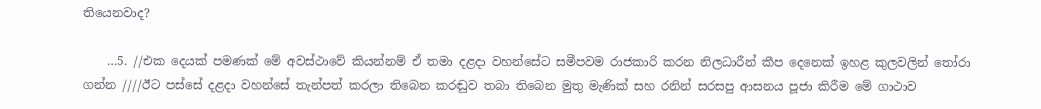තියෙනවාද?

    …5. //එක දෙයක් පමණක් මේ අවස්ථාවේ කියන්නම් ඒ තමා දළදා වහන්සේට සමීපවම රාජකාරි කරන නිලධාරීන් කීප දෙනෙක් ඉහළ කුලවලින් තෝරා ගන්න ////ඊට පස්සේ දළදා වහන්සේ තැන්පත් කරලා තිබෙන කරඬුව තබා තිබෙන මුතු මැණික් සහ රනින් සරසපු ආසනය පූජා කිරීම මේ ගාථාව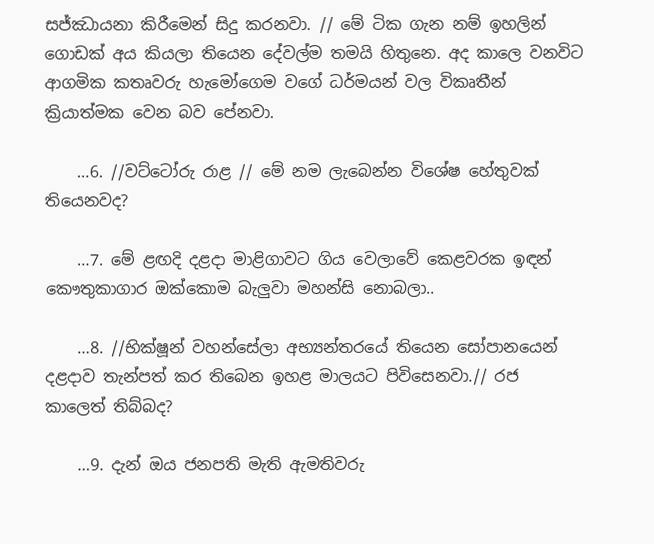සජ්ඣායනා කිරීමෙන් සිදු කරනවා. // මේ ටික ගැන නම් ඉහලින් ගොඩක් අය කියලා තියෙන දේවල්ම තමයි හිතුනෙ. අද කාලෙ වනවිට ආගමික කතෘවරු හැමෝගෙම වගේ ධර්මයන් වල විකෘතීන් ක්‍රියාත්මක වෙන බව පේනවා.

    …6. //වට්ටෝරු රාළ // මේ නම ලැබෙන්න විශේෂ හේතුවක් තියෙනවද?

    …7. මේ ළඟදි දළදා මාළිගාවට ගිය වෙලාවේ කෙළවරක ඉඳන් කෞතුකාගාර ඔක්කොම බැලුවා මහන්සි නොබලා..

    …8. //භික්ෂූන් වහන්සේලා අභ්‍යන්තරයේ තියෙන සෝපානයෙන් දළදාව තැන්පත් කර තිබෙන ඉහළ මාලයට පිවිසෙනවා.// රජ කාලෙත් තිබ්බද?

    …9. දැන් ඔය ජනපති මැති ඇමතිවරු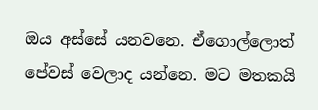ඔය අස්සේ යනවනෙ. ඒගොල්ලොත් පේවස් වෙලාද යන්නෙ. මට මතකයි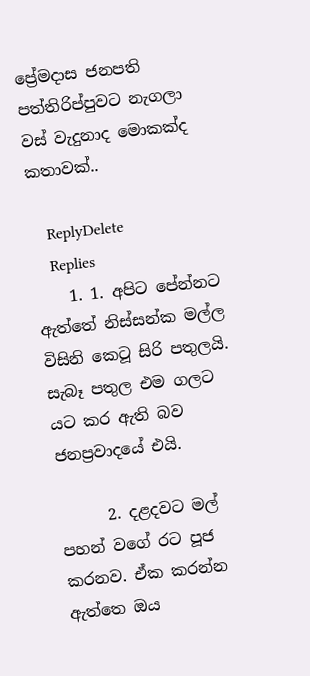ප්‍රේමදාස ජනපති පත්තිරිප්පුවට නැගලා වස් වැදුනාද මොකක්ද කතාවක්..

    ReplyDelete
    Replies
    1. 1. අපිට පේන්නට ඇත්තේ නිස්සන්ක මල්ල විසිනි කෙටූ සිරි පතුලයි. සැබෑ පතුල එම ගලට යට කර ඇති බව ජනප්‍රවාදයේ එයි.

      2. දළදවට මල් පහන් වගේ රට පූජ කරනව. ඒක කරන්න ඇත්තෙ ඔය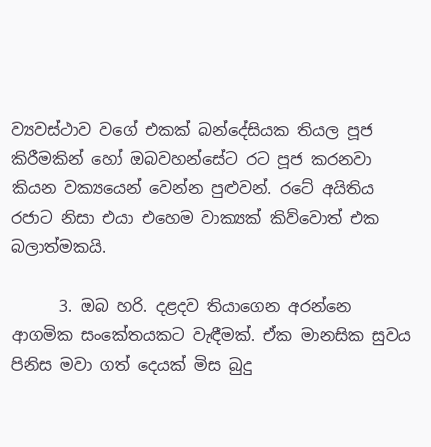ව්‍යවස්ථාව වගේ එකක් බන්දේසියක තියල පූජ කිරීමකින් හෝ ඔබවහන්සේට රට පූජ කරනවා කියන වක්‍යයෙන් වෙන්න පුළුවන්. රටේ අයිතිය රජාට නිසා එයා එහෙම වාක්‍යක් කිව්වොත් එක බලාත්මකයි.

      3. ඔබ හරි. දළදව තියාගෙන අරන්නෙ ආගමික සංකේතයකට වැඳීමක්. ඒක මානසික සුවය පිනිස මවා ගත් දෙයක් මිස බුදු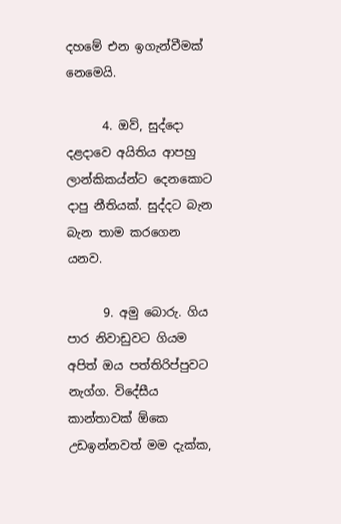දහමේ එන ඉගැන්වීමක් නෙමෙයි.

      4. ඔව්, සුද්දො දළදාවෙ අයිතිය ආපහු ලාන්කිකය්න්ට දෙනකොට දාපු නීතියක්. සුද්දට බැන බැන තාම කරගෙන යනව.

      9. අමු බොරු. ගිය පාර නිවාඩුවට ගියම අපිත් ඔය පත්තිරිප්පුවට නැග්ග. විදේසීය කාන්තාවක් ඕකෙ උඩඉන්නවත් මම දැක්ක,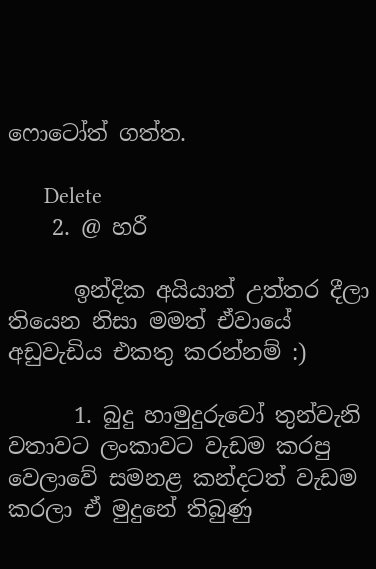ෆොටෝත් ගත්ත.

      Delete
    2. @ හරී

      ඉන්දික අයියාත් උත්තර දීලා තියෙන නිසා මමත් ඒවායේ අඩුවැඩිය එකතු කරන්නම් :)

      1. බුදු හාමුදුරුවෝ තුන්වැනි වතාවට ලංකාවට වැඩම කරපු වෙලාවේ සමනළ කන්දටත් වැඩම කරලා ඒ මුදුනේ තිබුණු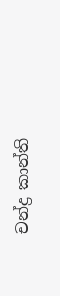චන්ද්‍ර කාන්ති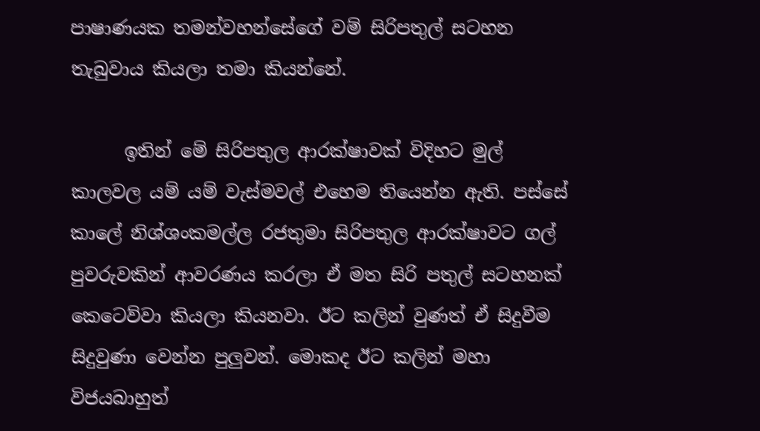පාෂාණයක තමන්වහන්සේගේ වම් සිරිපතුල් සටහන තැබුවාය කියලා තමා කියන්නේ.

      ඉතින් මේ සිරිපතුල ආරක්ෂාවක් විදිහට මුල් කාලවල යම් යම් වැස්මවල් එහෙම තියෙන්න ඇති. පස්සේ කාලේ නිශ්ශංකමල්ල රජතුමා සිරිපතුල ආරක්ෂාවට ගල් පුවරුවකින් ආවරණය කරලා ඒ මත සිරි පතුල් සටහනක් කෙටෙව්වා කියලා කියනවා. ඊට කලින් වුණත් ඒ සිදුවීම සිදුවුණා වෙන්න පුලුවන්. මොකද ඊට කලින් මහා විජයබාහුත්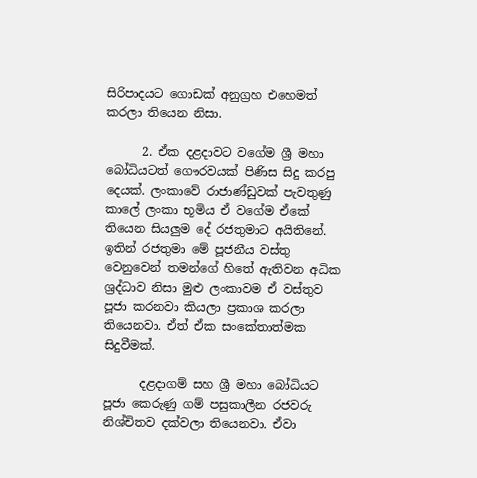සිරිපාදයට ගොඩක් අනුග්‍රහ එහෙමත් කරලා තියෙන නිසා.

      2. ඒක දළදාවට වගේම ශ්‍රී මහා බෝධියටත් ගෞරවයක් පිණිස සිදු කරපු දෙයක්. ලංකාවේ රාජාණ්ඩුවක් පැවතුණු කාලේ ලංකා භූමිය ඒ වගේම ඒකේ තියෙන සියලුම දේ රජතුමාට අයිතිනේ. ඉතින් රජතුමා මේ පූජනීය වස්තු වෙනුවෙන් තමන්ගේ හිතේ ඇතිවන අධික ශ්‍රද්ධාව නිසා මුළු ලංකාවම ඒ වස්තුව පූජා කරනවා කියලා ප්‍රකාශ කරලා තියෙනවා. ඒත් ඒක සංකේතාත්මක සිදුවීමක්.

      දළදාගම් සහ ශ්‍රී මහා බෝධියට පූජා කෙරුණු ගම් පසුකාලීන රජවරු නිශ්චිතව දක්වලා තියෙනවා. ඒවා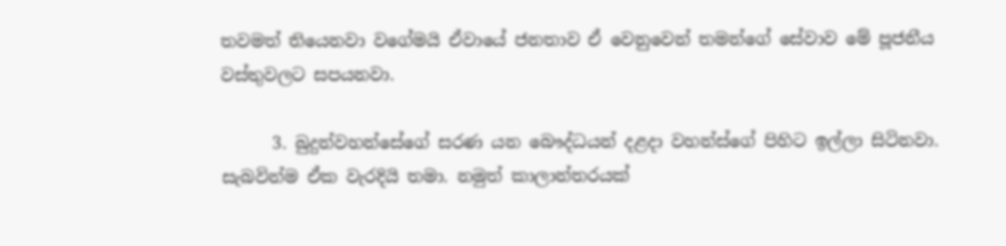තවමත් තියෙනවා වගේමයි ඒවායේ ජනතාව ඒ වෙනුවෙන් තමන්ගේ සේවාව මේ පූජනීය වස්තුවලට සපයනවා.

      3. බුදුන්වහන්සේගේ සරණ යන බෞද්ධයන් දළදා වහන්ස්ගේ පිහිට ඉල්ලා සිටිනවා. සැබවින්ම ඒක වැරදියි තමා. නමුත් කාලාන්තරයක්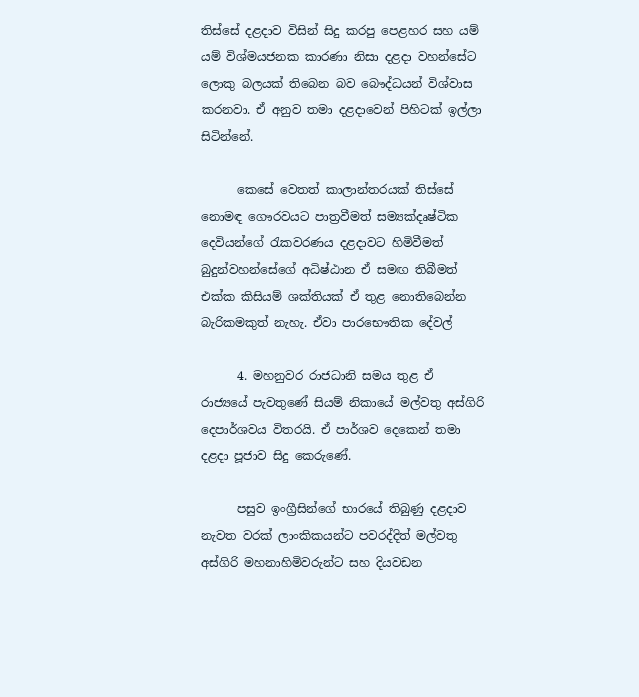තිස්සේ දළදාව විසින් සිදු කරපු පෙළහර සහ යම් යම් විශ්මයජනක කාරණා නිසා දළදා වහන්සේට ලොකු බලයක් තිබෙන බව බෞද්ධයන් විශ්වාස කරනවා. ඒ අනුව තමා දළදාවෙන් පිහිටක් ඉල්ලා සිටින්නේ.

      කෙසේ වෙතත් කාලාන්තරයක් තිස්සේ නොමඳ ගෞරවයට පාත්‍රවීමත් සම්‍යක්දෘෂ්ටික දෙවියන්ගේ රැකවරණය දළදාවට හිමිවීමත් බුදුන්වහන්සේගේ අධිෂ්ඨාන ඒ සමඟ තිබීමත් එක්ක කිසියම් ශක්තියක් ඒ තුළ නොතිබෙන්න බැරිකමකුත් නැහැ. ඒවා පාරභෞතික දේවල්

      4. මහනුවර රාජධානි සමය තුළ ඒ රාජ්‍යයේ පැවතුණේ සියම් නිකායේ මල්වතු අස්ගිරි දෙපාර්ශවය විතරයි. ඒ පාර්ශව දෙකෙන් තමා දළදා පූජාව සිදු කෙරුණේ.

      පසුව ඉංග්‍රීසින්ගේ භාරයේ තිබුණු දළදාව නැවත වරක් ලාංකිකයන්ට පවරද්දිත් මල්වතු අස්ගිරි මහනාහිමිවරුන්ට සහ දියවඩන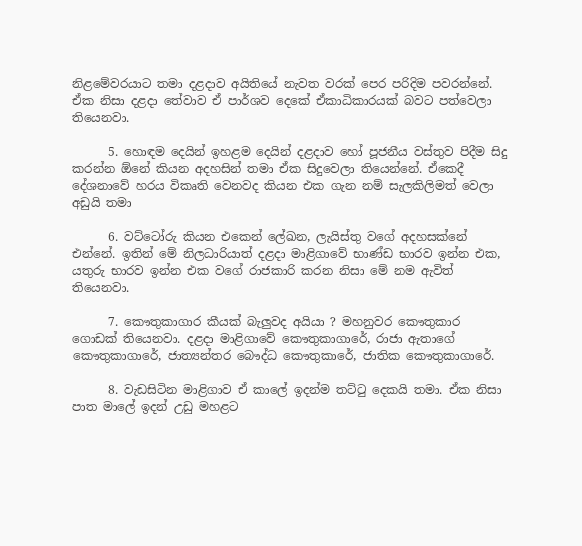නිළමේවරයාට තමා දළදාව අයිතියේ නැවත වරක් පෙර පරිදිම පවරන්නේ. ඒක නිසා දළදා තේවාව ඒ පාර්ශව දෙකේ ඒකාධිකාරයක් බවට පත්වෙලා තියෙනවා.

      5. හොඳම දෙයින් ඉහළම දෙයින් දළදාව හෝ පූජනීය වස්තුව පිදීම සිදු කරන්න ඕනේ කියන අදහසින් තමා ඒක සිදුවෙලා තියෙන්නේ. ඒකෙදී දේශනාවේ හරය විකෘති වෙනවද කියන එක ගැන නම් සැලකිලිමත් වෙලා අඩුයි තමා

      6. වට්ටෝරු කියන එකෙන් ලේඛන, ලැයිස්තු වගේ අදහසක්නේ එන්නේ. ඉතින් මේ නිලධාරියාත් දළදා මාළිගාවේ භාණ්ඩ භාරව ඉන්න එක, යතුරු භාරව ඉන්න එක වගේ රාජකාරි කරන නිසා මේ නම ඇවිත් තියෙනවා.

      7. කෞතුකාගාර කීයක් බැලුවද අයියා ? මහනුවර කෞතුකාර ගොඩක් තියෙනවා. දළදා මාළිගාවේ කෞතුකාගාරේ, රාජා ඇතාගේ කෞතුකාගාරේ, ජාත්‍යන්තර බෞද්ධ කෞතුකාරේ, ජාතික කෞතුකාගාරේ.

      8. වැඩසිටින මාළිගාව ඒ කාලේ ඉදන්ම තට්ටු දෙකයි තමා. ඒක නිසා පාත මාලේ ඉදන් උඩු මහළට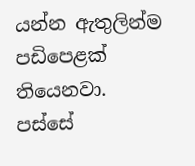යන්න ඇතුලින්ම පඩිපෙළක් තියෙනවා. පස්සේ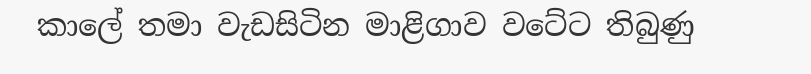කාලේ තමා වැඩසිටින මාළිගාව වටේට තිබුණු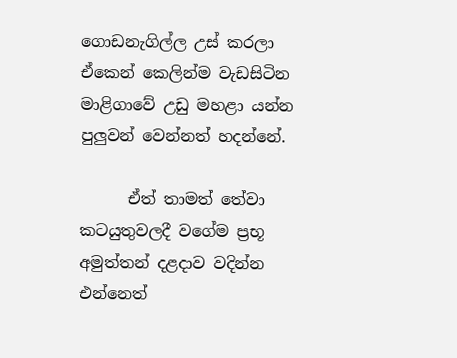ගොඩනැගිල්ල උස් කරලා ඒකෙන් කෙලින්ම වැඩසිටින මාළිගාවේ උඩු මහළා යන්න පුලුවන් වෙන්නත් හදන්නේ.

      ඒත් තාමත් තේවා කටයුතුවලදී වගේම ප්‍රභූ අමුත්තන් දළදාව වදින්න එන්නෙත්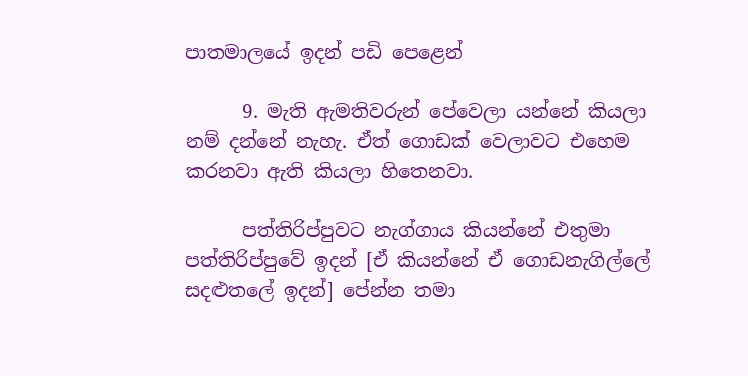පාතමාලයේ ඉදන් පඩි පෙළෙන්

      9. මැති ඇමතිවරුන් පේවෙලා යන්නේ කියලා නම් දන්නේ නැහැ. ඒත් ගොඩක් වෙලාවට එහෙම කරනවා ඇති කියලා හිතෙනවා.

      පත්තිරිප්පුවට නැග්ගාය කියන්නේ එතුමා පත්තිරිප්පුවේ ඉදන් [ඒ කියන්නේ ඒ ගොඩනැගිල්ලේ සදළුතලේ ඉදන්] පේන්න තමා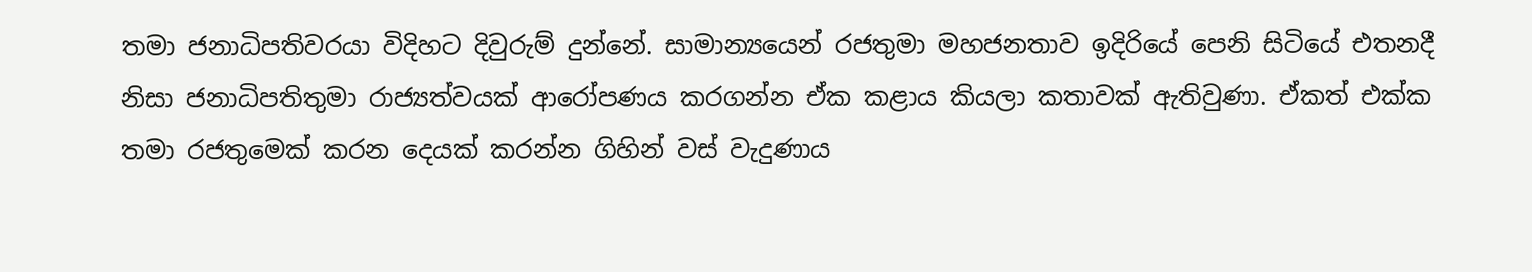තමා ජනාධිපතිවරයා විදිහට දිවුරුම් දුන්නේ. සාමාන්‍යයෙන් රජතුමා මහජනතාව ඉදිරියේ පෙනි සිටියේ එතනදී නිසා ජනාධිපතිතුමා රාජ්‍යත්වයක් ආරෝපණය කරගන්න ඒක කළාය කියලා කතාවක් ඇතිවුණා. ඒකත් එක්ක තමා රජතුමෙක් කරන දෙයක් කරන්න ගිහින් වස් වැදුණාය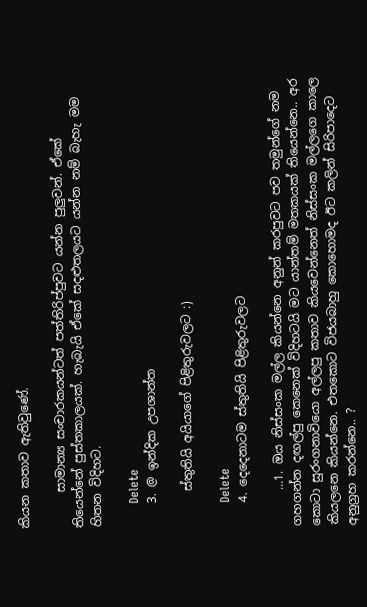කියන කතාව ඇතිවුණේ.

      සාමාන්‍ය සංචාරකයන්ටත් පත්තිරිප්පුවට යන්න පුලුවන්. ඒකේ තියෙන්නේ පුස්තකාලයක්. හැබැයි ඒකේ සදළුතලයට යන්න නම් බැහැ මම හිතන විදිහට.

      Delete
    3. @ ඉන්දික උපශාන්ත

      ස්තුතියි අයියාගේ පිළිතුරුවලට :)

      Delete
    4. දෙදෙනාටම ස්තුතියි පිළිතුරුවලට

      …1. ඔය නිස්සංක මල්ල කියන්නෙ අනුන් කරපුවට පව තමුන්ගේ නම ගහගන්න දඟල්පු කෙනෙක් විදිහටයි මට යාන්තම් මතකයක් තියෙන්නෙ.. අර කොටා සුරංගනාවියො අල්ලපු කතාව කියවෙන්නෙත් නිස්සංක මල්ලගෙ කාලෙ කියලනෙ කියන්නෙ. එතකොට විජයබාහු කොහොමද ඊට කලින් සිරිපාදෙට අනුග්‍රහ කරන්නෙ.. ?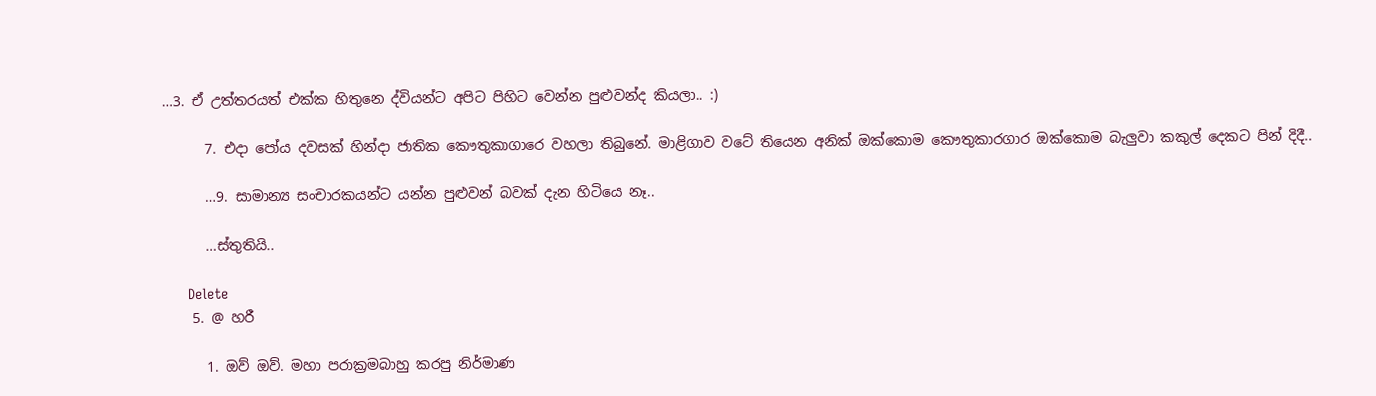…3. ඒ උත්තරයත් එක්ක හිතුනෙ ද්වියන්ට අපිට පිහිට වෙන්න පුළුවන්ද කියලා.. :)

      7. එදා පෝය දවසක් හින්දා ජාතික කෞතුකාගාරෙ වහලා තිබුනේ. මාළිගාව වටේ තියෙන අනික් ඔක්කොම කෞතුකාරගාර ඔක්කොම බැලුවා කකුල් දෙකට පින් දිදී..

      …9. සාමාන්‍ය සංචාරකයන්ට යන්න පුළුවන් බවක් දැන හිටියෙ නෑ..

      …ස්තුතියි..

      Delete
    5. @ හරී

      1. ඔව් ඔව්. මහා පරාක්‍රමබාහු කරපු නිර්මාණ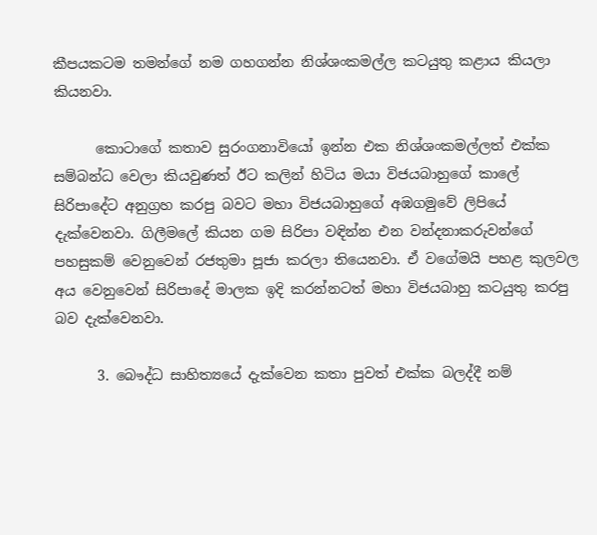කීපයකටම තමන්ගේ නම ගහගන්න නිශ්ශංකමල්ල කටයුතු කළාය කියලා කියනවා.

      කොටාගේ කතාව සුරංගනාවියෝ ඉන්න එක නිශ්ශංකමල්ලත් එක්ක සම්බන්ධ වෙලා කියවුණත් ඊට කලින් හිටිය මයා විජයබාහුගේ කාලේ සිරිපාදේට අනුග්‍රහ කරපු බවට මහා විජයබාහුගේ අඹගමුවේ ලිපියේ දැක්වෙනවා. ගිලීමලේ කියන ගම සිරිපා වඳින්න එන වන්දනාකරුවන්ගේ පහසුකම් වෙනුවෙන් රජතුමා පූජා කරලා තියෙනවා. ඒ වගේමයි පහළ කුලවල අය වෙනුවෙන් සිරිපාදේ මාලක ඉදි කරන්නටත් මහා විජයබාහු කටයුතු කරපු බව දැක්වෙනවා.

      3. බෞද්ධ සාහිත්‍යයේ දැක්වෙන කතා පුවත් එක්ක බලද්දී නම්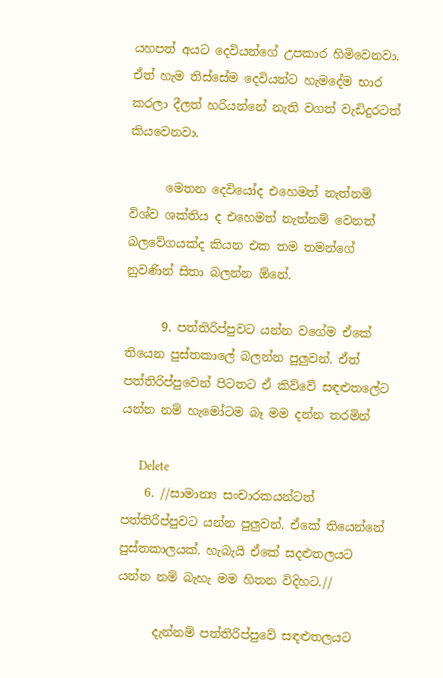යහපත් අයට දෙවියන්ගේ උපකාර හිමිවෙනවා. ඒත් හැම තිස්සේම දෙවියන්ට හැමදේම භාර කරලා දීලත් හරියන්නේ නැති වගත් වැඩිදුරටත් කියවෙනවා.

      මෙතන දෙවියෝද එහෙමත් නැත්නම් විශ්ව ශක්තිය ද එහෙමත් නැත්නම් වෙනත් බලවේගයක්ද කියන එක තම තමන්ගේ නුවණින් සිතා බලන්න ඕනේ.

      9. පත්තිරිප්පුවට යන්න වගේම ඒකේ තියෙන පුස්තකාලේ බලන්න පුලුවන්. ඒත් පත්තිරිප්පුවෙන් පිටතට ඒ කිව්වේ සඳළුතලේට යන්න නම් හැමෝටම බෑ මම දන්න තරමින්

      Delete
    6. //සාමාන්‍ය සංචාරකයන්ටත් පත්තිරිප්පුවට යන්න පුලුවන්. ඒකේ තියෙන්නේ පුස්තකාලයක්. හැබැයි ඒකේ සදළුතලයට යන්න නම් බැහැ මම හිතන විදිහට.//

      දැන්නම් පත්තිරිප්පුවේ සඳළුතලයට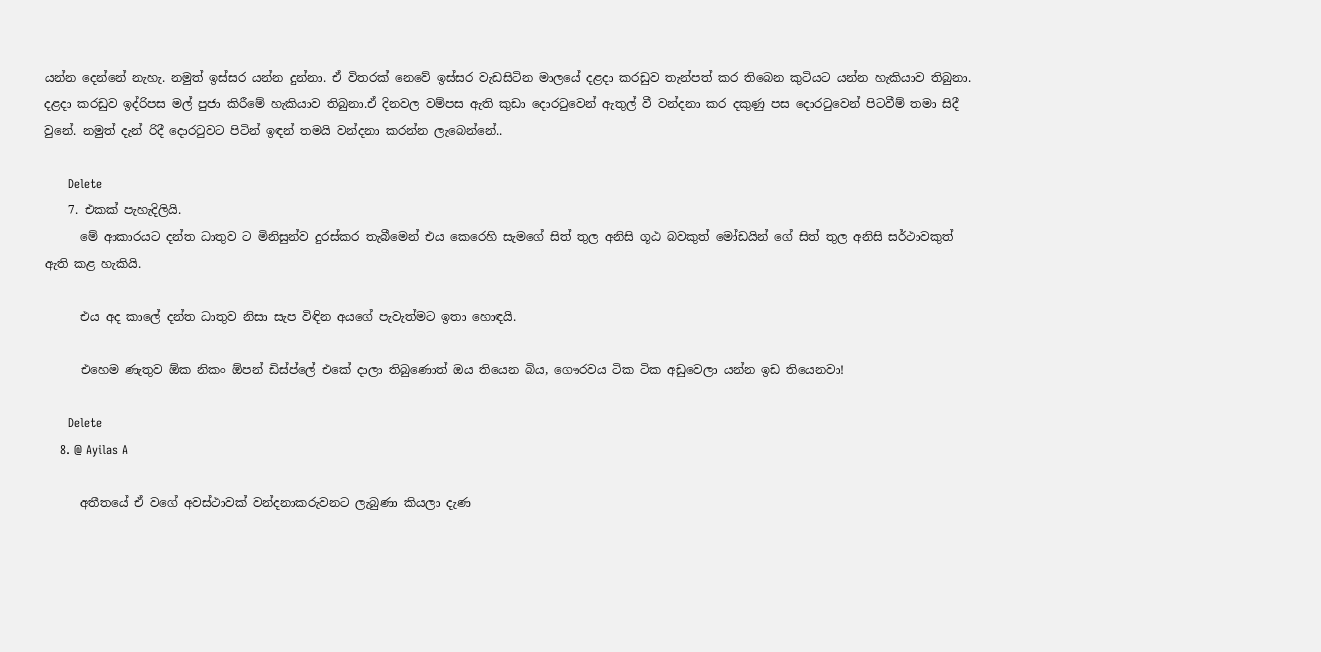යන්න දෙන්නේ නැහැ. නමුත් ඉස්සර යන්න දුන්නා. ඒ විතරක් නෙවේ ඉස්සර වැඩසිටින මාලයේ දළදා කරඩුව තැන්පත් කර තිබෙන කුටියට යන්න හැකියාව තිබුනා. දළදා කරඩුව ඉද්රිපස මල් පුජා කිරීමේ හැකියාව තිබුනා.ඒ දිනවල වම්පස ඇති කුඩා දොරටුවෙන් ඇතුල් වී වන්දනා කර දකුණු පස දොරටුවෙන් පිටවීම් තමා සිදී වුනේ. නමුත් දැන් රිදී දොරටුවට පිටින් ඉඳන් තමයි වන්දනා කරන්න ලැබෙන්නේ..

      Delete
    7. එකක් පැහැදිලියි.
      මේ ආකාරයට දන්ත ධාතුව ට මිනිසුන්ව දුරස්කර තැබීමෙන් එය කෙරෙහි සැමගේ සිත් තුල අනිසි ගූඨ බවකුත් මෝඩයින් ගේ සිත් තුල අනිසි සර්ථාවකුත් ඇති කළ හැකියි.

      එය අද කාලේ දන්ත ධාතුව නිසා සැප විඳින අයගේ පැවැත්මට ඉතා හොඳයි.

      එහෙම ණැතුව ඕක නිකං ඕපන් ඩිස්ප්ලේ එකේ දාලා තිබුණොත් ඔය තියෙන බිය, ගෞරවය ටික ටික අඩුවෙලා යන්න ඉඩ තියෙනවා!

      Delete
    8. @ Ayilas A

      අතීතයේ ඒ වගේ අවස්ථාවක් වන්දනාකරුවනට ලැබුණා කියලා දැණ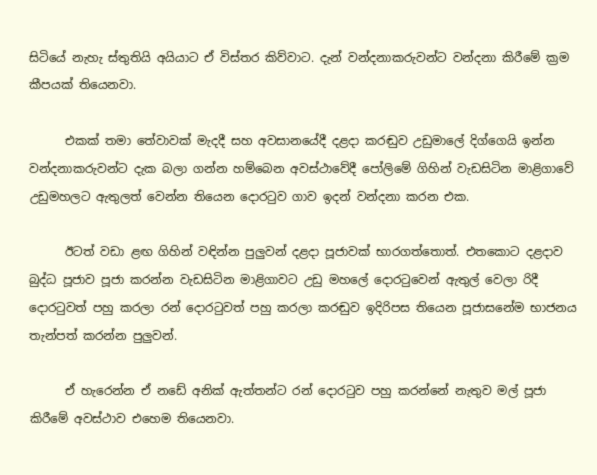සිටියේ නැහැ ස්තුතියි අයියාට ඒ විස්තර කිව්වාට. දැන් වන්දනාකරුවන්ට වන්දනා කිරීමේ ක්‍රම කීපයක් තියෙනවා.

      එකක් තමා තේවාවක් මැදදී සහ අවසානයේදී දළදා කරඬුව උඩුමාලේ දිග්ගෙයි ඉන්න වන්දනාකරුවන්ට දැක බලා ගන්න හම්බෙන අවස්ථාවේදී පෝලිමේ ගිහින් වැඩසිටින මාළිගාවේ උඩුමහලට ඇතුලත් වෙන්න තියෙන දොරටුව ගාව ඉදන් වන්දනා කරන එක.

      ඊටත් වඩා ළඟ ගිහින් වඳින්න පුලුවන් දළදා පූජාවක් භාරගත්තොත්. එතකොට දළදාව බුද්ධ පූජාව පූජා කරන්න වැඩසිටින මාළිගාවට උඩු මහලේ දොරටුවෙන් ඇතුල් වෙලා රිදී දොරටුවත් පහු කරලා රන් දොරටුවත් පහු කරලා කරඬුව ඉදිරිපස තියෙන පූජාසනේම භාජනය තැන්පත් කරන්න පුලුවන්.

      ඒ හැරෙන්න ඒ නඩේ අනික් ඇත්තන්ට රන් දොරටුව පහු කරන්නේ නැතුව මල් පූජා කිරීමේ අවස්ථාව එහෙම තියෙනවා.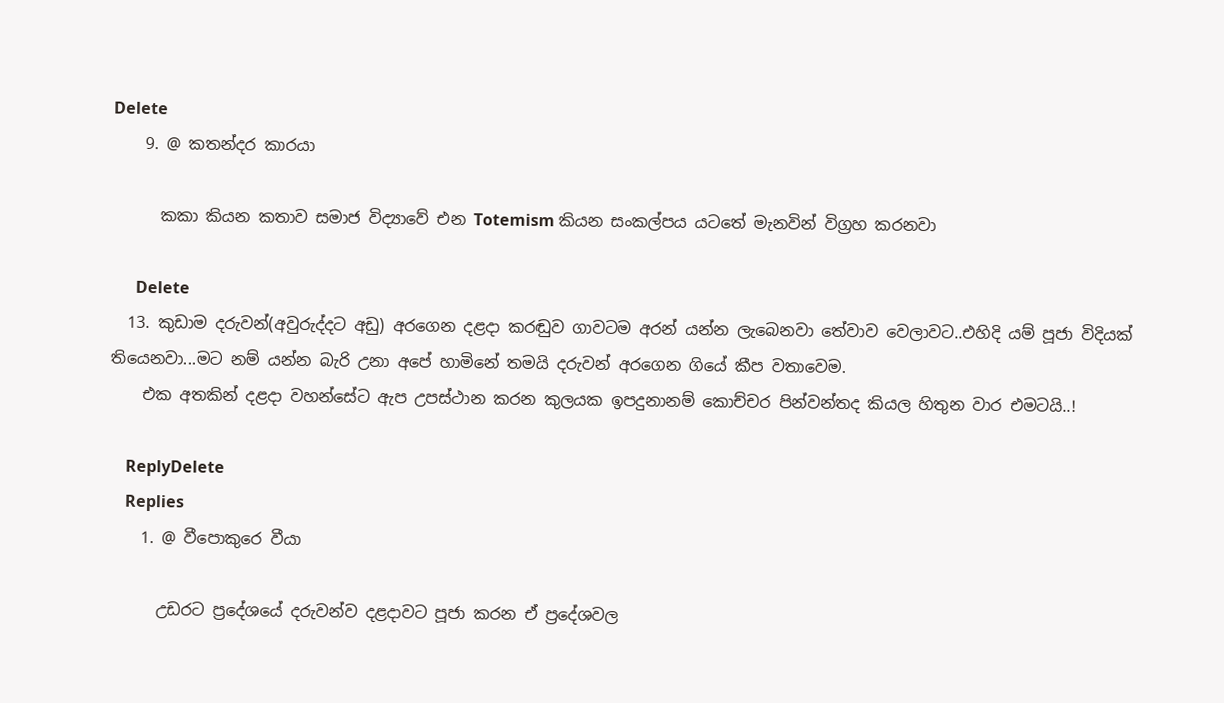Delete
    9. @ කතන්දර කාරයා

      කකා කියන කතාව සමාජ විද්‍යාවේ එන Totemism කියන සංකල්පය යටතේ මැනවින් විග්‍රහ කරනවා

      Delete
  13. කුඩාම දරුවන්(අවුරුද්දට අඩු) අරගෙන දළදා කරඬුව ගාවටම අරන් යන්න ලැබෙනවා තේවාව වෙලාවට..එහිදි යම් පූජා විදියක් තියෙනවා...මට නම් යන්න බැරි උනා අපේ හාමිනේ තමයි දරුවන් අරගෙන ගියේ කීප වතාවෙම.
    එක අතකින් දළදා වහන්සේට ඇප උපස්ථාන කරන කුලයක ඉපදුනානම් කොච්චර පින්වන්තද කියල හිතුන වාර එමටයි..!

    ReplyDelete
    Replies
    1. @ වීපොකුරෙ වීයා

      උඩරට ප්‍රදේශයේ දරුවන්ව දළදාවට පූජා කරන ඒ ප්‍රදේශවල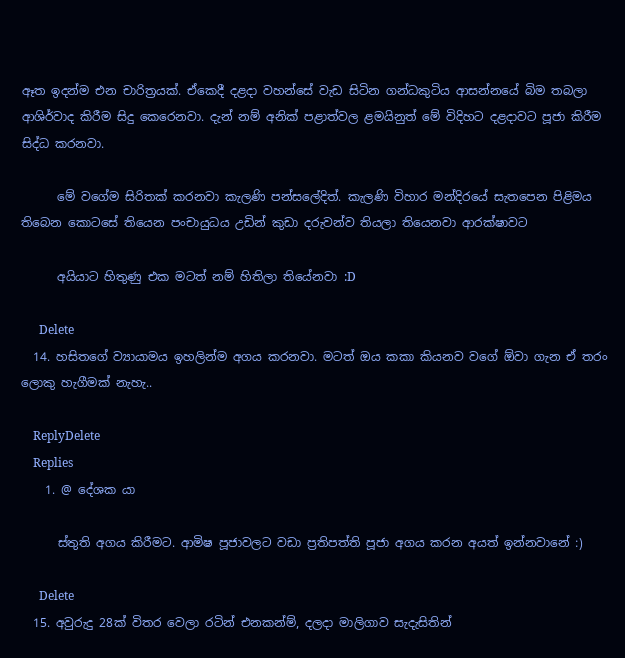ඈත ඉදන්ම එන චාරිත්‍රයක්. ඒකෙදී දළදා වහන්සේ වැඩ සිටින ගන්ධකුටිය ආසන්නයේ බිම තබලා ආශිර්වාද කිරීම සිදු කෙරෙනවා. දැන් නම් අනික් පළාත්වල ළමයිනුත් මේ විදිහට දළදාවට පූජා කිරීම සිද්ධ කරනවා.

      මේ වගේම සිරිතක් කරනවා කැලණි පන්සලේදිත්. කැලණි විහාර මන්දිරයේ සැතපෙන පිළිමය තිබෙන කොටසේ තියෙන පංචායුධය උඩින් කුඩා දරුවන්ව තියලා තියෙනවා ආරක්ෂාවට

      අයියාට හිතුණු එක මටත් නම් හිතිලා තියේනවා :D

      Delete
  14. හසිතගේ ව්‍යායාමය ඉහලින්ම අගය කරනවා. මටත් ඔය කකා කියනව වගේ ඕවා ගැන ඒ තරං ලොකු හැගීමක් නැහැ..

    ReplyDelete
    Replies
    1. @ දේශක යා

      ස්තුති අගය කිරීමට. ආමිෂ පූජාවලට වඩා ප්‍රතිපත්ති පූජා අගය කරන අයත් ඉන්නවානේ :)

      Delete
  15. අවුරුදු 28ක් විතර වෙලා රටින් එනකන්ම්, දලදා මාලිගාව සැදැසිතින්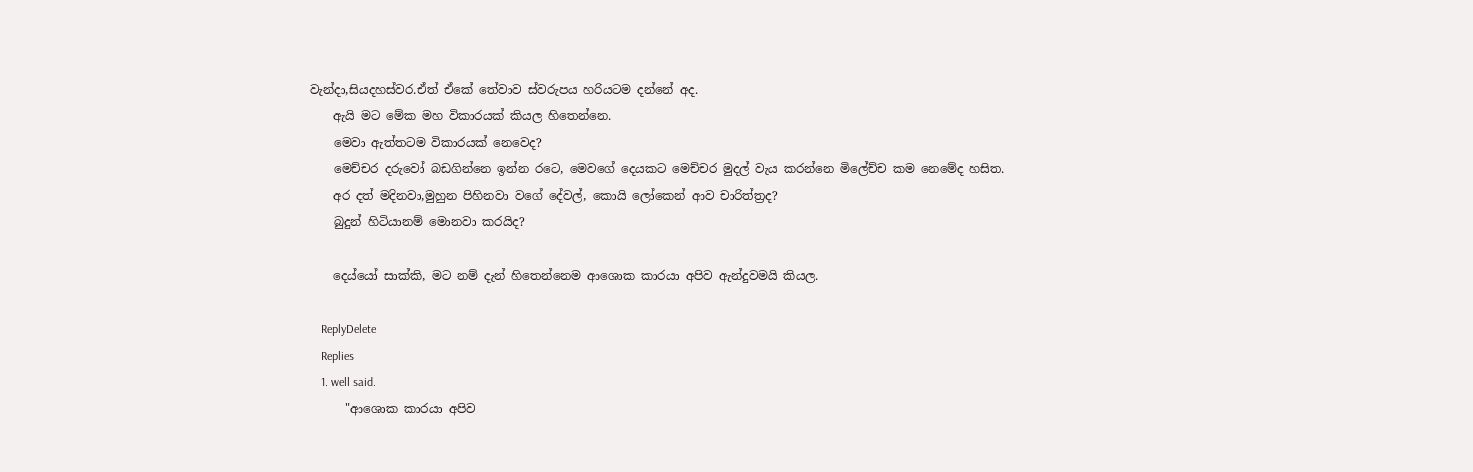වැන්දා,සියදහස්වර.ඒත් ඒකේ තේවාව ස්වරුපය හරියටම දන්නේ අද.
    ඇයි මට මේක මහ විකාරයක් කියල හිතෙන්නෙ.
    මෙවා ඇත්තටම විකාරයක් නෙවෙද?
    මෙච්චර දරුවෝ බඩගින්නෙ ඉන්න රටෙ, මෙවගේ දෙයකට මෙච්චර මුදල් වැය කරන්නෙ මිලේච්ච කම නෙමේද හසිත.
    අර දත් මදිනවා,මුහුන පිහිනවා වගේ දේවල්, කොයි ලෝකෙන් ආව චාරිත්ත්‍රද?
    බුදුන් හිටියානම් මොනවා කරයිද?

    දෙය්යෝ සාක්කි, මට නම් දැන් හිතෙන්නෙම ආශොක කාරයා අපිව ඇන්දුවමයි කියල.

    ReplyDelete
    Replies
    1. well said.
      "ආශොක කාරයා අපිව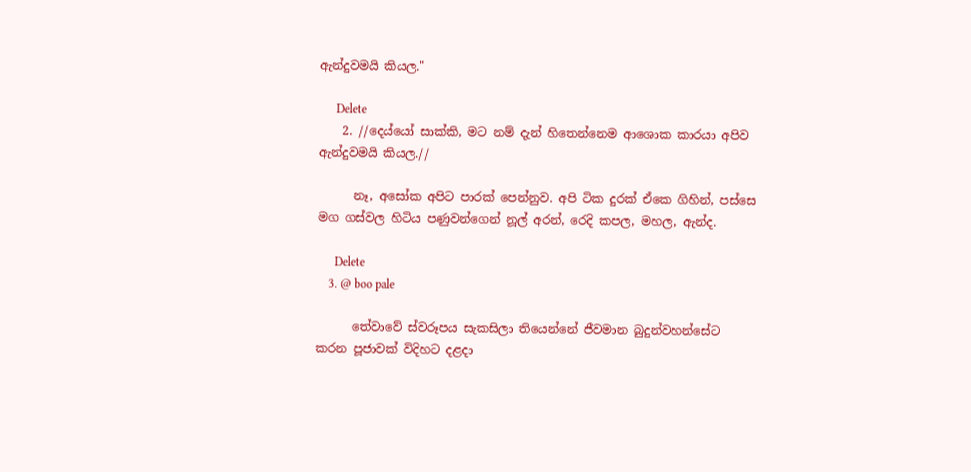ඇන්දුවමයි කියල."

      Delete
    2. //දෙය්යෝ සාක්කි, මට නම් දැන් හිතෙන්නෙම ආශොක කාරයා අපිව ඇන්දුවමයි කියල.//

      නෑ, අසෝක අපිට පාරක් පෙන්නුව. අපි ටික දුරක් ඒකෙ ගිහින්, පස්සෙ මග ගස්වල හිටිය පණුවන්ගෙන් නූල් අරන්, රෙදි කපල, මහල, ඇන්ද.

      Delete
    3. @ boo pale

      තේවාවේ ස්වරූපය සැකසිලා තියෙන්නේ ජීවමාන බුදුන්වහන්සේට කරන පූජාවක් විදිහට දළදා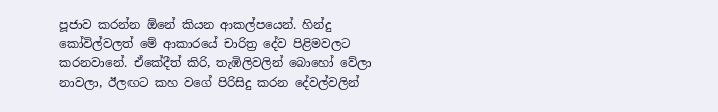පූජාව කරන්න ඕනේ කියන ආකල්පයෙන්. හින්දු කෝවිල්වලත් මේ ආකාරයේ චාරිත්‍ර දේව පිළිමවලට කරනවානේ. ඒකේදීත් කිරි, තැඹිලිවලින් බොහෝ වේලා නාවලා, ඊලඟට කහ වගේ පිරිසිදු කරන දේවල්වලින්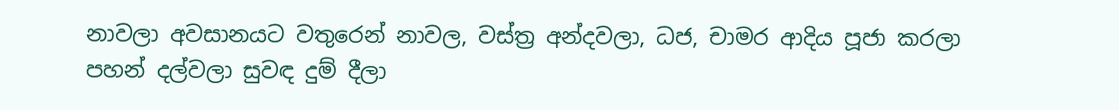නාවලා අවසානයට වතුරෙන් නාවල, වස්ත්‍ර අන්දවලා, ධජ, චාමර ආදිය පූජා කරලා පහන් දල්වලා සුවඳ දුම් දීලා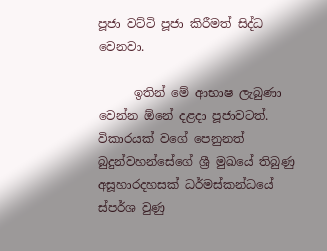පූජා වට්ටි පූජා කිරීමත් සිද්ධ වෙනවා.

      ඉතින් මේ ආභාෂ ලැබුණා වෙන්න ඕනේ දළදා පූජාවටත්. විකාරයක් වගේ පෙනුනත් බුදුන්වහන්සේගේ ශ්‍රී මුඛයේ තිබුණු අසූහාරදහසක් ධර්මස්කන්ධයේ ස්පර්ශ වුණු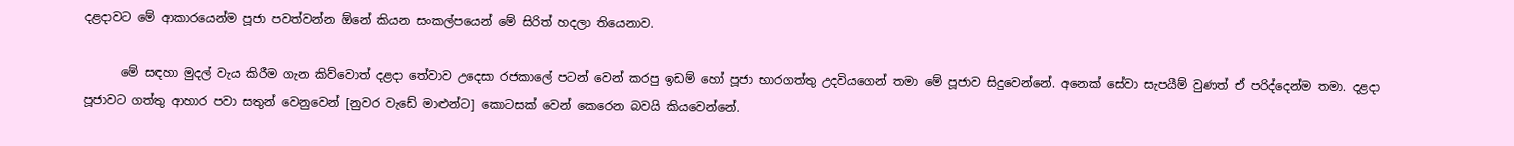දළදාවට මේ ආකාරයෙන්ම පූජා පවත්වන්න ඕනේ කියන සංකල්පයෙන් මේ සිරිත් හදලා තියෙනාව.

      මේ සඳහා මුදල් වැය කිරීම ගැන කිව්වොත් දළදා තේවාව උදෙසා රජකාලේ පටන් වෙන් කරපු ඉඩම් හෝ පූජා භාරගත්තු උදවියගෙන් තමා මේ පූජාව සිදුවෙන්නේ. අනෙක් සේවා සැපයීම් වුණත් ඒ පරිද්දෙන්ම තමා. දළදා පූජාවට ගත්තු ආහාර පවා සතුන් වෙනුවෙන් [නුවර වැඩේ මාළුන්ට] කොටසක් වෙන් කෙරෙන බවයි කියවෙන්නේ.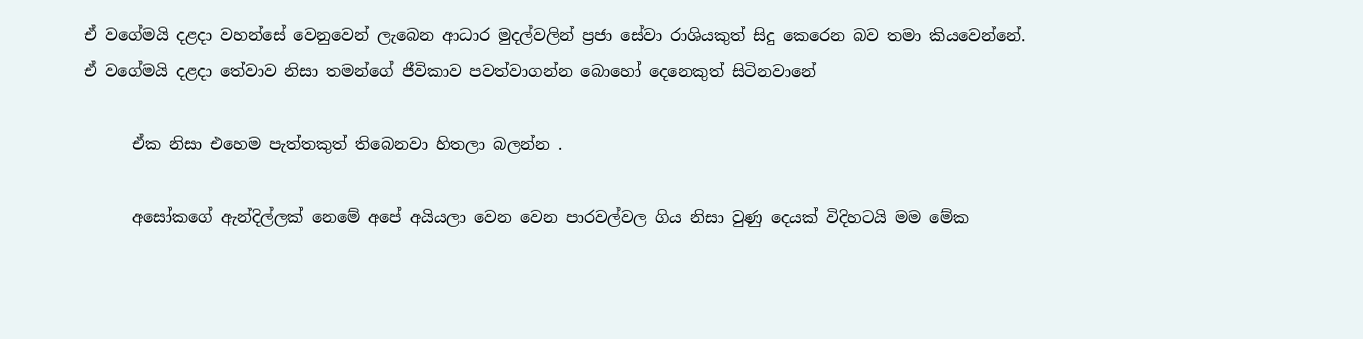ඒ වගේමයි දළදා වහන්සේ වෙනුවෙන් ලැබෙන ආධාර මුදල්වලින් ප්‍රජා සේවා රාශියකුත් සිදු කෙරෙන බව තමා කියවෙන්නේ. ඒ වගේමයි දළදා තේවාව නිසා තමන්ගේ ජීවිකාව පවත්වාගන්න බොහෝ දෙනෙකුත් සිටිනවානේ

      ඒක නිසා එහෙම පැත්තකුත් තිබෙනවා හිතලා බලන්න .

      අසෝකගේ ඇන්දිල්ලක් නෙමේ අපේ අයියලා වෙන වෙන පාරවල්වල ගිය නිසා වුණු දෙයක් විදිහටයි මම මේක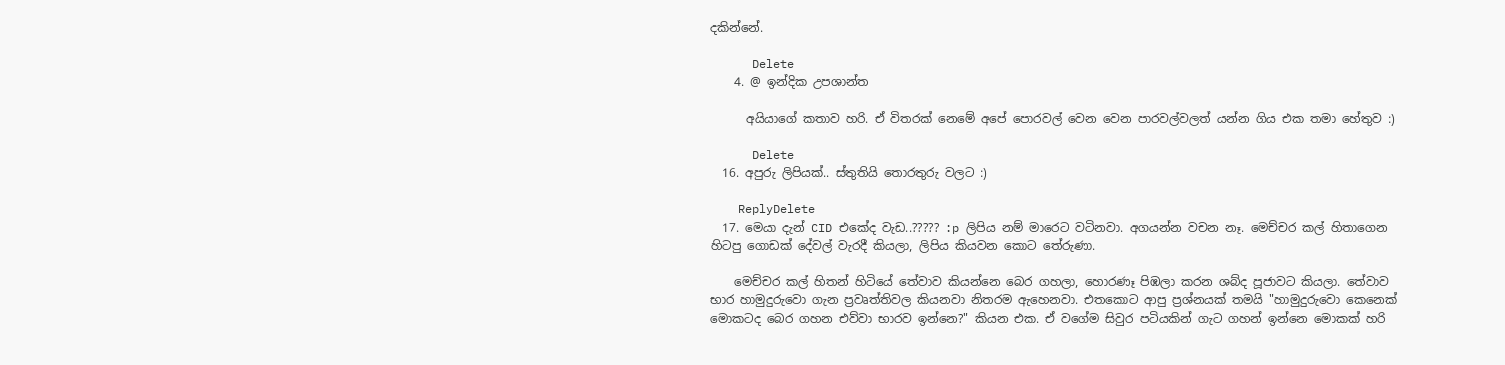දකින්නේ.

      Delete
    4. @ ඉන්දික උපශාන්ත

      අයියාගේ කතාව හරි. ඒ විතරක් නෙමේ අපේ පොරවල් වෙන වෙන පාරවල්වලත් යන්න ගිය එක තමා හේතුව :)

      Delete
  16. අපුරු ලිපියක්.. ස්තුතියි තොරතුරු වලට :)

    ReplyDelete
  17. මෙයා දැන් CID එකේද වැඩ..????? :p ලිපිය නම් මාරෙට වටිනවා. අගයන්න වචන නෑ. මෙච්චර කල් හිතාගෙන හිටපු ගොඩක් දේවල් වැරදී කියලා, ලිපිය කියවන කොට තේරුණා.

    මෙච්චර කල් හිතන් හිටියේ තේවාව කියන්නෙ බෙර ගහලා, හොරණෑ පිඹලා කරන ශබ්ද පූජාවට කියලා. තේවාව භාර හාමුදුරුවො ගැන ප්‍රවෘත්තිවල කියනවා නිතරම ඇහෙනවා. එතකොට ආපු ප්‍රශ්නයක් තමයි "හාමුදුරුවො කෙනෙක් මොකටද බෙර ගහන එව්වා භාරව ඉන්නෙ?" කියන එක. ඒ වගේම සිවුර පටියකින් ගැට ගහන් ඉන්නෙ මොකක් හරි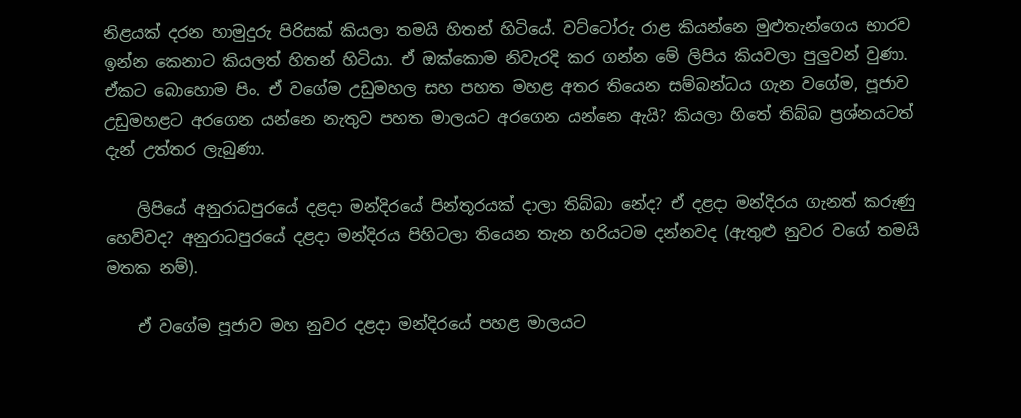නිළයක් දරන හාමුදුරු පිරිසක් කියලා තමයි හිතන් හිටියේ. වට්ටෝරු රාළ කියන්නෙ මුළුතැන්ගෙය භාරව ඉන්න කෙනාට කියලත් හිතන් හිටියා. ඒ ඔක්කොම නිවැරදි කර ගන්න මේ ලිපිය කියවලා පුලුවන් වුණා. ඒකට බොහොම පිං. ඒ වගේම උඩුමහල සහ පහත මහළ අතර තියෙන සම්බන්ධය ගැන වගේම, පූජාව උඩුමහළට අරගෙන යන්නෙ නැතුව පහත මාලයට අරගෙන යන්නෙ ඇයි? කියලා හිතේ තිබ්බ ප්‍රශ්නයටත් දැන් උත්තර ලැබුණා.

    ලිපියේ අනුරාධපුරයේ දළදා මන්දිරයේ පින්තූරයක් දාලා තිබ්බා නේද? ඒ දළදා මන්දිරය ගැනත් කරුණු හෙව්වද? අනුරාධපුරයේ දළදා මන්දිරය පිහිටලා තියෙන තැන හරියටම දන්නවද (ඇතුළු නුවර වගේ තමයි මතක නම්).

    ඒ වගේම පූජාව මහ නුවර දළදා මන්දිරයේ පහළ මාලයට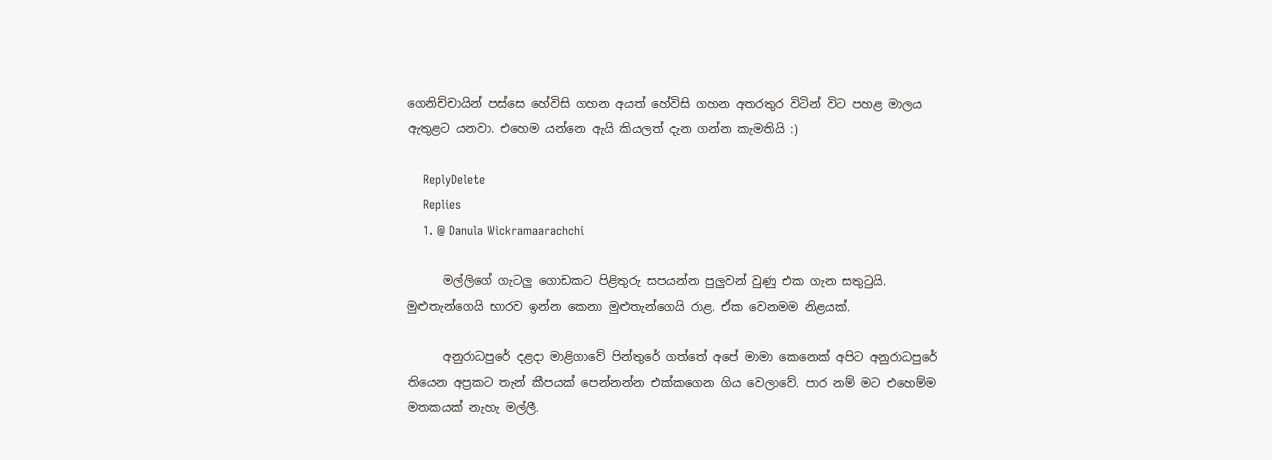ගෙනිච්චායින් පස්සෙ හේවිසි ගහන අයත් හේවිසි ගහන අතරතුර විටින් විට පහළ මාලය ඇතුළට යනවා. එහෙම යන්නෙ ඇයි කියලත් දැන ගන්න කැමතියි :)

    ReplyDelete
    Replies
    1. @ Danula Wickramaarachchi

      මල්ලිගේ ගැටලු ගොඩකට පිළිතුරු සපයන්න පුලුවන් වුණු එක ගැන සතුටුයි. මුළුතැන්ගෙයි භාරව ඉන්න කෙනා මුළුතැන්ගෙයි රාළ. ඒක වෙනමම නිළයක්.

      අනුරාධපුරේ දළදා මාළිගාවේ පින්තුරේ ගත්තේ අපේ මාමා කෙනෙක් අපිට අනුරාධපුරේ තියෙන අප්‍රකට තැන් කීපයක් පෙන්නන්න එක්කගෙන ගිය වෙලාවේ. පාර නම් මට එහෙම්ම මතකයක් නැහැ මල්ලී.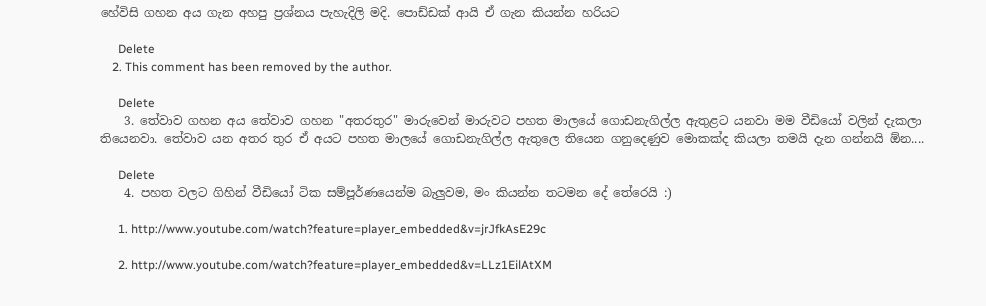හේවිසි ගහන අය ගැන අහපු ප්‍රශ්නය පැහැදිලි මදි. පොඩ්ඩක් ආයි ඒ ගැන කියන්න හරියට

      Delete
    2. This comment has been removed by the author.

      Delete
    3. තේවාව ගහන අය තේවාව ගහන "අතරතුර" මාරුවෙන් මාරුවට පහත මාලයේ ගොඩනැගිල්ල ඇතුළට යනවා මම වීඩියෝ වලින් දැකලා තියෙනවා. තේවාව යන අතර තුර ඒ අයට පහත මාලයේ ගොඩනැගිල්ල ඇතුලෙ තියෙන ගනුදෙණුව මොකක්ද කියලා තමයි දැන ගන්නයි ඕන....

      Delete
    4. පහත වලට ගිහින් වීඩියෝ ටික සම්පූර්ණයෙන්ම බැලුවම, මං කියන්න තටමන දේ තේරෙයි :)

      1. http://www.youtube.com/watch?feature=player_embedded&v=jrJfkAsE29c

      2. http://www.youtube.com/watch?feature=player_embedded&v=LLz1EilAtXM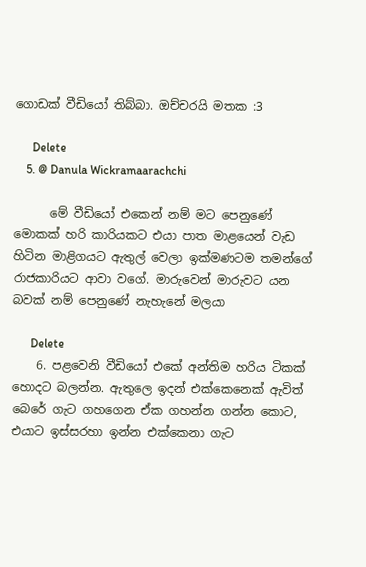ගොඩක් වීඩියෝ තිබ්බා. ඔච්චරයි මතක :3

      Delete
    5. @ Danula Wickramaarachchi

      මේ වීඩියෝ එකෙන් නම් මට පෙනුණේ මොකක් හරි කාරියකට එයා පාත මාළයෙන් වැඩ හිටින මාළිගයට ඇතුල් වෙලා ඉක්මණටම තමන්ගේ රාජකාරියට ආවා වගේ. මාරුවෙන් මාරුවට යන බවක් නම් පෙනුණේ නැහැනේ මලයා

      Delete
    6. පළවෙනි වීඩියෝ එකේ අන්තිම හරිය ටිකක් හොදට බලන්න. ඇතුලෙ ඉදන් එක්කෙනෙක් ඇවිත් බෙරේ ගැට ගහගෙන ඒක ගහන්න ගන්න කොට, එයාට ඉස්සරහා ඉන්න එක්කෙනා ගැට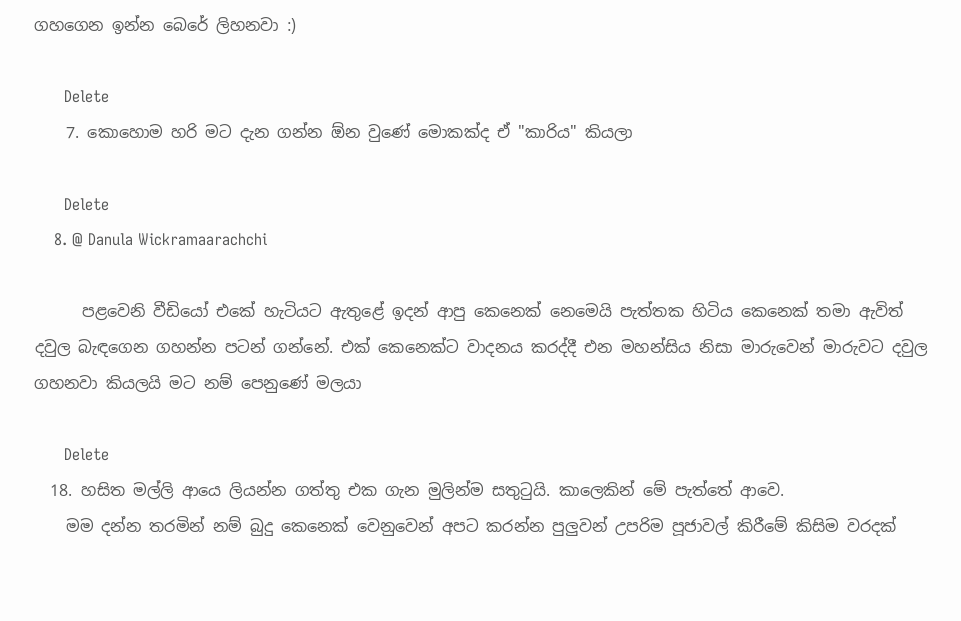ගහගෙන ඉන්න බෙරේ ලිහනවා :)

      Delete
    7. කොහොම හරි මට දැන ගන්න ඕන වුණේ මොකක්ද ඒ "කාරිය" කියලා

      Delete
    8. @ Danula Wickramaarachchi

      පළවෙනි වීඩියෝ එකේ හැටියට ඇතුළේ ඉදන් ආපු කෙනෙක් නෙමෙයි පැත්තක හිටිය කෙනෙක් තමා ඇවිත් දවුල බැඳගෙන ගහන්න පටන් ගන්නේ. එක් කෙනෙක්ට වාදනය කරද්දී එන මහන්සිය නිසා මාරුවෙන් මාරුවට දවුල ගහනවා කියලයි මට නම් පෙනුණේ මලයා

      Delete
  18. හසිත මල්ලි ආයෙ ලියන්න ගත්තු එක ගැන මුලින්ම සතුටුයි. කාලෙකින් මේ පැත්තේ ආවෙ.
    මම දන්න තරමින් නම් බුදු කෙනෙක් වෙනුවෙන් අපට කරන්න පුලුවන් උපරිම පූජාවල් කිරීමේ කිසිම වරදක්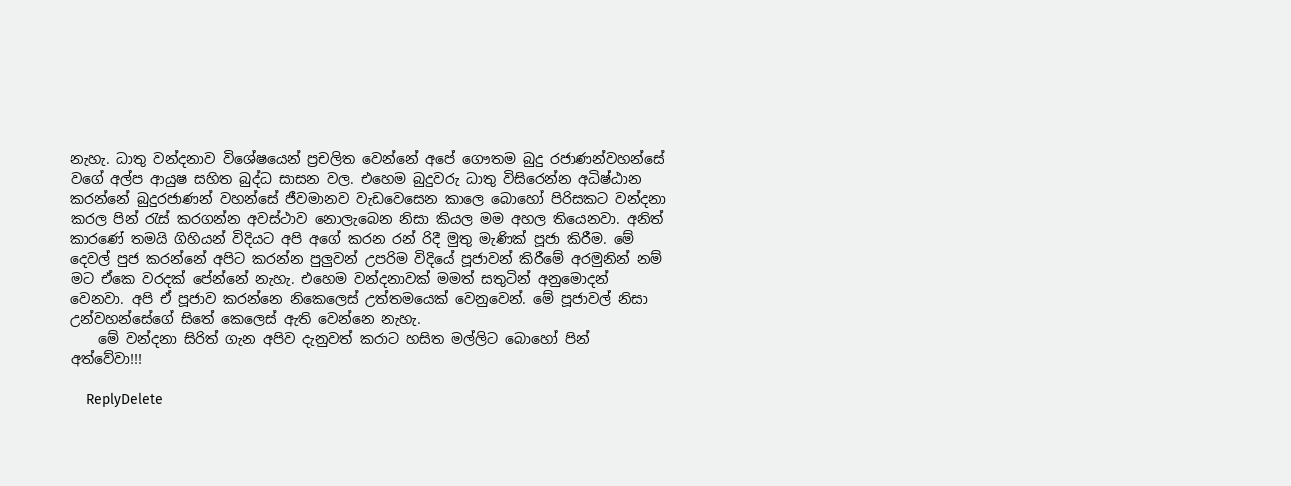නැහැ. ධාතු වන්දනාව විශේෂයෙන් ප්‍රචලිත වෙන්නේ අපේ ගෞතම බුදු රජාණන්වහන්සේ වගේ අල්ප ආයුෂ සහිත බුද්ධ සාසන වල. එහෙම බුදුවරු ධාතු විසිරෙන්න අධිෂ්ඨාන කරන්නේ බුදුරජාණන් වහන්සේ ජීවමානව වැඩවෙසෙන කාලෙ බොහෝ පිරිසකට වන්දනා කරල පින් රැස් කරගන්න අවස්ථාව නොලැබෙන නිසා කියල මම අහල තියෙනවා. අනිත් කාරණේ තමයි ගිහියන් විදියට අපි අගේ කරන රන් රිදී මුතු මැණික් පූජා කිරීම. මේ දෙවල් පුජ කරන්නේ අපිට කරන්න පුලුවන් උපරිම විදියේ පූජාවන් කිරීමේ අරමුනින් නම් මට ඒකෙ වරදක් පේන්නේ නැහැ. එහෙම වන්දනාවක් මමත් සතුටින් අනුමොදන් වෙනවා. අපි ඒ පූජාව කරන්නෙ නිකෙලෙස් උත්තමයෙක් වෙනුවෙන්. මේ පූජාවල් නිසා උන්වහන්සේගේ සිතේ කෙලෙස් ඇති වෙන්නෙ නැහැ.
    මේ වන්දනා සිරිත් ගැන අපිව දැනුවත් කරාට හසිත මල්ලිට බොහෝ පින් අත්වේවා!!!

    ReplyDelete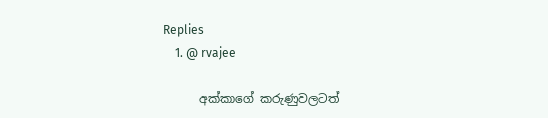Replies
    1. @ rvajee

      අක්කාගේ කරුණුවලටත්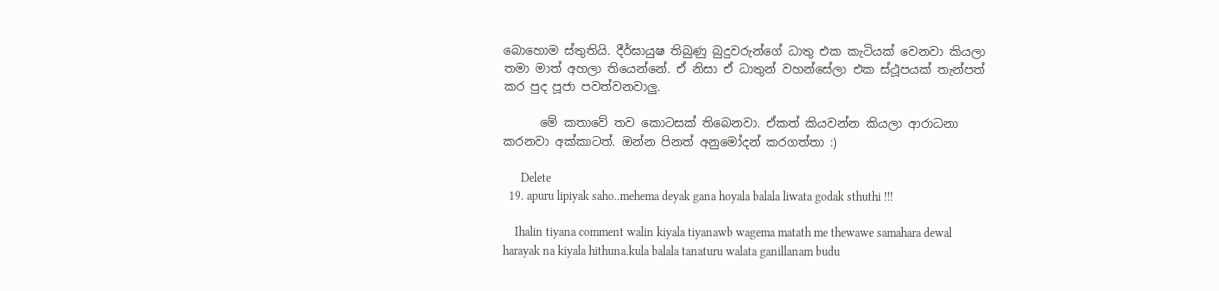බොහොම ස්තුතියි. දීර්ඝායුෂ තිබුණු බුදුවරුන්ගේ ධාතු එක කැටියක් වෙනවා කියලා තමා මාත් අහලා තියෙන්නේ. ඒ නිසා ඒ ධාතුන් වහන්සේලා එක ස්ථූපයක් තැන්පත් කර පුද පූජා පවත්වනවාලු.

      මේ කතාවේ තව කොටසක් තිබෙනවා. ඒකත් කියවන්න කියලා ආරාධනා කරනවා අක්කාටත්. ඔන්න පිනත් අනුමෝදන් කරගත්තා :)

      Delete
  19. apuru lipiyak saho..mehema deyak gana hoyala balala liwata godak sthuthi !!!

    Ihalin tiyana comment walin kiyala tiyanawb wagema matath me thewawe samahara dewal harayak na kiyala hithuna.kula balala tanaturu walata ganillanam budu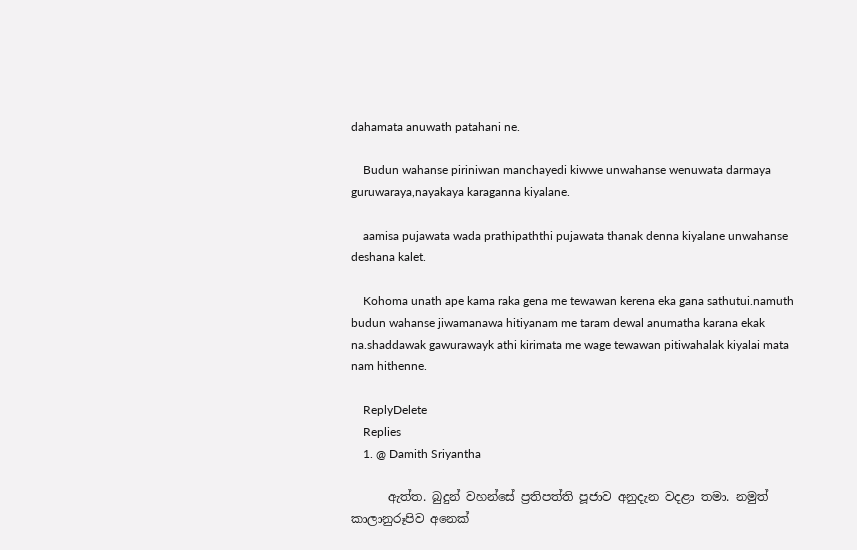dahamata anuwath patahani ne.

    Budun wahanse piriniwan manchayedi kiwwe unwahanse wenuwata darmaya guruwaraya,nayakaya karaganna kiyalane.

    aamisa pujawata wada prathipaththi pujawata thanak denna kiyalane unwahanse deshana kalet.

    Kohoma unath ape kama raka gena me tewawan kerena eka gana sathutui.namuth budun wahanse jiwamanawa hitiyanam me taram dewal anumatha karana ekak na.shaddawak gawurawayk athi kirimata me wage tewawan pitiwahalak kiyalai mata nam hithenne.

    ReplyDelete
    Replies
    1. @ Damith Sriyantha

      ඇත්ත. බුදුන් වහන්සේ ප්‍රතිපත්ති පූජාව අනුදැන වදළා තමා. නමුත් කාලානුරූපිව අනෙක්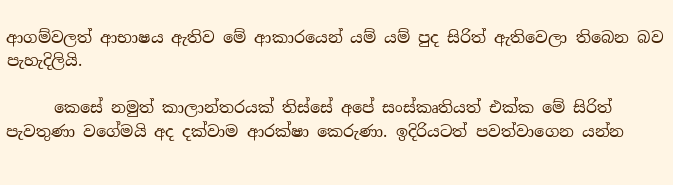ආගම්වලත් ආභාෂය ඇතිව මේ ආකාරයෙන් යම් යම් පුද සිරිත් ඇතිවෙලා තිබෙන බව පැහැදිලියි.

      කෙසේ නමුත් කාලාන්තරයක් තිස්සේ අපේ සංස්කෘතියත් එක්ක මේ සිරිත් පැවතුණා වගේමයි අද දක්වාම ආරක්ෂා කෙරුණා. ඉදිරියටත් පවත්වාගෙන යන්න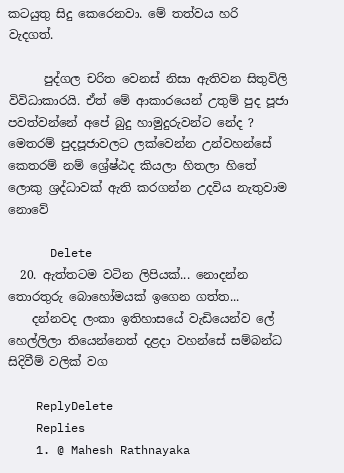කටයුතු සිදු කෙරෙනවා. මේ තත්වය හරි වැදගත්.

      පුද්ගල චරිත වෙනස් නිසා ඇතිවන සිතුවිලි විවිධාකාරයි. ඒත් මේ ආකාරයෙන් උතුම් පුද පූජා පවත්වන්නේ අපේ බුදු හාමුදුරුවන්ට නේද ? මෙතරම් පුදපූජාවලට ලක්වෙන්න උන්වහන්සේ කෙතරම් නම් ශ්‍රේෂ්ඨද කියලා හිතලා හිතේ ලොකු ශ්‍රද්ධාවක් ඇති කරගන්න උදවිය නැතුවාම නොවේ

      Delete
  20. ඇත්තටම වටින ලිපියක්... නොදන්න තොරතුරු බොහෝමයක් ඉගෙන ගත්ත...
    දන්නවද ලංකා ඉතිහාසයේ වැඩියෙන්ව ලේ හෙල්ලිලා තියෙන්නෙත් දළදා වහන්සේ සම්බන්ධ සිදිවීම් වලික් වග

    ReplyDelete
    Replies
    1. @ Mahesh Rathnayaka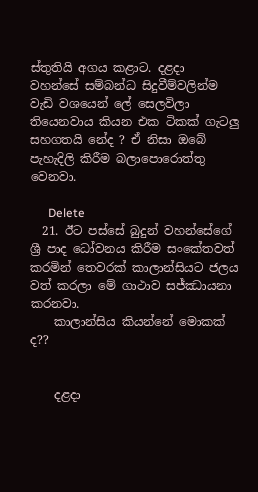ස්තුතියි අගය කළාට. දළදා වහන්සේ සම්බන්ධ සිදුවීම්වලින්ම වැඩි වශයෙන් ලේ සෙලවිලා තියෙනවාය කියන එක ටිකක් ගැටලු සහගතයි නේද ? ඒ නිසා ඔබේ පැහැදිලි කිරීම බලාපොරොත්තු වෙනවා.

      Delete
  21. ඊට පස්සේ බුදුන් වහන්සේගේ ශ්‍රී පාද ධෝවනය කිරීම සංකේතවත් කරමින් තෙවරක් කාලාන්සියට ජලය වත් කරලා මේ ගාථාව සජ්ඣායනා කරනවා.
    කාලාන්සිය කියන්නේ මොකක් ද??


    දළදා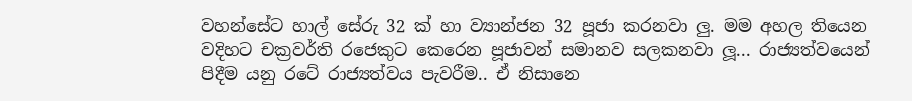වහන්සේට හාල් සේරු 32 ක් හා ව්‍යාන්ජන 32 පූජා කරනවා ලු. මම අහල තියෙන වදිහට චක්‍රවර්ති රජෙකුට කෙරෙන පූජාවන් සමානව සලකනවා ලූ... රාජ්‍යත්වයෙන් පිදීම යනු රටේ රාජ්‍යත්වය පැවරීම.. ඒ නිසානෙ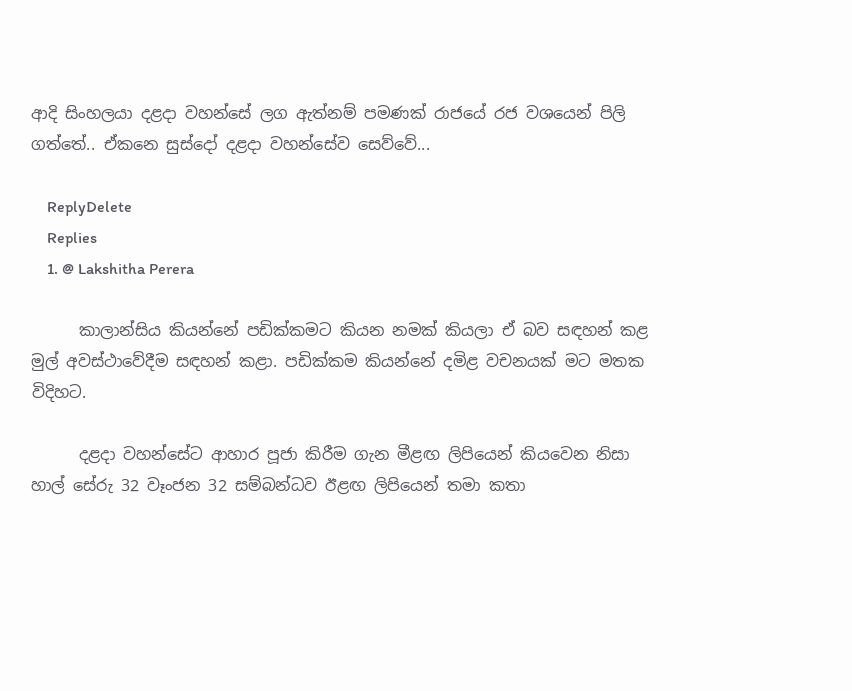ආදි සිංහලයා දළදා වහන්සේ ලග ඇත්නම් පමණක් රාජයේ රජ වශයෙන් පිලි ගත්තේ.. ඒකනෙ සුස්දෝ දළදා වහන්සේව සෙව්වේ...

    ReplyDelete
    Replies
    1. @ Lakshitha Perera

      කාලාන්සිය කියන්නේ පඩික්කමට කියන නමක් කියලා ඒ බව සඳහන් කළ මුල් අවස්ථාවේදීම සඳහන් කළා. පඩික්කම කියන්නේ දමිළ වචනයක් මට මතක විදිහට.

      දළදා වහන්සේට ආහාර පූජා කිරීම ගැන මීළඟ ලිපියෙන් කියවෙන නිසා හාල් සේරු 32 වෑංජන 32 සම්බන්ධව ඊළඟ ලිපියෙන් තමා කතා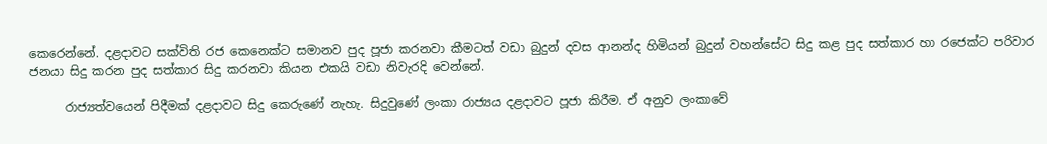කෙරෙන්නේ. දළදාවට සක්විති රජ කෙනෙක්ට සමානව පුද පූජා කරනවා කීමටත් වඩා බුදුන් දවස ආනන්ද හිමියන් බුදුන් වහන්සේට සිදු කළ පුද සත්කාර හා රජෙක්ට පරිවාර ජනයා සිදු කරන පුද සත්කාර සිදු කරනවා කියන එකයි වඩා නිවැරදි වෙන්නේ.

      රාජ්‍යත්වයෙන් පිදීමක් දළදාවට සිදු කෙරුණේ නැහැ. සිදුවුණේ ලංකා රාජ්‍යය දළදාවට පූජා කිරීම. ඒ අනුව ලංකාවේ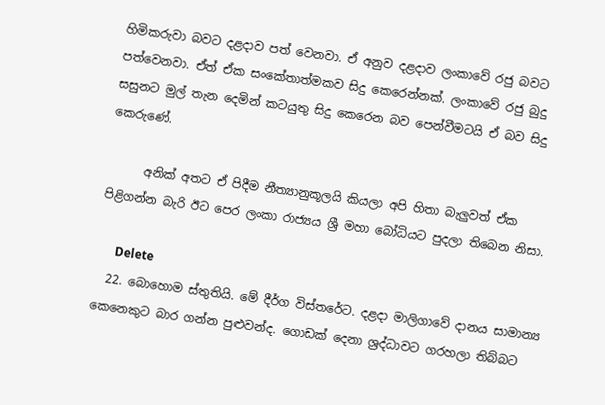හිමිකරුවා බවට දළදාව පත් වෙනවා. ඒ අනුව දළදාව ලංකාවේ රජු බවට පත්වෙනවා. ඒත් ඒක සංකේතාත්මකව සිදු කෙරෙන්නක්. ලංකාවේ රජු බුදු සසුනට මුල් තැන දෙමින් කටයුතු සිදු කෙරෙන බව පෙන්වීමටයි ඒ බව සිදු කෙරුණේ.

      අනික් අතට ඒ පිදීම නීත්‍යානුකූලයි කියලා අපි හිතා බැලුවත් ඒක පිළිගන්න බැරි ඊට පෙර ලංකා රාජ්‍යය ශ්‍රී මහා බෝධියට පුදලා තිබෙන නිසා.

      Delete
  22. බොහොම ස්තුතියි. මේ දීර්ග විස්තරේට. දළදා මාලිගාවේ දානය සාමාන්‍ය කෙනෙකුට බාර ගන්න පුළුවන්ද. ගොඩක් දෙනා ශ්‍රද්ධාවට ගරහලා තිබ්බට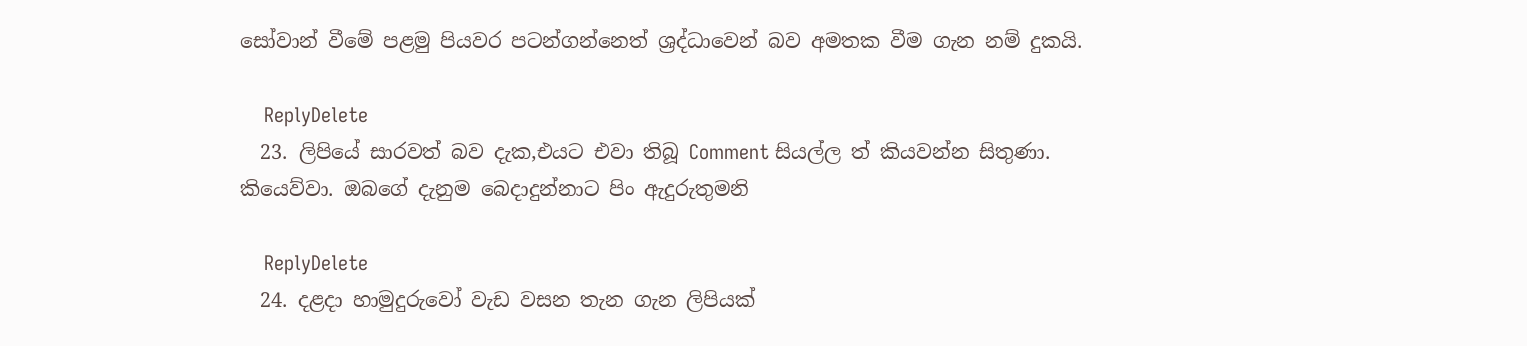සෝවාන් වීමේ පළමු පියවර පටන්ගන්නෙත් ශ්‍රද්ධාවෙන් බව අමතක වීම ගැන නම් දුකයි.

    ReplyDelete
  23. ලිපියේ සාරවත් බව දැක,එයට එවා තිබූ Comment සියල්ල ත් කියවන්න සිතුණා. කියෙව්වා. ඔබගේ දැනුම බෙදාදුන්නාට පිං ඇදුරුතුමනි

    ReplyDelete
  24. දළදා හාමුදුරුවෝ වැඩ වසන තැන ගැන ලිපියක්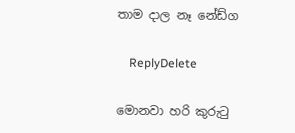තාම දාල නෑ නේඩ්ග

    ReplyDelete

මොනවා හරි කුරුටු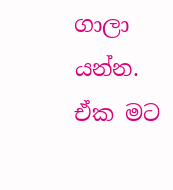ගාලා යන්න. ඒක මට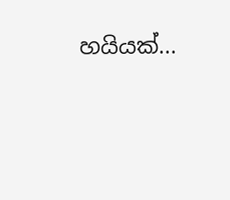හයියක්...